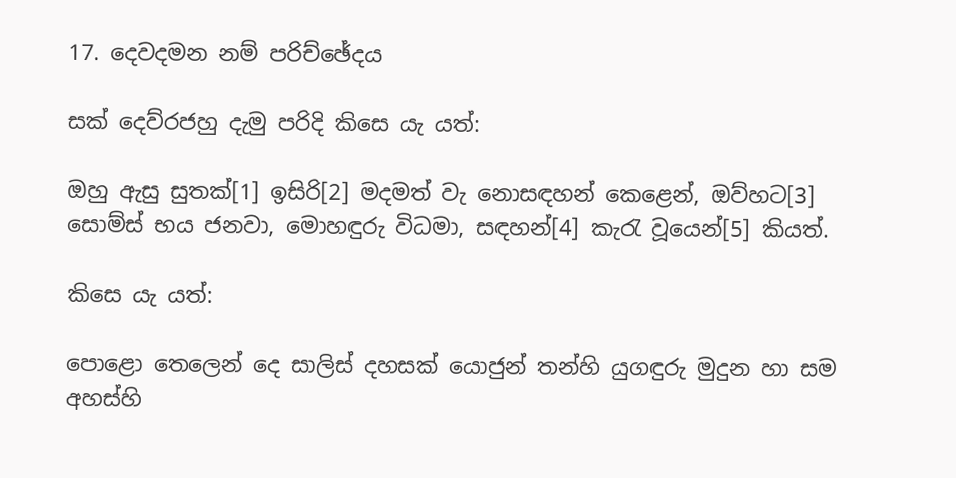17. දෙවදමන නම් පරිච්ඡේදය

සක් දෙව්රජහු දැමු පරිදි කිසෙ යැ යත්:

ඔහු ඇසු සුතක්[1] ඉසිරි[2] මදමත් වැ නොසඳහන් කෙළෙන්, ඔව්හට[3] සොම්ස් භය ජනවා, මොහඳුරු විධමා, සඳහන්[4] කැරැ වූයෙන්[5] කියත්.

කිසෙ යැ යත්:

පොළො තෙලෙන් දෙ සාලිස් දහසක් යොජුන් තන්හි යුගඳුරු මුදුන හා සම අහස්හි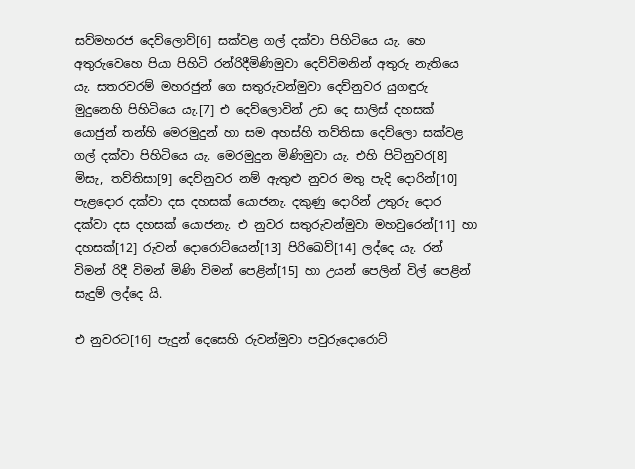සව්මහරජ දෙව්ලොව්[6] සක්වළ ගල් දක්වා පිහිටියෙ යැ. හෙ අතුරුවෙහෙ පියා පිහිටි රන්රිදීමිණිමුවා දෙව්විමනින් අතුරු නැතියෙ යැ. සතරවරම් මහරජුන් ගෙ සතුරුවන්මුවා දෙව්නුවර යුගඳුරු මුදුනෙහි පිහිටියෙ යැ.[7] එ දෙව්ලොවින් උඩ දෙ සාලිස් දහසක් යොජුන් තන්හි මෙරමුදුන් හා සම අහස්හි තව්තිසා දෙව්ලො සක්වළ ගල් දක්වා පිහිටියෙ යැ. මෙරමුදුන මිණිමුවා යැ. එහි පිටිනුවර[8] මිසැ, තව්තිසා[9] දෙව්නුවර නම් ඇතුළු නුවර මතු පැදි දොරින්[10] පැළදොර දක්වා දස දහසක් යොජනැ. දකුණු දොරින් උතුරු දොර දක්වා දස දහසක් යොජනැ. එ නුවර සතුරුවන්මුවා මහවුරෙන්[11] හා දහසක්[12] රුවන් දොරොට්යෙන්[13] පිරිඛෙව්[14] ලද්දෙ යැ. රන් විමන් රිදී විමන් මිණි විමන් පෙළින්[15] හා උයන් පෙලින් විල් පෙළින් සැදුම් ලද්දෙ යි.

එ නුවරට[16] පැදුන් දෙසෙහි රුවන්මුවා පවුරුදොරොට්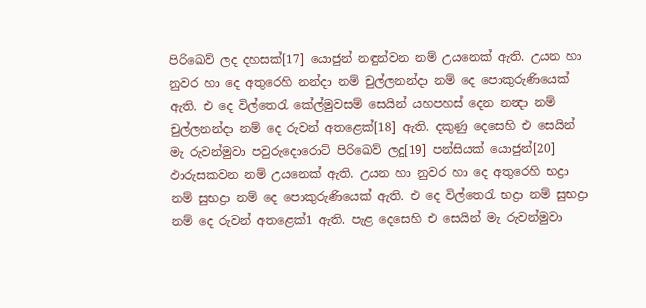පිරිඛෙව් ලද දහසක්[17] යොජුන් නඳුන්වන නම් උයනෙක් ඇති. උයන හා නුවර හා දෙ අතුරෙහි නන්දා නම් චුල්ලනන්දා නම් දෙ පොකුරුණියෙක් ඇති. එ දෙ විල්තෙරැ කේල්මුවසම් සෙයින් යහපහස් දෙන නන්‍දා නම් චුල්ලනන්දා නම් දෙ රුවන් අතළෙක්[18] ඇති. දකුණු දෙසෙහි එ සෙයින් මැ රුවන්මුවා පවුරුදොරොට් පිරිඛෙව් ලදු[19] පන්සියක් යොජුන්[20] ඵාරුසකවන නම් උයනෙක් ඇති. උයන හා නුවර හා දෙ අතුරෙහි භද්‍රා නම් සුභද්‍රා නම් දෙ පොකුරුණියෙක් ඇති. එ දෙ විල්තෙරැ භද්‍රා නම් සුභද්‍රා නම් දෙ රුවන් අතළෙක්1 ඇති. පැළ දෙසෙහි එ සෙයින් මැ රුවන්මුවා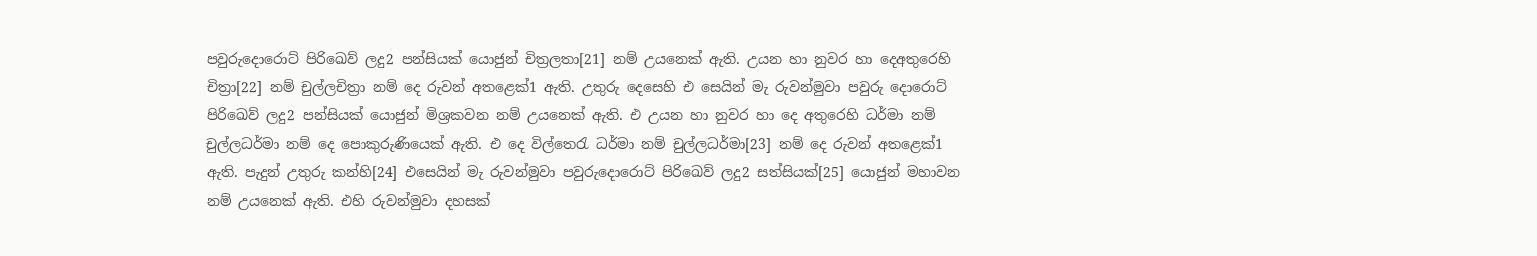පවුරුදොරොට් පිරිඛෙව් ලදු2 පන්සියක් යොජුන් චිත්‍රලතා[21] නම් උයනෙක් ඇති. උයන හා නුවර හා දෙඅතුරෙහි චිත්‍රා[22] නම් චුල්ලචිත්‍රා නම් දෙ රුවන් අතළෙක්1 ඇති. උතුරු දෙසෙහි එ සෙයින් මැ රුවන්මුවා පවුරු දොරොට් පිරිඛෙව් ලදු2 පන්සියක් යොජුන් මිශ්‍රකවන නම් උයනෙක් ඇති. එ උයන හා නුවර හා දෙ අතුරෙහි ධර්මා නම් චුල්ලධර්මා නම් දෙ පොකුරුණියෙක් ඇති. එ දෙ විල්තෙරැ ධර්මා නම් චුල්ලධර්මා[23] නම් දෙ රුවන් අතළෙක්1 ඇති. පැදුන් උතුරු කන්හි[24] එසෙයින් මැ රුවන්මුවා පවුරුදොරොට් පිරිඛෙව් ලදු2 සත්සියක්[25] යොජුන් මහාවන නම් උයනෙක් ඇති. එහි රුවන්මුවා දහසක්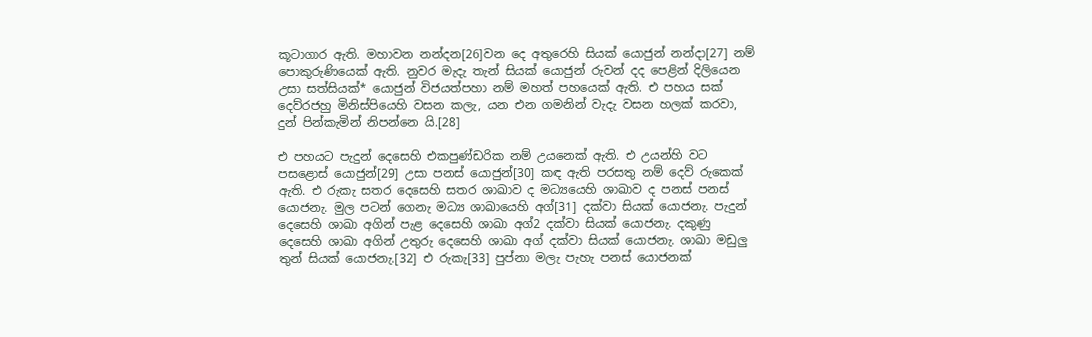කූටාගාර ඇති. මහාවන නන්දන[26]වන දෙ අතුරෙහි සියක් යොජුන් නන්දා[27] නම් පොකුරුණියෙක් ඇති. නුවර මැදැ තැන් සියක් යොජුන් රුවන් දද පෙළින් දිලියෙන උසා සත්සියක්* යොජුන් විජයත්පහා නම් මහත් පහයෙක් ඇති. එ පහය සක් දෙව්රජහු මිනිස්පියෙහි වසන කලැ, යන එන ගමනින් වැදැ වසන හලක් කරවා, දුන් පින්කැමින් නිපන්නෙ යි.[28]

එ පහයට පැදුන් දෙසෙහි එකපුණ්ඩරික නම් උයනෙක් ඇති. එ උයන්හි වට පසළොස් යොජුන්[29] උසා පනස් යොජුන්[30] කඳ ඇති පරසතු නම් දෙව් රුකෙක් ඇති. එ රුකැ සතර දෙසෙහි සතර ශාඛාව ද මධ්‍යයෙහි ශාඛාව ද පනස් පනස් යොජනැ. මුල පටන් ගෙනැ මධ්‍ය ශාඛායෙහි අග්[31] දක්වා සියක් යොජනැ. පැදුන් දෙසෙහි ශාඛා අගින් පැළ දෙසෙහි ශාඛා අග්2 දක්වා සියක් යොජනැ. දකුණු දෙසෙහි ශාඛා අගින් උතුරු දෙසෙහි ශාඛා අග් දක්වා සියක් යොජනැ. ශාඛා මඩුලු තුන් සියක් යොජනැ.[32] එ රුකැ[33] පුප්නා මලැ පැහැ පනස් යොජනක්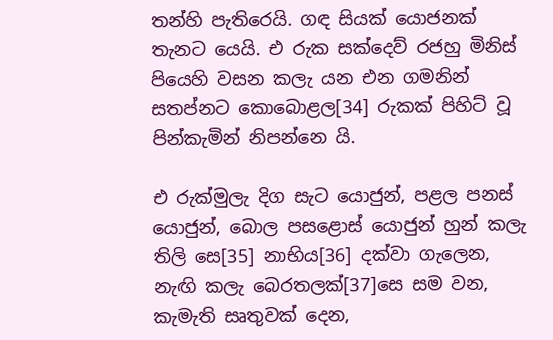තන්හි පැතිරෙයි. ගඳ සියක් යොජනක් තැනට යෙයි. එ රුක සක්දෙව් රජහු මිනිස් පියෙහි වසන කලැ යන එන ගමනින් සතප්නට කොබොළල[34] රුකක් පිහිට් වූ පින්කැමින් නිපන්නෙ යි.

එ රුක්මුලැ දිග සැට යොජුන්, පළල පනස් යොජුන්, බොල පසළොස් යොජුන් හුන් කලැ තිලි සෙ[35] නාභිය[36] දක්වා ගැලෙන, නැඟි කලැ බෙරතලක්[37]සෙ සම වන, කැමැති සෘතුවක් දෙන,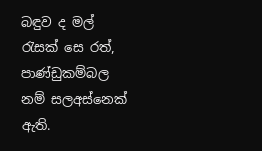බඳුව ද මල් රැසක් සෙ රත්, පාණ්ඩුකම්බල නම් සලඅස්නෙක් ඇති.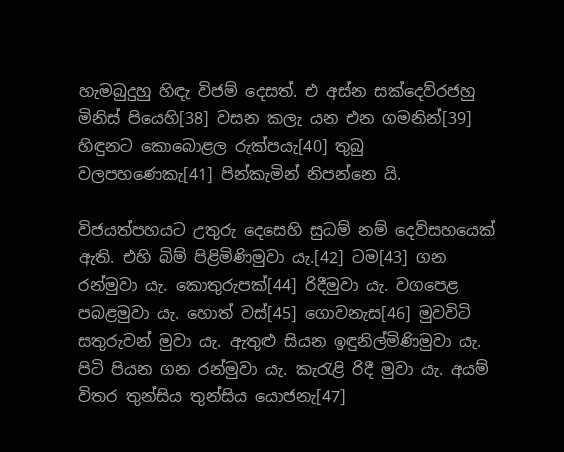හැමබුදුහු හිඳැ විජම් දෙසත්. එ අස්න සක්දෙව්රජහු මිනිස් පියෙහි[38] වසන කලැ යන එන ගමනින්[39] හිඳුනට කොබොළල රුක්පයැ[40] තුබු වලපහණෙකැ[41] පින්කැමින් නිපන්නෙ යි.

විජයත්පහයට උතුරු දෙසෙහි සුධම් නම් දෙව්සහයෙක් ඇති. එහි බිම් පිළිමිණිමුවා යැ.[42] ටම[43] ගන රන්මුවා යැ. කොතුරුපක්[44] රිදීමුවා යැ. වගපෙළ පබළමුවා යැ. හොත් වස්[45] ගොවනැස[46] මුවවිටි සතුරුවන් මුවා යැ. ඇතුළු සියන ඉඳුනිල්මිණිමුවා යැ. පිටි පියන ගන රන්මුවා යැ. කැරැළි රිදී මුවා යැ. අයම් විතර තුන්සිය තුන්සිය යොජනැ[47]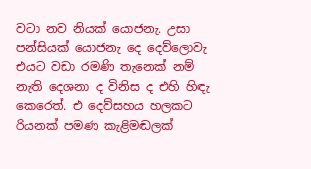වටා නව නියක් යොජනැ. උසා පන්සියක් යොජනැ දෙ දෙව්ලොවැ එයට වඩා රමණි තැනෙක් නම් නැති දෙශනා ද විනිස ද එහි හිඳැ කෙරෙත්. එ දෙව්සහය හලකට රියනක් පමණ කැළිමඬලක්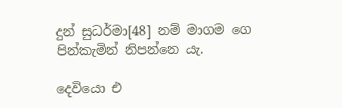දුන් සුධර්මා[48] නම් මාගම ගෙ පින්කැමින් නිපන්නෙ යැ.

දෙවියො එ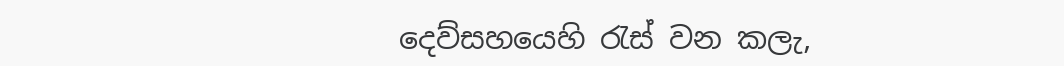දෙව්සහයෙහි රැස් වන කලැ,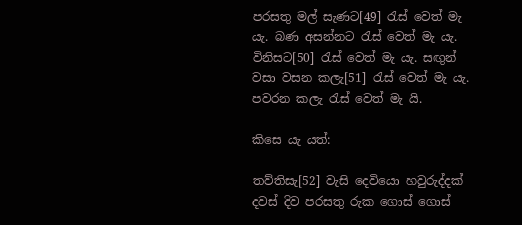පරසතු මල් සැණට[49] රැස් වෙත් මැ යැ. බණ අසන්නට රැස් වෙත් මැ යැ. විනිසට[50] රැස් වෙත් මැ යැ. සඟුන් වසා වසන කලැ[51] රැස් වෙත් මැ යැ. පවරන කලැ රැස් වෙත් මැ යි.

කිසෙ යැ යත්:

තව්තිසැ[52] වැසි දෙවියො හවුරුද්දක් දවස් දිව පරසතු රුක ගොස් ගොස්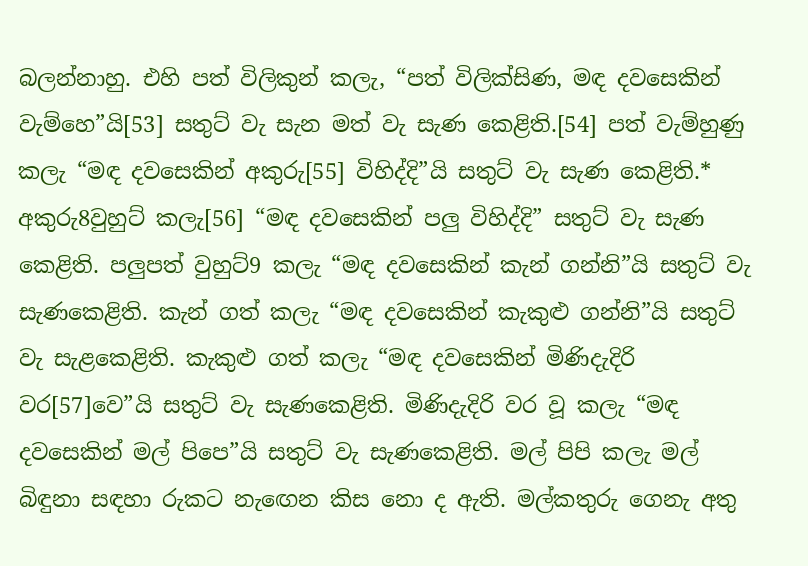බලන්නාහු. එහි පත් විලිකුන් කලැ, “පත් විලික්සිණ, මඳ දවසෙකින් වැම්හෙ”යි[53] සතුට් වැ සැන මත් වැ සැණ කෙළිති.[54] පත් වැම්හුණු කලැ “මඳ දවසෙකින් අකුරු[55] විහිද්දි”යි සතුට් වැ සැණ කෙළිති.* අකුරු8වුහුට් කලැ[56] “මඳ දවසෙකින් පලු විහිද්දි” සතුට් වැ සැණ කෙළිති. පලුපත් වුහුට්9 කලැ “මඳ දවසෙකින් කැන් ගන්නි”යි සතුට් වැ සැණකෙළිති. කැන් ගත් කලැ “මඳ දවසෙකින් කැකුළු ගන්නි”යි සතුට් වැ සැළකෙළිති. කැකුළු ගත් කලැ “මඳ දවසෙකින් මිණිදැදිරි වර[57]වෙ”යි සතුට් වැ සැණකෙළිති. මිණිදැදිරි වර වූ කලැ “මඳ දවසෙකින් මල් පිපෙ”යි සතුට් වැ සැණකෙළිති. මල් පිපි කලැ මල් බිඳුනා සඳහා රුකට නැඟෙන කිස නො ද ඇති. මල්කතුරු ගෙනැ අතු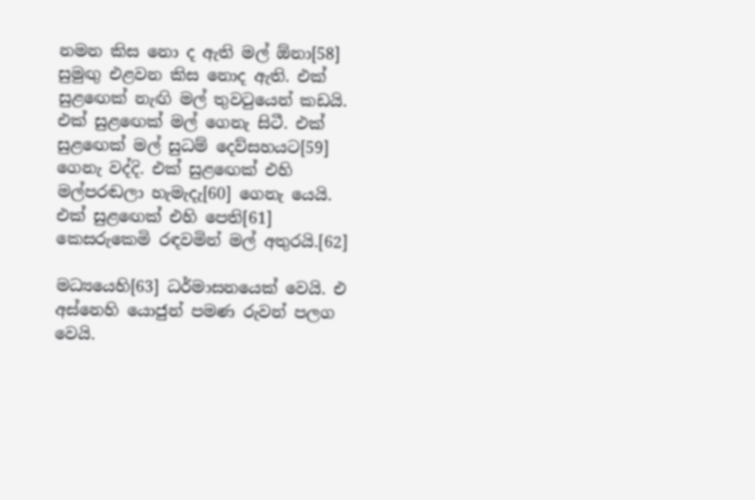නමන කිස නො ද ඇති මල් ඕනා[58] සුමුඟු එළවන කිස නොද ඇති. එක් සුළඟෙක් නැඟි මල් තුවටුයෙන් කඩයි. එක් සුළඟෙක් මල් ගෙනැ සිටී. එක් සුළඟෙක් මල් සුධම් දෙව්සහයට[59] ගෙනැ වද්දි. එක් සුළඟෙක් එහි මල්පරඬලා හැමැදැ[60] ගෙනැ යෙයි. එක් සුළඟෙක් එහි පෙති[61] කෙසරුකෙමි රඳවමින් මල් අතුරයි.[62]

මධ්‍යයෙහි[63] ධර්මාසනයෙක් වෙයි. එ අස්නෙහි යොජුන් පමණ රුවන් පලග වෙයි.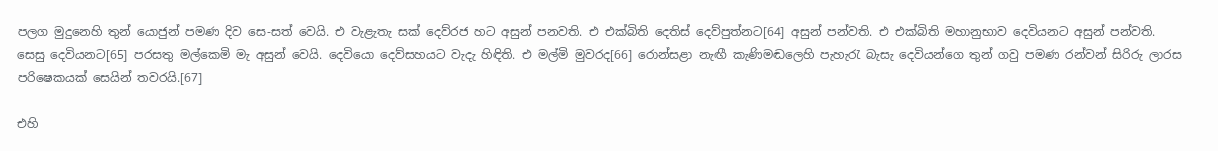පලග මුදුනෙහි තුන් යොජුන් පමණ දිව සෙ-සත් වෙයි. එ වැළැතැ සක් දෙව්රජ හට අසුන් පනවති. එ එක්බිති දෙතිස් දෙව්පුත්නට[64] අසුන් පන්වති. එ එක්බිති මහානුභාව දෙවියනට අසුන් පන්වති. සෙසු දෙවියනට[65] පරසතු මල්කෙමි මැ අසුන් වෙයි. දෙවියො දෙව්සහයට වැදැ හිඳිති. එ මල්මි මුවරද[66] රොන්සළා නැඟී කැණිමඬලෙහි පැහැරැ බැසැ දෙවියන්ගෙ තුන් ගවු පමණ රන්වන් සිරිරු ලාරස පරිෂෙකයක් සෙයින් තවරයි.[67]

එහි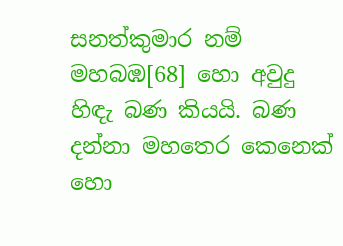සනත්කුමාර නම් මහබඹ[68] හො අවුදු හිඳැ බණ කියයි. බණ දන්නා මහතෙර කෙනෙක් හො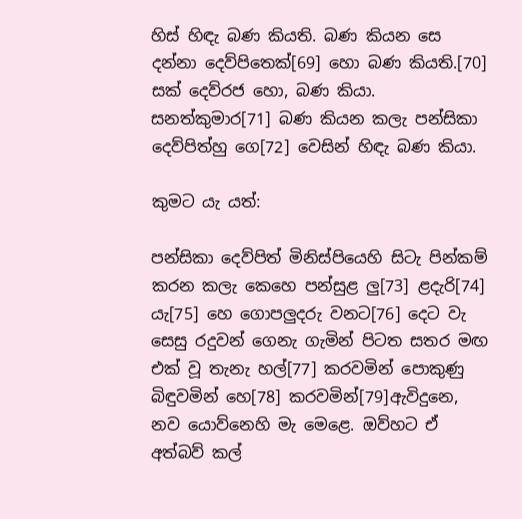හිස් හිඳැ බණ කියති. බණ කියන සෙ දන්නා දෙව්පිතෙක්[69] හො බණ කියති.[70] සක් දෙව්රජ හො, බණ කියා. සනත්කුමාර[71] බණ කියන කලැ පන්සිකා දෙව්පිත්හු ගෙ[72] වෙසින් හිඳැ බණ කියා.

කුමට යැ යත්:

පන්සිකා දෙව්පිත් මිනිස්පියෙහි සිටැ පින්කම් කරන කලැ කෙහෙ පන්සුළ ලු[73] ළදැරි[74] යැ[75] හෙ ගොපලුදරු වනට[76] දෙට වැ සෙසු රදුවන් ගෙනැ ගැමින් පිටත සතර මඟ එක් වූ තැනැ හල්[77] කරවමින් පොකුණු බිඳුවමින් හෙ[78] කරවමින්[79]ඇවිදුනෙ, නව යොව්නෙහි මැ මෙළෙ. ඔව්හට ඒ අත්බව් කල්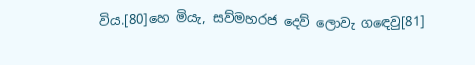විය.[80]හෙ මියැ, සව්මහරජ දෙව් ලොවැ ගඳෙවු[81]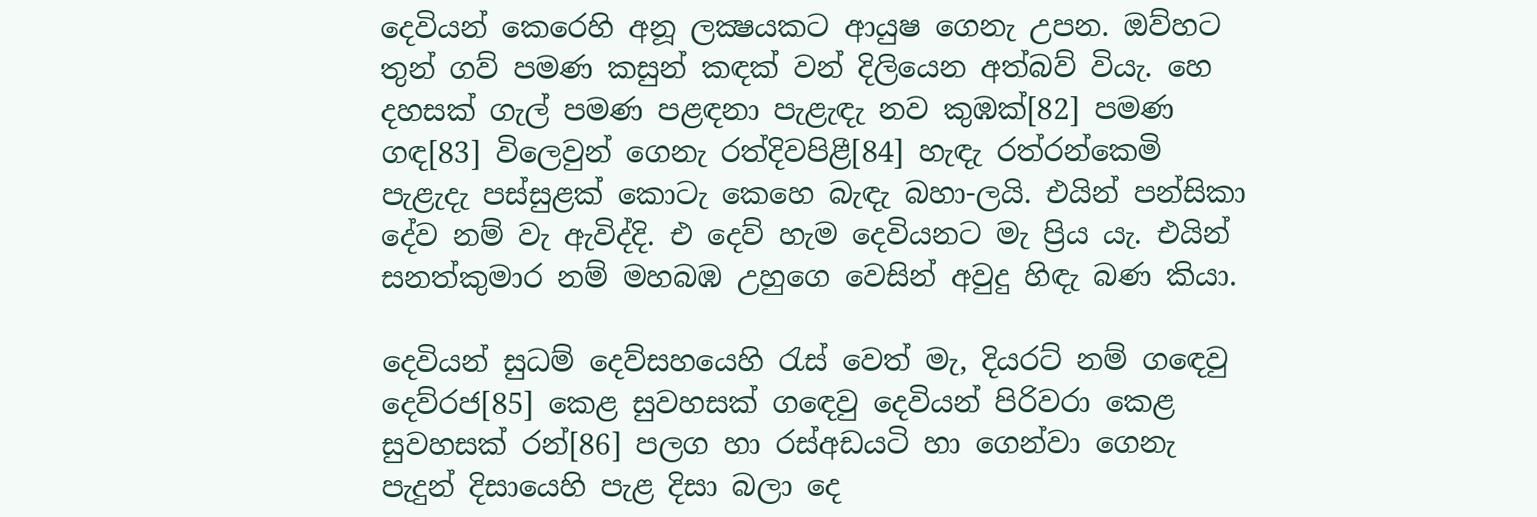දෙවියන් කෙරෙහි අනූ ලක්‍ෂයකට ආයුෂ ගෙනැ උපන. ඔව්හට තුන් ගව් පමණ කසුන් කඳක් වන් දිලියෙන අත්බව් වියැ. හෙ දහසක් ගැල් පමණ පළඳනා පැළැඳැ නව කුඹක්[82] පමණ ගඳ[83] විලෙවුන් ගෙනැ රත්දිවපිළී[84] හැඳැ රත්රන්කෙමි පැළැදැ පස්සුළක් කොටැ කෙහෙ බැඳැ බහා-ලයි. එයින් පන්සිකා දේව නම් වැ ඇවිද්දි. එ දෙව් හැම දෙවියනට මැ ප්‍රිය යැ. එයින් සනත්කුමාර නම් මහබඹ උහුගෙ වෙසින් අවුදු හිඳැ බණ කියා.

දෙවියන් සුධම් දෙව්සහයෙහි රැස් වෙත් මැ, දියරට් නම් ගඳෙවු දෙව්රජ[85] කෙළ සුවහසක් ගඳෙවු දෙවියන් පිරිවරා කෙළ සුවහසක් රන්[86] පලග හා රස්අඩයටි හා ගෙන්වා ගෙනැ පැදුන් දිසායෙහි පැළ දිසා බලා දෙ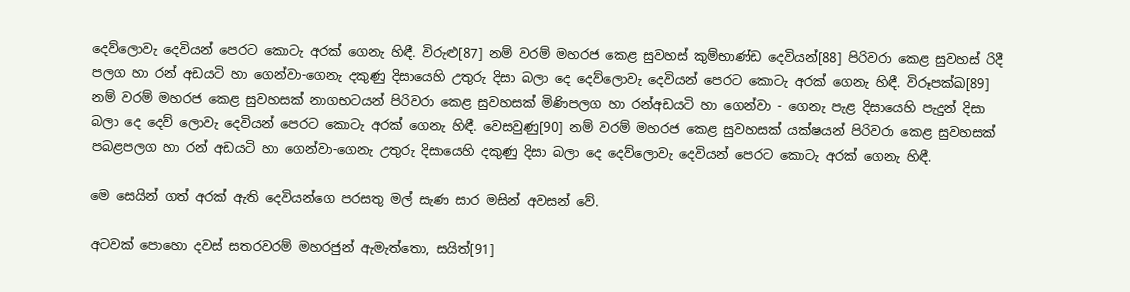දෙව්ලොවැ දෙවියන් පෙරට කොටැ අරක් ගෙනැ හිඳී. විරුළු[87] නම් වරම් මහරජ කෙළ සුවහස් කුම්භාණ්ඩ දෙවියන්[88] පිරිවරා කෙළ සුවහස් රිදී පලග හා රන් අඩයටි හා ගෙන්වා-ගෙනැ දකුණු දිසායෙහි උතුරු දිසා බලා දෙ දෙව්ලොවැ දෙවියන් පෙරට කොටැ අරක් ගෙනැ හිඳී. විරූපක්ඛ[89] නම් වරම් මහරජ කෙළ සුවහසක් නාගභටයන් පිරිවරා කෙළ සුවහසක් මිණිපලග හා රන්අඩයටි හා ගෙන්වා - ගෙනැ පැළ දිසායෙහි පැදුන් දිසා බලා දෙ දෙව් ලොවැ දෙවියන් පෙරට කොටැ අරක් ගෙනැ හිඳී. වෙසවුණු[90] නම් වරම් මහරජ කෙළ සුවහසක් යක්ෂයන් පිරිවරා කෙළ සුවහසක් පබළපලග හා රන් අඩයටි හා ගෙන්වා-ගෙනැ උතුරු දිසායෙහි දකුණු දිසා බලා දෙ දෙව්ලොවැ දෙවියන් පෙරට කොටැ අරක් ගෙනැ හිඳී.

මෙ සෙයින් ගත් අරක් ඇති දෙවියන්ගෙ පරසතු මල් සැණ සාර මසින් අවසන් වේ.

අටවක් පොහො දවස් සතරවරම් මහරජුන් ඇමැත්තො, සයිත්[91]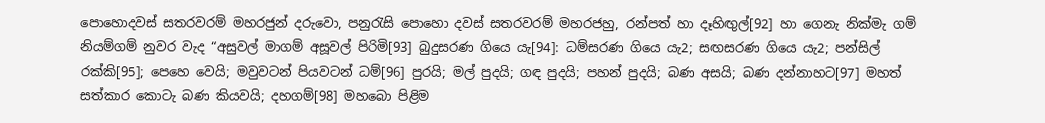පොහොදවස් සතරවරම් මහරජුන් දරුවො, පනුරැසි පොහො දවස් සතරවරම් මහරජහු, රන්පත් හා දෑහිඟුල්[92] හා ගෙනැ නික්මැ ගම් නියම්ගම් නුවර වැද “අසුවල් මාගම් අසූවල් පිරිමි[93] බුදුසරණ ගියෙ යැ[94]: ධම්සරණ ගියෙ යැ2; සඟසරණ ගියෙ යැ2; පන්සිල් රක්කි[95]; පෙහෙ වෙයි; මවුවටන් පියවටන් ධම්[96] පුරයි; මල් පුදයි; ගඳ පුදයි; පහන් පුදයි; බණ අසයි; බණ දන්නාහට[97] මහත් සත්කාර කොටැ බණ කියවයි; දහගම්[98] මහබො පිළිම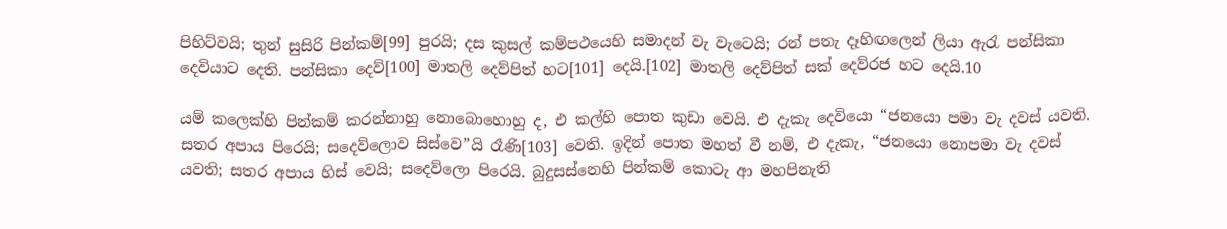පිහිට්වයි; තුන් සුසිරි පින්කම්[99] පුරයි; දස කුසල් කම්පථයෙහි සමාදන් වැ වැටෙයි; රන් පතැ දෑහිඟලෙන් ලියා ඇරැ පන්සිකා දෙවියාට දෙති. පන්සිකා දෙව්[100] මාතලි දෙව්පිත් හට[101] දෙයි.[102] මාතලි දෙව්පිත් සක් දෙව්රජ හට දෙයි.10

යම් කලෙක්හි පින්කම් කරන්නාහු නොබොහොහු ද, එ කල්හි පොත කුඩා වෙයි. එ දැකැ දෙවියො “ජනයො පමා වැ දවස් යවති. සතර අපාය පිරෙයි; සදෙව්ලොව සිස්වෙ”යි රෑණි[103] වෙති. ඉදින් පොත මහත් වී නම්, එ දැකැ, “ජනයො නොපමා වැ දවස් යවති; සතර අපාය හිස් වෙයි; සදෙව්ලො පිරෙයි. බුදුසස්නෙහි පින්කම් කොටැ ආ මහපිනැති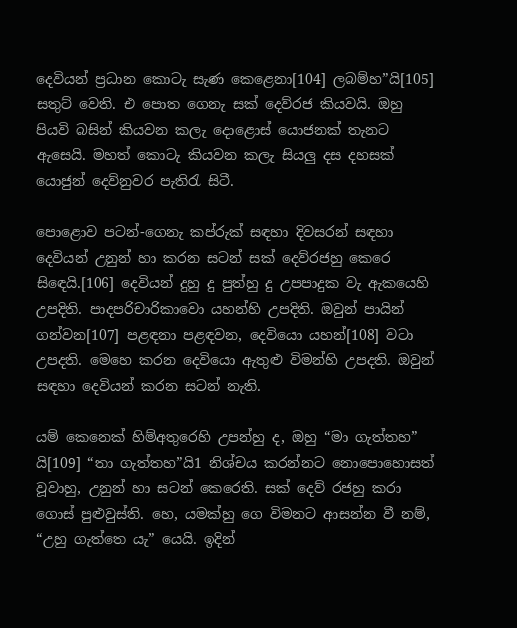දෙවියන් ප්‍රධාන කොටැ සැණ කෙළෙනා[104] ලබම්හ”යි[105] සතුට් වෙති. එ පොත ගෙනැ සක් දෙව්රජ කියවයි. ඔහු පියවි බසින් කියවන කලැ දොළොස් යොජනක් තැනට ඇසෙයි. මහත් කොටැ කියවන කලැ සියලු දස දහසක් යොජුන් දෙව්නුවර පැතිරැ සිටී.

පොළොව පටන්-ගෙනැ කප්රුක් සඳහා දිවසරන් සඳහා දෙවියන් උනුන් හා කරන සටන් සක් දෙව්රජහු කෙරෙ සිඳෙයි.[106] දෙවියන් දුහු දු පුත්හු දු උපපාදුක වැ ඇකයෙහි උපදිති. පාදපරිචාරිකාවො යහන්හි උපදිති. ඔවුන් පායින් ගන්වන[107] පළඳනා පළඳවන, දෙවියො යහන්[108] වටා උපදති. මෙහෙ කරන දෙවියො ඇතුළු විමන්හි උපදති. ඔවුන් සඳහා දෙවියන් කරන සටන් නැති.

යම් කෙනෙක් හිම්අතුරෙහි උපන්හු ද, ඔහු “මා ගැත්තහ” යි[109] “තා ගැත්තහ”යි1 නිශ්චය කරන්නට නොපොහොසත් වූවාහු, උනුන් හා සටන් කෙරෙති. සක් දෙව් රජහු කරා ගොස් පුළුවුස්ති. හෙ, යමක්හු ගෙ විමනට ආසන්න වී නම්, “උහු ගැත්තෙ යැ” යෙයි. ඉදින්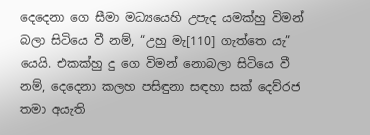දෙදෙනා ගෙ සීමා මධ්‍යයෙහි උපැද යමක්හු විමන් බලා සිටියෙ වී නම්, “උහු මැ[110] ගැත්තෙ යැ” යෙයි. එකක්හු දු ගෙ විමන් නොබලා සිටියෙ වී නම්, දෙදෙනා කලහ පසිඳුනා සඳහා සක් දෙව්රජ තමා අයැති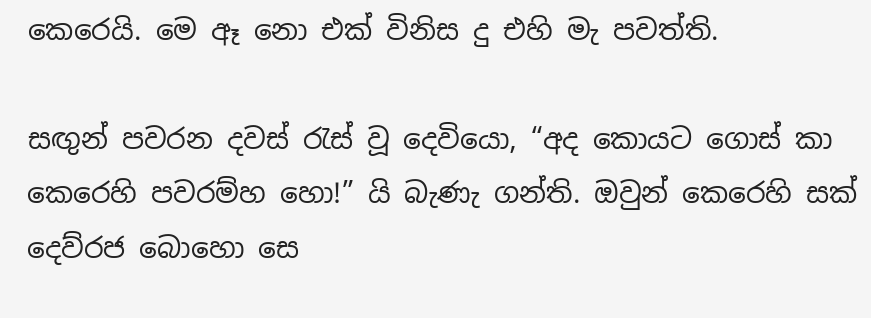කෙරෙයි. මෙ ඈ නො එක් විනිස දු එහි මැ පවත්ති.

සඟුන් පවරන දවස් රැස් වූ දෙවියො, “අද කොයට ගොස් කා කෙරෙහි පවරම්හ හො!” යි බැණැ ගන්ති. ඔවුන් කෙරෙහි සක් දෙව්රජ බොහො සෙ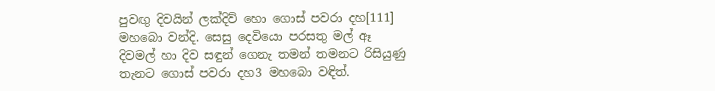පුවඟු දිවයින් ලක්දිව් හො ගොස් පවරා දහ[111] මහබො වන්දි. සෙසු දෙවියො පරසතු මල් ඈ දිවමල් හා දිව සඳුන් ගෙනැ තමන් තමනට රිසියුණු තැනට ගොස් පවරා දහ3 මහබො වඳිත්.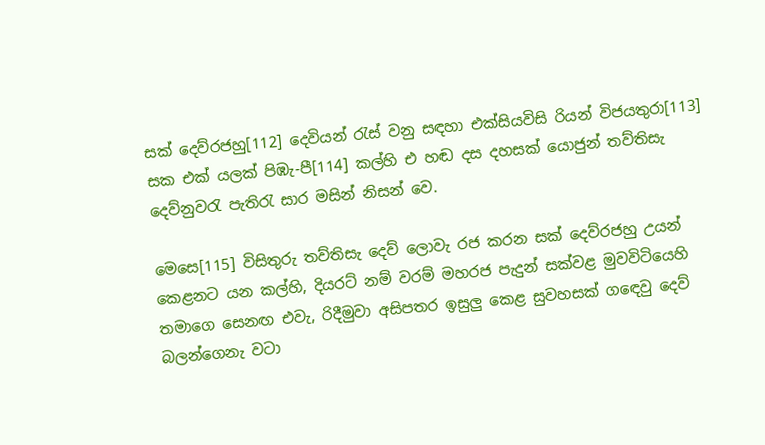සක් දෙව්රජහු[112] දෙවියන් රැස් වනු සඳහා එක්සියවිසි රියන් විජයතුරා[113] සක එක් යලක් පිඹැ-පී[114] කල්හි එ හඬ දස දහසක් යොජුන් තව්තිසැ දෙව්නුවරැ පැතිරැ සාර මසින් නිසන් වෙ.

මෙසෙ[115] විසිතුරු තව්තිසැ දෙව් ලොවැ රජ කරන සක් දෙව්රජහු උයන් කෙළනට යන කල්හි, දියරට් නම් වරම් මහරජ පැදුන් සක්වළ මුවවිටියෙහි තමාගෙ සෙනඟ එවැ, රිදීමුවා අසිපතර ඉසුලු කෙළ සුවහසක් ගඳෙවු දෙව් බලන්ගෙනැ වටා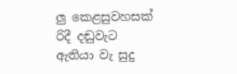ලු කෙළසුවහසක් රිදී දඬුවැට ඇතියා වැ සුදු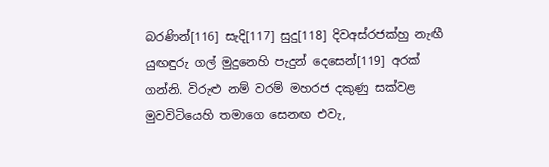බරණින්[116] සැදි[117] සුදු[118] දිවඅස්රජක්හු නැඟී යුඟඳුරු ගල් මුදුනෙහි පැදුන් දෙසෙන්[119] අරක් ගන්නි. විරුළු නම් වරම් මහරජ දකුණු සක්වළ මුවවිටියෙහි තමාගෙ සෙනඟ එවැ,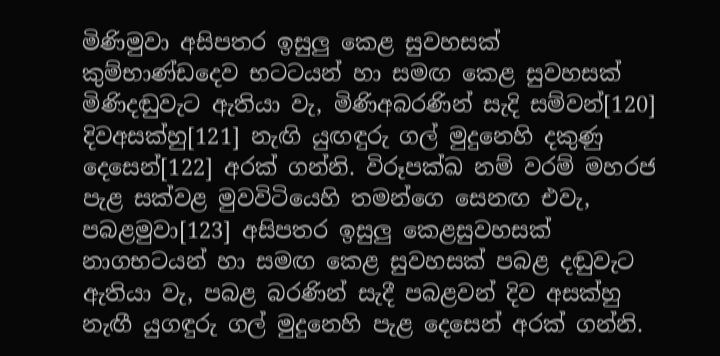මිණිමුවා අසිපතර ඉසුලු කෙළ සුවහසක් කුම්භාණ්ඩදෙව භටටයන් හා සමඟ කෙළ සුවහසක් මිණිදඬුවැට ඇතියා වැ, මිණිඅබරණින් සැදි සම්වන්[120] දිවඅසක්හු[121] නැඟි යුඟඳුරු ගල් මුදුනෙහි දකුණු දෙසෙන්[122] අරක් ගන්නි. විරූපක්ඛ නම් වරම් මහරජ පැළ සක්වළ මුවවිටියෙහි තමන්ගෙ සෙනඟ එවැ, පබළමුවා[123] අසිපතර ඉසුලු කෙළසුවහසක් නාගභටයන් හා සමඟ කෙළ සුවහසක් පබළ දඬුවැට ඇතියා වැ, පබළ බරණින් සැදී පබළවන් දිව අසක්හු නැඟී යුගඳුරු ගල් මුදුනෙහි පැළ දෙසෙන් අරක් ගන්නි.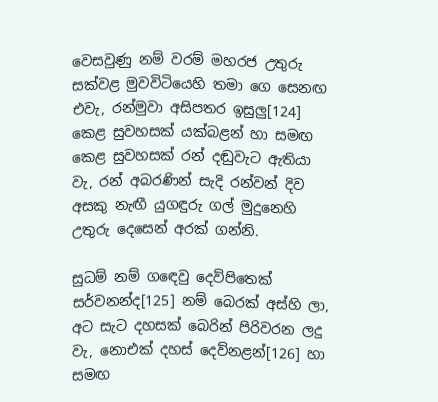වෙසවුණු නම් වරම් මහරජ උතුරු සක්වළ මුවවිටියෙහි තමා ගෙ සෙනඟ එවැ, රන්මුවා අසිපතර ඉසුලු[124] කෙළ සුවහසක් යක්බළන් හා සමඟ කෙළ සුවහසක් රන් දඬුවැට ඇතියා වැ, රන් අබරණින් සැදි රන්වන් දිව අසකු නැඟී යුගඳුරු ගල් මුදුනෙහි උතුරු දෙසෙන් අරක් ගන්නි.

සුධම් නම් ගඳෙවු දෙව්පිතෙක් සර්වනන්ද[125] නම් බෙරක් අස්හි ලා, අට සැට දහසක් බෙරින් පිරිවරන ලදු වැ, නොඑක් දහස් දෙව්නළන්[126] හා සමඟ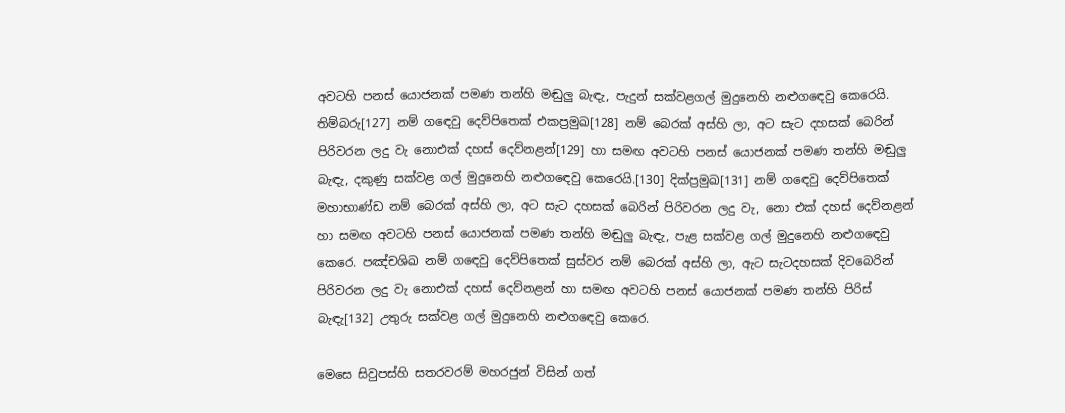අවටහි පනස් යොජනක් පමණ තන්හි මඬුලු බැඳැ, පැදුන් සක්වළගල් මුදුනෙහි නළුගඳෙවු කෙරෙයි. තිම්බරු[127] නම් ගඳෙවු දෙව්පිතෙක් එකප්‍රමුඛ[128] නම් බෙරක් අස්හි ලා, අට සැට දහසක් බෙරින් පිරිවරන ලදු වැ නොඑක් දහස් දෙව්නළන්[129] හා සමඟ අවටහි පනස් යොජනක් පමණ තන්හි මඬුලු බැඳැ, දකුණු සක්වළ ගල් මුදුනෙහි නළුගඳෙවු කෙරෙයි.[130] දික්ප්‍රමුඛ[131] නම් ගඳෙවු දෙව්පිතෙක් මහාභාණ්ඩ නම් බෙරක් අස්හි ලා, අට සැට දහසක් බෙරින් පිරිවරන ලදු වැ, නො එක් දහස් දෙව්නළන් හා සමඟ අවටහි පනස් යොජනක් පමණ තන්හි මඬුලු බැඳැ, පැළ සක්වළ ගල් මුදුනෙහි නළුගඳෙවු කෙරෙ. පඤ්චශිඛ නම් ගඳෙවු දෙව්පිතෙක් සුස්වර නම් බෙරක් අස්හි ලා, ඇට සැටදහසක් දිවබෙරින් පිරිවරන ලදු වැ නොඑක් දහස් දෙව්නළන් හා සමඟ අවටහි පනස් යොජනක් පමණ තන්හි පිරිස් බැඳැ[132] උතුරු සක්වළ ගල් මුදුනෙහි නළුගඳෙවු කෙරෙ.

මෙසෙ සිවුපස්හි සතරවරම් මහරජුන් විසින් ගත්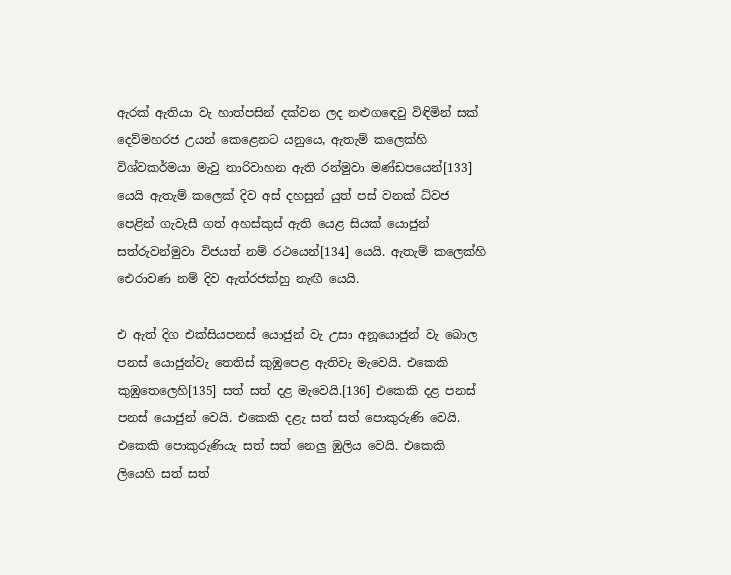ඇරක් ඇතියා වැ හාත්පසින් දක්වන ලද නළුගඳෙවු විඳිමින් සක් දෙව්මහරජ උයන් කෙළෙනට යනුයෙ, ඇතැම් කලෙක්හි විශ්වකර්මයා මැවු නාරිවාහන ඇති රන්මුවා මණ්ඩපයෙන්[133] යෙයි ඇතැම් කලෙක් දිව අස් දහසුන් යුත් පස් වනක් ධ්වජ පෙළින් ගැවැසී ගත් අහස්කුස් ඇති යෙළ සියක් යොජුන් සත්රුවන්මුවා විජයත් නම් රථයෙන්[134] යෙයි. ඇතැම් කලෙක්හි ඓරාවණ නම් දිව ඇත්රජක්හු නැඟී යෙයි.

එ ඇත් දිග එක්සියපනස් යොජුන් වැ උසා අනූයොජුන් වැ බොල පනස් යොජුන්වැ තෙතිස් කුඹුපෙළ ඇතිවැ මැවෙයි. එකෙකි කුඹුතෙලෙහි[135] සත් සත් දළ මැවෙයි.[136] එකෙකි දළ පනස් පනස් යොජුන් වෙයි. එකෙකි දළැ සත් සත් පොකුරුණි වෙයි. එකෙකි පොකුරුණියැ සත් සත් නෙලු ඹුලිය වෙයි. එකෙකි ලියෙහි සත් සත්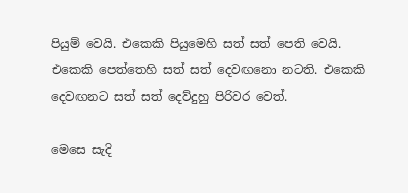පියුම් වෙයි. එකෙකි පියුමෙහි සත් සත් පෙති වෙයි. එකෙකි පෙත්තෙහි සත් සත් දෙවඟනො නටති. එකෙකි දෙවඟනට සත් සත් දෙව්දුහු පිරිවර වෙත්.

මෙසෙ සැදි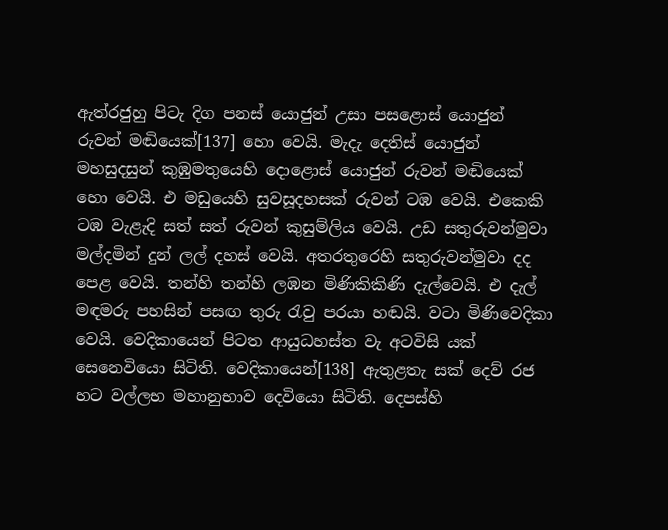ඇත්රජුහු පිටැ දිග පනස් යොජුන් උසා පසළොස් යොජුන් රුවන් මඬියෙක්[137] හො වෙයි. මැදැ දෙතිස් යොජුන් මහසුදසුන් කුඹුමතුයෙහි දොළොස් යොජුන් රුවන් මඬියෙක් හො වෙයි. එ මඩුයෙහි සුවසූදහසක් රුවන් ටඹ වෙයි. එකෙකි ටඹ වැළැදි සත් සත් රුවන් කුසුම්ලිය වෙයි. උඩ සතුරුවන්මුවා මල්දමින් දුන් ලල් දහස් වෙයි. අතරතුරෙහි සතුරුවන්මුවා දද පෙළ වෙයි. තන්හි තන්හි ලඹන මිණිකිකිණි දැල්වෙයි. එ දැල් මඳමරු පහසින් පසඟ තුරු රැවු පරයා හඬයි. වටා මිණිවෙදිකා වෙයි. වෙදිකායෙන් පිටත ආයුධහස්ත වැ අටවිසි යක් සෙනෙවියො සිටිති. වෙදිකායෙන්[138] ඇතුළතැ සක් දෙව් රජ හට වල්ලභ මහානුභාව දෙවියො සිටිති. දෙපස්හි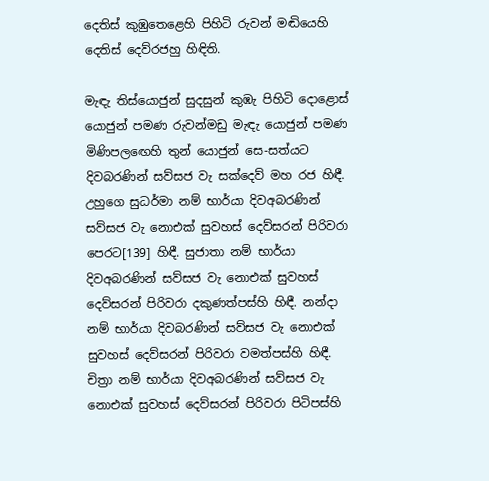දෙතිස් කුඹුතෙළෙහි පිහිටි රුවන් මඬියෙහි දෙතිස් දෙව්රජහු හිඳිති.

මැඳැ තිස්යොජුන් සුදසුන් කුඹැ පිහිටි දොළොස් යොජුන් පමණ රුවන්මඩු මැඳැ යොජුන් පමණ මිණිපලඟෙහි තුන් යොජුන් සෙ-සත්යට දිවබරණින් සව්සජ වැ සක්දෙව් මහ රජ හිඳී. උහුගෙ සුධර්මා නම් භාර්යා දිවඅබරණින් සව්සජ වැ නොඑක් සුවහස් දෙව්සරන් පිරිවරා පෙරට[139] හිඳී. සුජාතා නම් භාර්යා දිවඅබරණින් සව්සජ වැ නොඑක් සුවහස් දෙව්සරන් පිරිවරා දකුණත්පස්හි හිඳී. නන්දා නම් භාර්යා දිවබරණින් සව්සජ වැ නොඑක් සුවහස් දෙව්සරන් පිරිවරා වමත්පස්හි හිඳී. චිත්‍රා නම් භාර්යා දිවඅබරණින් සව්සජ වැ නොඑක් සුවහස් දෙව්සරන් පිරිවරා පිටිපස්හි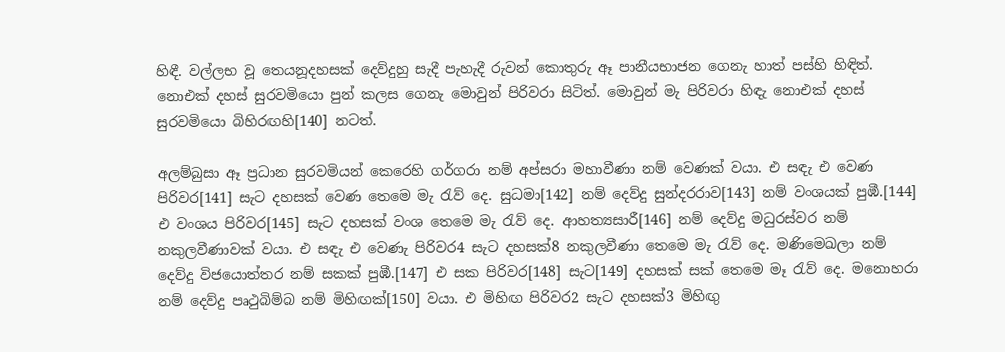හිඳී. වල්ලභ වූ තෙයනූදහසක් දෙව්දුහු සැදී පැහැදී රුවන් කොතුරු ඈ පානීයභාජන ගෙනැ හාත් පස්හි හිඳිත්. නොඑක් දහස් සුරවමියො පුන් කලස ගෙනැ මොවුන් පිරිවරා සිටිත්. මොවුන් මැ පිරිවරා හිඳැ නොඑක් දහස් සුරවමියො බිහිරඟහි[140] නටත්.

අලම්බුසා ඈ ප්‍රධාන සුරවමියන් කෙරෙහි ගර්ගරා නම් අප්සරා මහාවීණා නම් වෙණක් වයා. එ සඳැ එ වෙණ පිරිවර[141] සැට දහසක් වෙණ තෙමෙ මැ රැව් දෙ. සුධමා[142] නම් දෙව්දු සුන්දරරාව[143] නම් වංශයක් පුඹී.[144] එ වංශය පිරිවර[145] සැට දහසක් වංශ තෙමෙ මැ රැව් දෙ. ආහත්‍යසාරී[146] නම් දෙව්දු මධුරස්වර නම් නකුලවීණාවක් වයා. එ සඳැ එ වෙණැ පිරිවර4 සැට දහසක්8 නකුලවීණා තෙමෙ මැ රැව් දෙ. මණිමෙඛලා නම් දෙව්දු විජයොත්තර නම් සකක් පුඹී.[147] එ සක පිරිවර[148] සැට[149] දහසක් සක් තෙමෙ මෑ රැව් දෙ. මනොහරා නම් දෙව්දු පෘථුබිම්බ නම් මිහිඟක්[150] වයා. එ මිහිඟ පිරිවර2 සැට දහසක්3 මිහිඟු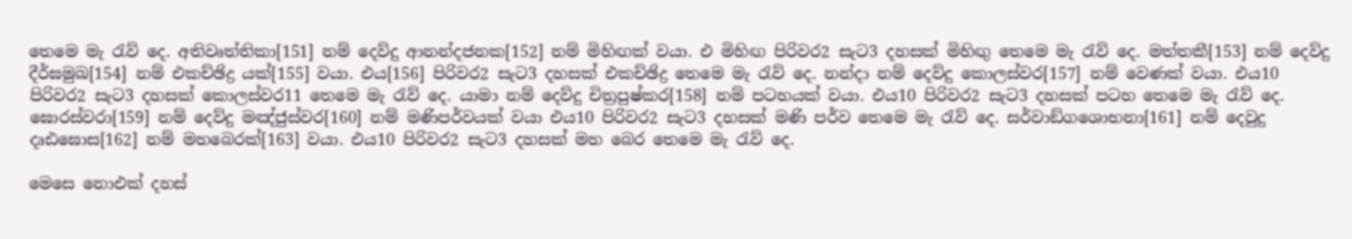තෙමෙ මැ රැව් දෙ. අතිවෘත්තිකා[151] නම් දෙව්දු ආනන්දජනක[152] නම් මිහිඟක් වයා. එ මිහිඟ පිරිවර2 සැට3 දහසක් මිහිඟු තෙමෙ මැ රැව් දෙ. මත්තකී[153] නම් දෙව්දු දීර්ඝමුඛ[154] නම් එකච්ඡිද්‍ර යක්[155] වයා. එය[156] පිරිවර2 සැට3 දහසක් එකච්ඡිද්‍ර තෙමෙ මැ රැව් දෙ. නන්දා නම් දෙව්දු කොලස්වර[157] නම් වෙණක් වයා. එය10 පිරිවර2 සැට3 දහසක් කොලස්වර11 තෙමෙ මැ රැව් දෙ. යාමා නම් දෙව්දු චිත්‍රපුෂ්කර[158] නම් පටහයක් වයා. එය10 පිරිවර2 සැට3 දහසක් පටහ තෙමෙ මැ රැව් දෙ. ඝොරස්වරා[159] නම් දෙව්දු මඤ්ජුස්වර[160] නම් මණිපර්වයක් වයා එය10 පිරිවර2 සැට3 දහසක් මණි පර්ව තෙමෙ මැ රැව් දෙ. සර්වාඞ්ගශොභනා[161] නම් දෙවුදු දෘඪඝොස[162] නම් මහබෙරක්[163] වයා. එය10 පිරිවර2 සැට3 දහසක් මහ බෙර තෙමෙ මැ රැව් දෙ.

මෙසෙ නොඑක් දහස්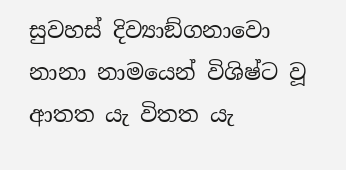සුවහස් දිව්‍යාඞ්ගනාවො නානා නාමයෙන් විශිෂ්ට වූ ආතත යැ විතත යැ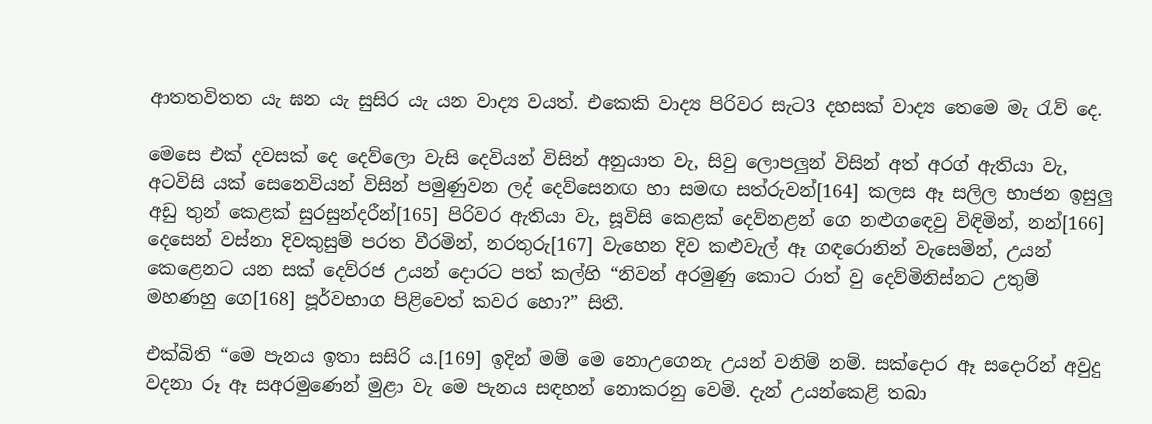ආතතවිතත යැ ඝන යැ සුසිර යැ යන වාද්‍ය වයත්. එකෙකි වාද්‍ය පිරිවර සැට3 දහසක් වාද්‍ය තෙමෙ මැ රැව් දෙ.

මෙසෙ එක් දවසක් දෙ දෙව්ලො වැසි දෙවියන් විසින් අනුයාත වැ, සිවු ලොපලුන් විසින් අත් අරග් ඇතියා වැ, අටවිසි යක් සෙනෙවියන් විසින් පමුණුවන ලද් දෙව්සෙනඟ හා සමඟ සත්රුවන්[164] කලස ඈ සලිල භාජන ඉසුලු අඩු තුන් කෙළක් සුරසුන්දරීන්[165] පිරිවර ඇතියා වැ, සූවිසි කෙළක් දෙව්නළන් ගෙ නළුගඳෙවු විඳිමින්, නන්[166] දෙසෙන් වස්නා දිවකුසුම් පරත වීරමින්, නරතුරු[167] වැහෙන දිව කළුවැල් ඈ ගඳරොනින් වැසෙමින්, උයන් කෙළෙනට යන සක් දෙව්රජ උයන් දොරට පත් කල්හි “නිවන් අරමුණු කොට රාත් වු දෙව්මිනිස්නට උතුම් මහණහු ගෙ[168] පූර්වභාග පිළිවෙත් කවර හො?” සිතී.

එක්බිති “මෙ පැනය ඉතා සසිරි ය.[169] ඉදින් මම් මෙ නොඋගෙනැ උයන් වනිම් නම්. සක්දොර ඈ සදොරින් අවුදු වදනා රූ ඈ සඅරමුණෙන් මුළා වැ මෙ පැනය සඳහන් නොකරනු වෙමි. දැන් උයන්කෙළි තබා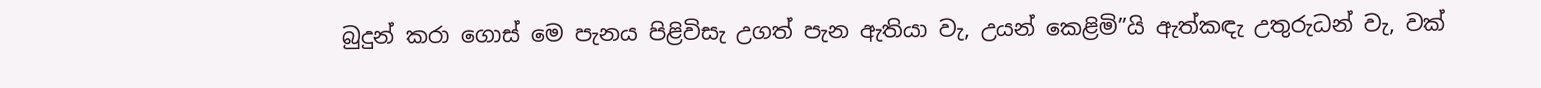බුදුන් කරා ගොස් මෙ පැනය පිළිවිසැ උගත් පැන ඇතියා වැ, උයන් කෙළිමි”යි ඇත්කඳැ උතුරුධන් වැ, වක්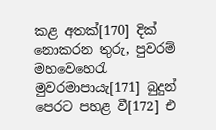කළ අතක්[170] දික් නොකරන තුරු, පුවරම් මහවෙහෙරැ මුවරමාපායැ[171] බුදුන් පෙරට පහළ වී[172] එ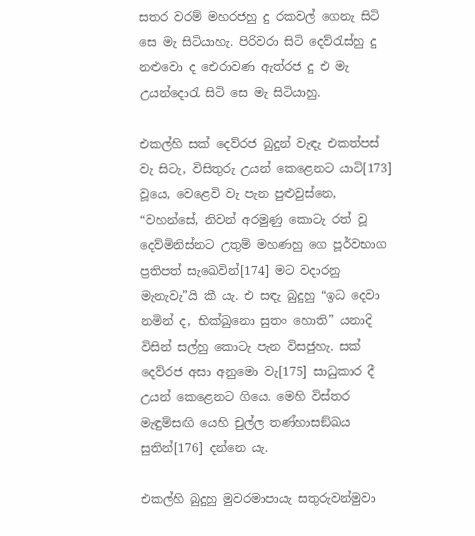සතර වරම් මහරජහු දු රකවල් ගෙනැ සිටි සෙ මැ සිටියාහැ. පිරිවරා සිටි දෙව්රැස්හු දු නළුවො ද ඓරාවණ ඇත්රජ දු එ මැ උයන්දොරැ සිටි සෙ මැ සිටියාහු.

එකල්හි සක් දෙව්රජ බුදුන් වැඳැ එකත්පස් වැ සිටැ, විසිතුරු උයන් කෙළෙනට යාටි[173] වූයෙ, වෙළෙවි වැ පැන පුළුවුස්නෙ, “වහන්සේ, නිවන් අරමුණු කොටැ රත් වූ දෙව්මිනිස්නට උතුම් මහණහු ගෙ පූර්වභාග ප්‍රතිපත් සැඛෙවින්[174] මට වදාරනු මැනැවැ”යි කී යැ. එ සඳැ බුදුහු “ඉධ දෙවා නමින් ද, භික්ඛුනො සුතං හොති” යනාදි විසින් සල්හු කොටැ පැන විසජුහැ. සක් දෙව්රජ අසා අනුමො වැ[175] සාධුකාර දී උයන් කෙළෙනට ගියෙ. මෙහි විස්තර මැඳුම්සඟි යෙහි චුල්ල තණ්හාසඞ්ඛය සුතින්[176] දන්නෙ යැ.

එකල්හි බුදුහු මුවරමාපායැ සතුරුවන්මුවා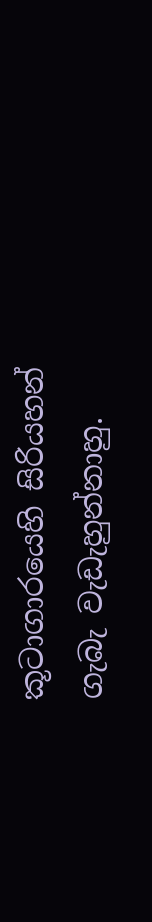කූටාගාරයෙහි සිරියහන් ගැබැ වැඩැහුන්නාහු.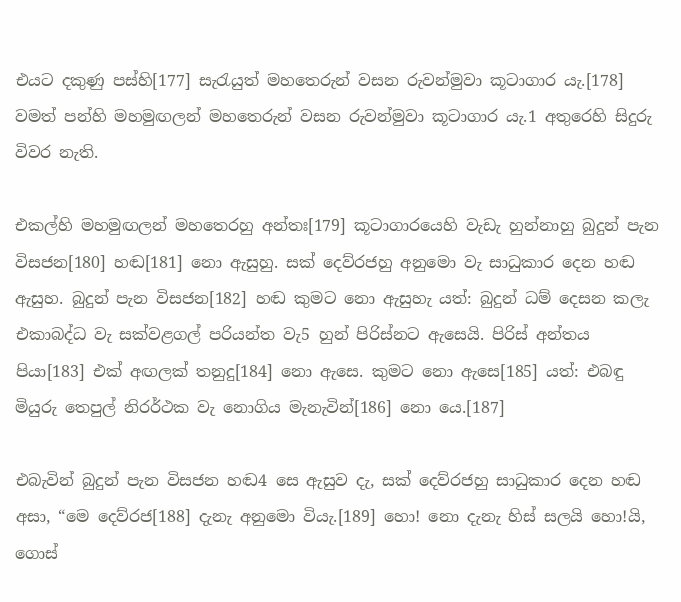එයට දකුණු පස්හි[177] සැරැයුත් මහතෙරුන් වසන රුවන්මුවා කූටාගාර යැ.[178] වමත් පන්හි මහමුඟලන් මහතෙරුන් වසන රුවන්මුවා කූටාගාර යැ.1 අතුරෙහි සිදුරු විවර නැති.

එකල්හි මහමුඟලන් මහතෙරහු අන්තඃ[179] කූටාගාරයෙහි වැඩැ හුන්නාහු බුදුන් පැන විසජන[180] හඬ[181] නො ඇසුහු. සක් දෙව්රජහු අනුමො වැ සාධුකාර දෙන හඬ ඇසුහ. බුදුන් පැන විසජන[182] හඬ කුමට නො ඇසුහැ යත්: බුදුන් ධම් දෙසන කලැ එකාබද්ධ වැ සක්වළගල් පරියන්ත වැ5 හුන් පිරිස්නට ඇසෙයි. පිරිස් අන්තය පියා[183] එක් අඟලක් තනුදු[184] නො ඇසෙ. කුමට නො ඇසෙ[185] යත්: එබඳු මියුරු තෙපුල් නිරර්ථක වැ නොගිය මැනැවින්[186] නො යෙ.[187]

එබැවින් බුදුන් පැන විසජන හඬ4 සෙ ඇසුව දැ, සක් දෙව්රජහු සාධුකාර දෙන හඬ අසා, “මෙ දෙව්රජ[188] දැනැ අනුමො වියැ.[189] හො! නො දැනැ හිස් සලයි හො!යි, ගොස්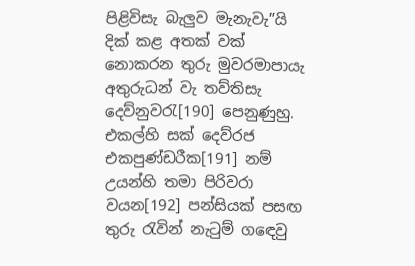පිළිවිසැ බැලුව මැනැවැ”යි දික් කළ අතක් වක් නොකරන තුරු මුවරමාපායැ අතුරුධන් වැ තව්තිසැ දෙව්නුවරැ[190] පෙනුණුහු. එකල්හි සක් දෙව්රජ එකපුණ්ඩරීක[191] නම් උයන්හි තමා පිරිවරා වයන[192] පන්සියක් පසඟ තුරු රැවින් නැටුම් ගඳෙවු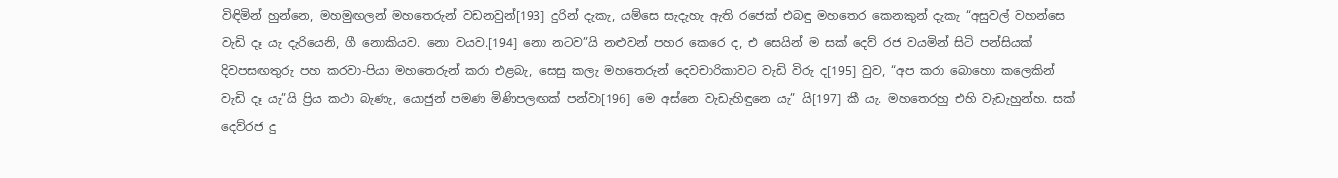විඳිමින් හුන්නෙ, මහමුඟලන් මහතෙරුන් වඩනවුන්[193] දුරින් දැකැ, යම්සෙ සැදැහැ ඇති රජෙක් එබඳු මහතෙර කෙනකුන් දැකැ “අසුවල් වහන්සෙ වැඩි දෑ යැ දැරියෙනි, ගී නොකියව. නො වයව.[194] නො නටව”යි නළුවන් පහර කෙරෙ ද, එ සෙයින් ම සක් දෙව් රජ වයමින් සිටි පන්සියක් දිවපසඟතුරු පහ කරවා-පියා මහතෙරුන් කරා එළබැ, සෙසු කලැ මහතෙරුන් දෙවචාරිකාවට වැඩි විරු ද[195] වුව, “අප කරා බොහො කලෙකින් වැඩි දෑ යැ”යි ප්‍රිය කථා බැණැ, යොජුන් පමණ මිණිපලඟක් පන්වා[196] මෙ අස්නෙ වැඩැහිඳුනෙ යැ” යි[197] කී යැ. මහතෙරහු එහි වැඩැහුන්හ. සක් දෙව්රජ දු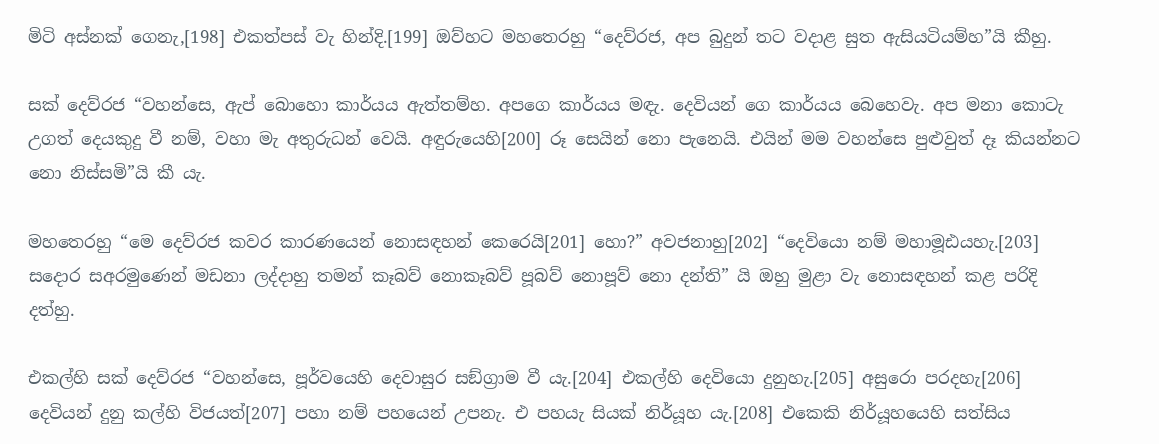මිටි අස්නක් ගෙනැ,[198] එකත්පස් වැ හින්දි.[199] ඔව්හට මහතෙරහු “දෙව්රජ, අප බුදුන් තට වදාළ සුත ඇසියටියම්හ”යි කීහු.

සක් දෙව්රජ “වහන්සෙ, ඇප් බොහො කාර්යය ඇත්තම්හ. අපගෙ කාර්යය මඳැ. දෙවියන් ගෙ කාර්යය බෙහෙවැ. අප මනා කොටැ උගත් දෙයකුදු වී නම්, වහා මැ අතුරුධන් වෙයි. අඳුරුයෙහි[200] රූ සෙයින් නො පැනෙයි. එයින් මම වහන්සෙ පුළුවුත් දෑ කියන්නට නො නිස්සමි”යි කී යැ.

මහතෙරහු “මෙ දෙව්රජ කවර කාරණයෙන් නොසඳහන් කෙරෙයි[201] හො?” අවජනාහු[202] “දෙවියො නම් මහාමූඪයහැ.[203] සදොර සඅරමුණෙන් මඩනා ලද්දාහු තමන් කෑබව් නොකෑබව් පූබව් නොපූව් නො දන්ති” යි ඔහු මුළා වැ නොසඳහන් කළ පරිදි දත්හු.

එකල්හි සක් දෙව්රජ “වහන්සෙ, පූර්වයෙහි දෙවාසුර සඞ්ග්‍රාම වී යැ.[204] එකල්හි දෙවියො දුනුහැ.[205] අසුරො පරදහැ[206] දෙවියන් දුනු කල්හි විජයත්[207] පහා නම් පහයෙන් උපනැ. එ පහයැ සියක් නිර්යූහ යැ.[208] එකෙකි නිර්යූහයෙහි සත්සිය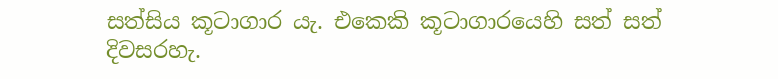සත්සිය කූටාගාර යැ. එකෙකි කූටාගාරයෙහි සත් සත් දිවසරහැ.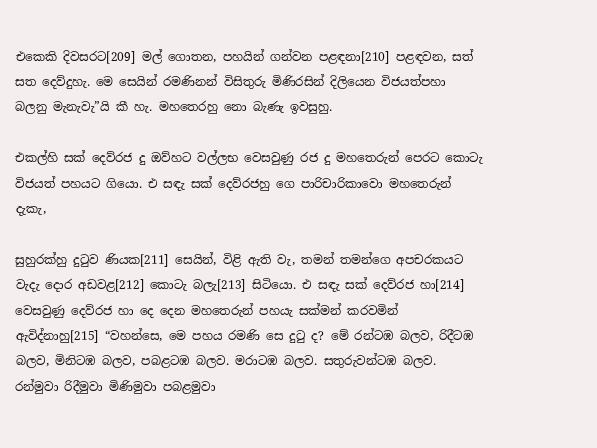එකෙකි දිවසරට[209] මල් ගොතන, පහයින් ගන්වන පළඳනා[210] පළඳවන, සත් සත දෙව්දුහැ. මෙ සෙයින් රමණිනන් විසිතුරු මිණිරසින් දිලියෙන විජයත්පහා බලනු මැනැවැ”යි කී හැ. මහතෙරහු නො බැණැ ඉවසුහු.

එකල්හි සක් දෙව්රජ දු ඔව්හට වල්ලභ වෙසවුණු රජ දු මහතෙරුන් පෙරට කොටැ විජයත් පහයට ගියො. එ සඳැ සක් දෙව්රජහු ගෙ පාරිචාරිකාවො මහතෙරුන් දැකැ,

සුහුරක්හු දුටුව ණියක[211] සෙයින්, විළි ඇති වැ, තමන් තමන්ගෙ අපචරකයට වැදැ දොර අඩවළ[212] කොටැ බලැ[213] සිටියො. එ සඳැ සක් දෙව්රජ හා[214] වෙසවුණු දෙව්රජ හා දෙ දෙන මහතෙරුන් පහයැ සක්මන් කරවමින් ඇවිද්නාහු[215] “වහන්සෙ, මෙ පහය රමණි සෙ දුටු ද? මේ රන්ටඹ බලව, රිදීටඹ බලව, මිනිටඹ බලව, පබළටඹ බලව. මරාටඹ බලව. සතුරුවන්ටඹ බලව. රන්මුවා රිදීමුවා මිණිමුවා පබළමුවා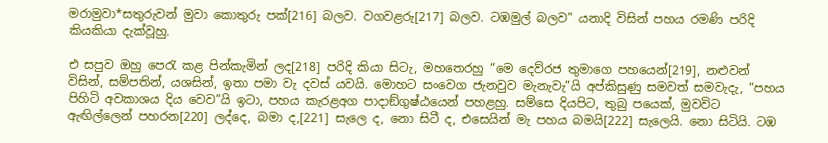මරාමුවා*සතුරුවන් මුවා කොතුරු පක්[216] බලව. වගවළරු[217] බලව. ටඹමුල් බලව” යනාදි විසින් පහය රමණි පරිදි කියකියා දැක්වූහු.

එ සපුව ඔහු පෙරැ කළ පින්කැමින් ලද[218] පරිදි කියා සිටැ, මහතෙරහු “මෙ දෙව්රජ තුමාගෙ පහයෙන්[219], නළුවන් විසින්, සම්පතින්, යශසින්, ඉතා පමා වැ දවස් යවයි. මොහට සංවෙග ජැනවුව මැනැවැ”යි අප්කිසුණු සමවත් සමවැදැ, “පහය පිහිටි අවකාශය දිය වෙව”යි ඉටා, පහය කැරළඅග පාදාඞ්ගුෂ්ඨයෙන් පහළහු. සම්සෙ දියපිට, තුබු පයෙක්, මුවවිට ඇඟිල්ලෙන් පහරන[220] ලද්දෙ, බමා ද,[221] සැලෙ ද, නො සිටී ද, එසෙයින් මැ පහය බමයි[222] සැලෙයි. නො සිටියි. ටඹ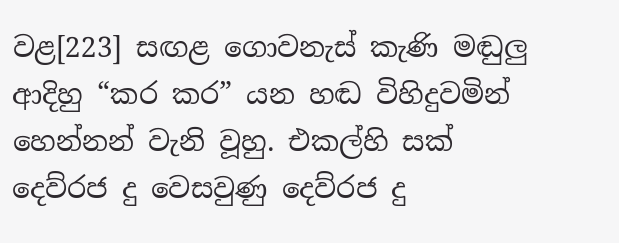වළ[223] සඟළ ගොවනැස් කැණි මඬුලු ආදිහු “කර කර” යන හඬ විහිදුවමින් හෙන්නන් වැනි වූහු. එකල්හි සක් දෙව්රජ දු වෙසවුණු දෙව්රජ දු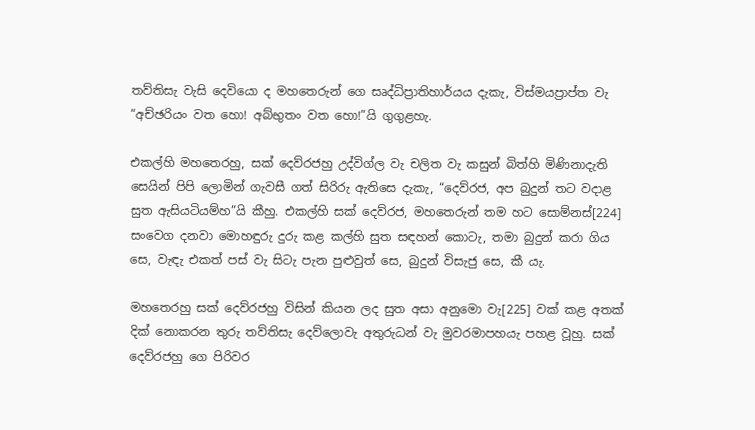තව්තිසැ වැසි දෙවියො ද මහතෙරුන් ගෙ සෘද්ධිප්‍රාතිහාර්යය දැකැ, විස්මයප්‍රාප්ත වැ “අච්ඡරියං වත හො! අබ්භුතං වත හො!”යි ගුගුළහැ.

එකල්හි මහතෙරහු, සක් දෙව්රජහු උද්විග්ල වැ චලිත වැ කසුන් බිත්හි මිණිනාදැති සෙයින් පිපි ලොමින් ගැවසී ගත් සිරිරු ඇතිසෙ දැකැ, “දෙව්රජ, අප බුදුන් තට වදාළ සුත ඇසියටියම්හ”යි කීහු. එකල්හි සක් දෙව්රජ, මහතෙරුන් තම හට සොම්නස්[224] සංවෙග දනවා මොහඳුරු දුරු කළ කල්හි සුත සඳහන් කොටැ, තමා බුදුන් කරා ගිය සෙ, වැඳැ එකත් පස් වැ සිටැ පැන පුළුවුත් සෙ, බුදුන් විසැජු සෙ, කී යැ.

මහතෙරහු සක් දෙව්රජහු විසින් කියන ලද සුත අසා අනුමො වැ[225] වක් කළ අතක් දික් නොකරන තුරු තව්තිසැ දෙව්ලොවැ අතුරුධන් වැ මුවරමාපහයැ පහළ වූහු. සක් දෙව්රජහු ගෙ පිරිවර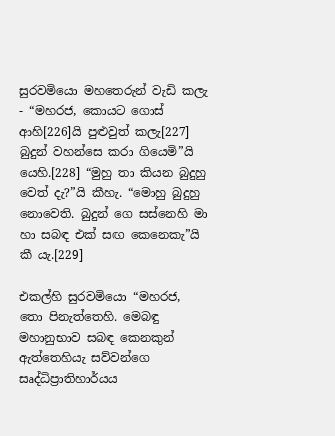සුරවමියො මහතෙරුන් වැඩි කලැ - “මහරජ, කොයට ගොස් ආහි[226]යි පුළුවුත් කලැ[227] බුදුන් වහන්සෙ කරා ගියෙමි”යි යෙහි.[228] “මුහු තා කියන බුදුහු වෙත් දැ?”යි කීහැ. “මොහු බුදුහු නොවෙති. බුදුන් ගෙ සස්නෙහි මා හා සබඳ එක් සඟ කෙනෙකැ”යි කී යැ.[229]

එකල්හි සුරවමියො “මහරජ, තො පිනැත්තෙහි. මෙබඳු මහානුභාව සබඳ කෙනකුන් ඇත්තෙහියැ සව්වන්ගෙ සෘද්ධිප්‍රාතිහාර්යය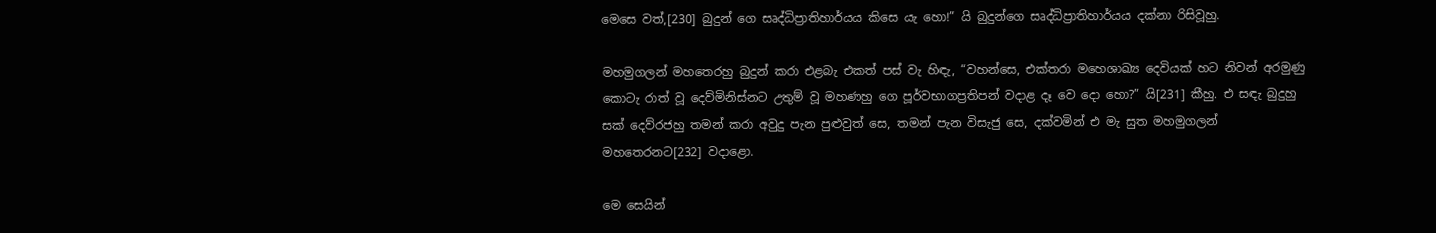මෙසෙ වත්,[230] බුදුන් ගෙ සෘද්ධිප්‍රාතිහාර්යය කිසෙ යැ හො!” යි බුදුන්ගෙ සෘද්ධිප්‍රාතිහාර්යය දක්නා රිසිවූහු.

මහමුගලන් මහතෙරහු බුදුන් කරා එළබැ එකත් පස් වැ හිඳැ, “වහන්සෙ, එක්තරා මහෙශාඛ්‍ය දෙවියක් හට නිවන් අරමුණු කොටැ රාත් වූ දෙව්මිනිස්නට උතුම් වූ මහණහු ගෙ පූර්වභාගප්‍රතිපන් වදාළ දෑ වෙ දො හො?” යි[231] කීහු. එ සඳැ බුදුහු සක් දෙව්රජහු තමන් කරා අවුදු පැන පුළුවුත් සෙ, තමන් පැන විසැජු සෙ, දක්වමින් එ මැ සුත මහමුගලන් මහතෙරනට[232] වදාළො.

මෙ සෙයින්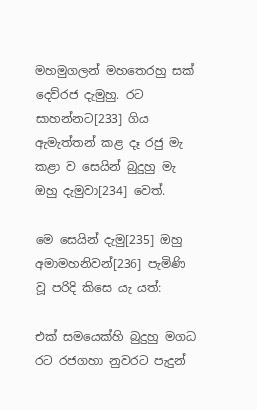මහමුගලන් මහතෙරහු සක් දෙව්රජ දැමුහු. රට සාහන්නට[233] ගිය ඇමැත්තන් කළ දෑ රජු මැ කළා ව සෙයින් බුදුහු මැ ඔහු දැමුවා[234] වෙත්.

මෙ සෙයින් දැමු[235] ඔහු අමාමහනිවන්[236] පැමිණි වූ පරිදි කිසෙ යැ යත්:

එක් සමයෙක්හි බුදුහු මගධ රට රජගහා නුවරට පැදුන්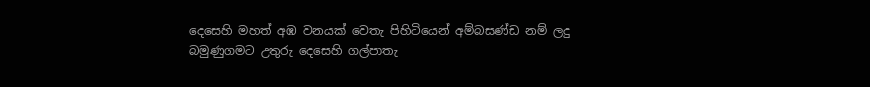දෙසෙහි මහත් අඹ වනයක් වෙතැ පිහිටියෙන් අම්බසණ්ඩ නම් ලදු බමුණුගමට උතුරු දෙසෙහි ගල්පාතැ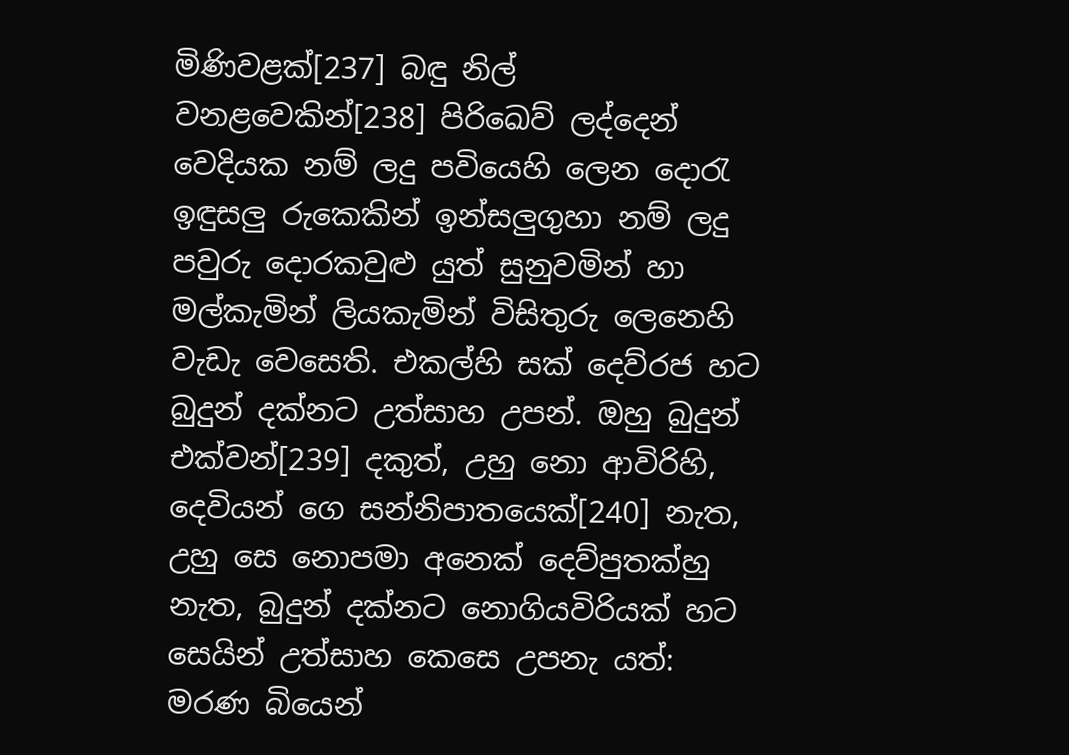මිණිවළක්[237] බඳු නිල් වනළවෙකින්[238] පිරිඛෙව් ලද්දෙන් වෙදියක නම් ලදු පවියෙහි ලෙන දොරැ ඉඳුසලු රුකෙකින් ඉන්සලුගුහා නම් ලදු පවුරු දොරකවුළු යුත් සුනුවමින් හා මල්කැමින් ලියකැමින් විසිතුරු ලෙනෙහි වැඩැ වෙසෙති. එකල්හි සක් දෙව්රජ හට බුදුන් දක්නට උත්සාහ උපන්. ඔහු බුදුන් එක්වන්[239] දකුත්, උහු නො ආවිරිහි, දෙවියන් ගෙ සන්නිපාතයෙක්[240] නැත, උහු සෙ නොපමා අනෙක් දෙව්පුතක්හු නැත, බුදුන් දක්නට නොගියවිරියක් හට සෙයින් උත්සාහ කෙසෙ උපනැ යත්: මරණ බියෙන්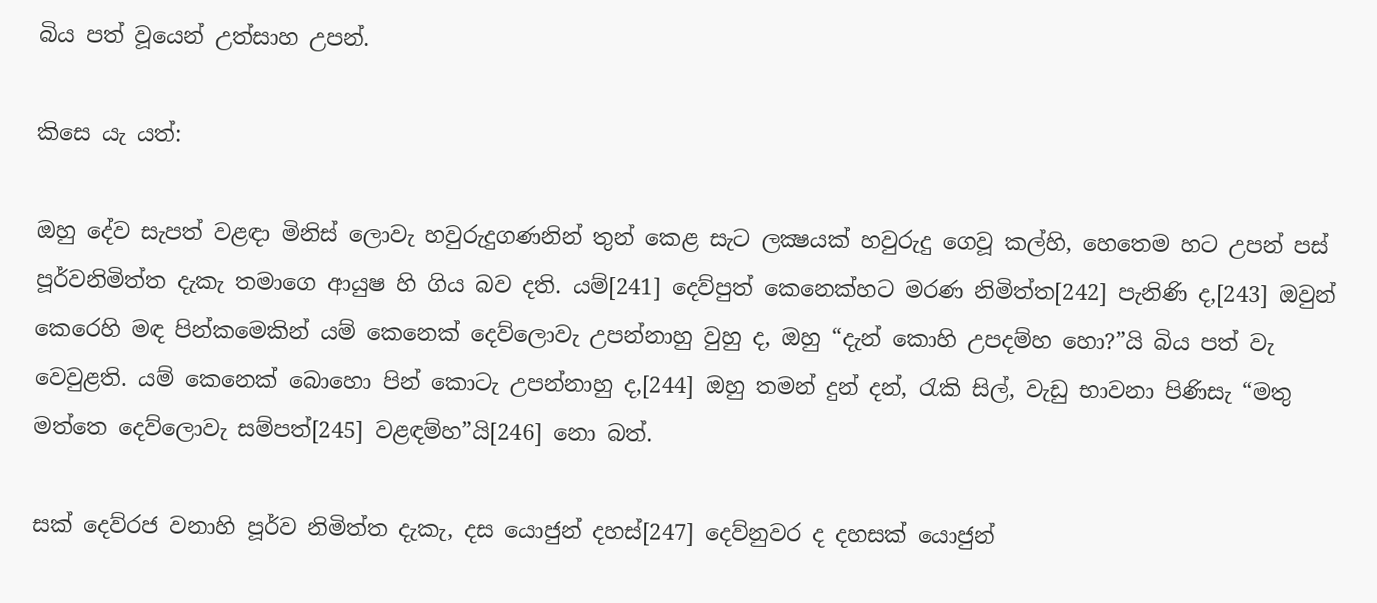බිය පත් වූයෙන් උත්සාහ උපන්.

කිසෙ යැ යත්:

ඔහු දේව සැපත් වළඳා මිනිස් ලොවැ හවුරුදුගණනින් තුන් කෙළ සැට ලක්‍ෂයක් හවුරුදු ගෙවූ කල්හි, හෙතෙම හට උපන් පස් පූර්වනිමිත්ත දැකැ තමාගෙ ආයුෂ හි ගිය බව දති. යම්[241] දෙව්පුත් කෙනෙක්හට මරණ නිමිත්ත[242] පැනිණි ද,[243] ඔවුන් කෙරෙහි මඳ පින්කමෙකින් යම් කෙනෙක් දෙව්ලොවැ උපන්නාහු වුහු ද, ඔහු “දැන් කොහි උපදම්හ හො?”යි බිය පත් වැ වෙවුළති. යම් කෙනෙක් බොහො පින් කොටැ උපන්නාහු ද,[244] ඔහු තමන් දුන් දන්, රැකි සිල්, වැඩු භාවනා පිණිසැ “මතු මත්තෙ දෙව්ලොවැ සම්පත්[245] වළඳම්හ”යි[246] නො බත්.

සක් දෙව්රජ වනාහි පූර්ව නිමිත්ත දැකැ, දස යොජුන් දහස්[247] දෙව්නුවර ද දහසක් යොජුන්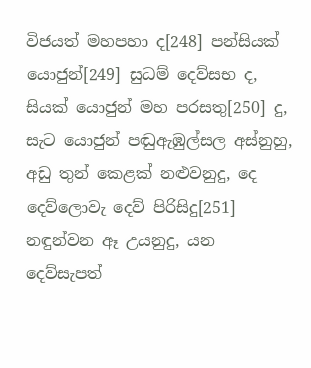විජයත් මහපහා ද[248] පන්සියක් යොජුන්[249] සුධම් දෙව්සභ ද, සියක් යොජුන් මහ පරසතු[250] දු, සැට යොජුන් පඬුඇඹුල්සල අස්නුහු, අඩු තුන් කෙළක් නළුවනුදු, දෙ දෙව්ලොවැ දෙව් පිරිසිදු[251] නඳුන්වන ඈ උයනුදු, යන දෙව්සැපත්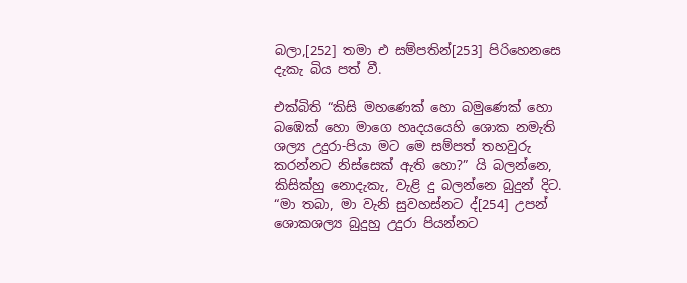බලා,[252] තමා එ සම්පතින්[253] පිරිහෙනසෙ දැකැ බිය පත් වී.

එක්බිති “කිසි මහණෙක් හො බමුණෙක් හො බඹෙක් හො මාගෙ හෘදයයෙහි ශොක නමැති ශල්‍ය උදුරා-පියා මට මෙ සම්පත් තහවුරු කරන්නට නිස්සෙක් ඇති හො?” යි බලන්නෙ, කිසික්හු නොදැකැ, වැළි දු බලන්නෙ බුදුන් දිට. “මා තබා, මා වැනි සුවහස්නට ද්[254] උපන් ශොකශල්‍ය බුදුහු උදුරා පියන්නට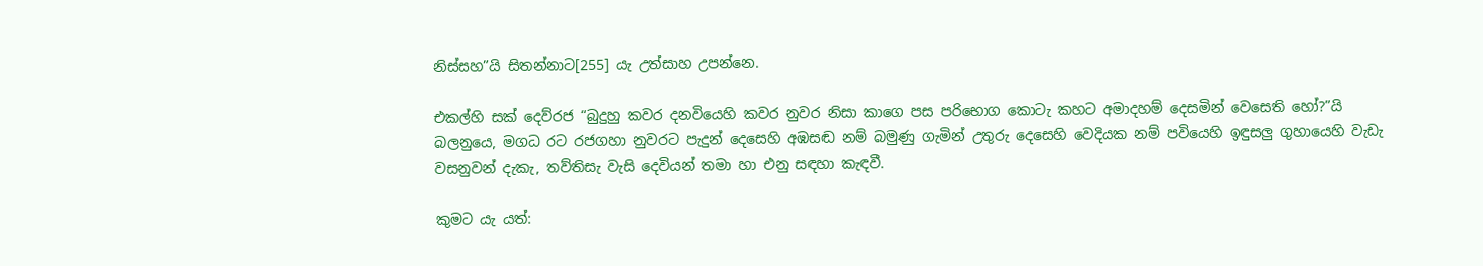නිස්සහ”යි සිතන්නාට[255] යැ උත්සාහ උපන්නෙ.

එකල්හි සක් දෙව්රජ “බුදුහු කවර දනවියෙහි කවර නුවර නිසා කාගෙ පස පරිභොග කොටැ කහට අමාදහම් දෙසමින් වෙසෙති හෝ?”යි බලනුයෙ, මගධ රට රජගහා නුවරට පැදුන් දෙසෙහි අඹසඬ නම් බමුණු ගැමින් උතුරු දෙසෙහි වෙදියක නම් පවියෙහි ඉඳුසලු ගුහායෙහි වැඩැ වසනුවන් දැකැ, තව්තිසැ වැසි දෙවියන් තමා හා එනු සඳහා කැඳවී.

කුමට යැ යත්: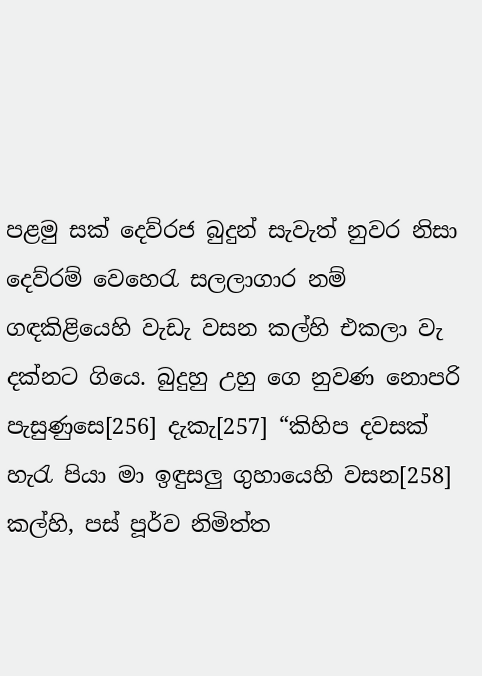පළමු සක් දෙව්රජ බුදුන් සැවැත් නුවර නිසා දෙව්රම් වෙහෙරැ සලලාගාර නම් ගඳකිළියෙහි වැඩැ වසන කල්හි එකලා වැ දක්නට ගියෙ. බුදුහු උහු ගෙ නුවණ නොපරි පැසුණුසෙ[256] දැකැ[257] “කිහිප දවසක් හැරැ පියා මා ඉඳුසලු ගුහායෙහි වසන[258] කල්හි, පස් පූර්ව නිමිත්ත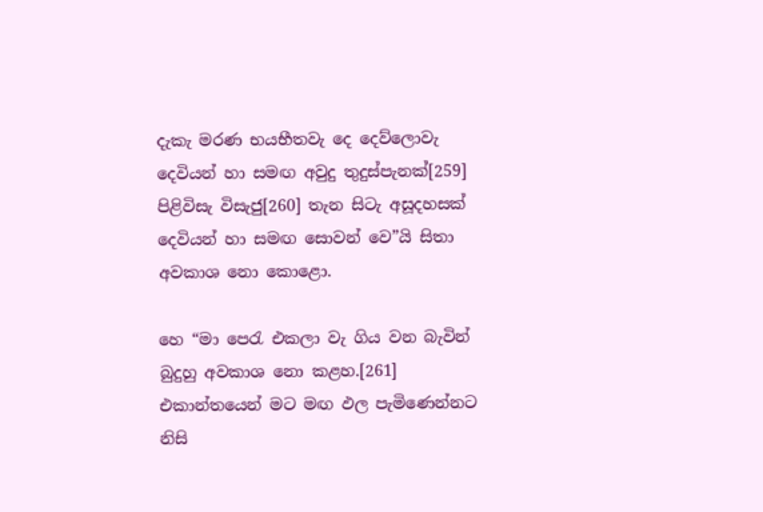දැකැ මරණ භයභීතවැ දෙ දෙව්ලොවැ දෙවියන් හා සමඟ අවුදු තුදුස්පැනක්[259] පිළිවිසැ විසැජු[260] තැන සිටැ අසූදහසක් දෙවියන් හා සමඟ සොවන් වෙ”යි සිතා අවකාශ නො කොළො.

හෙ “මා පෙරැ එකලා වැ ගිය වන බැවින් බුදුහු අවකාශ නො කළහ.[261] එකාන්තයෙන් මට මඟ ඵල පැමිණෙන්නට නිසි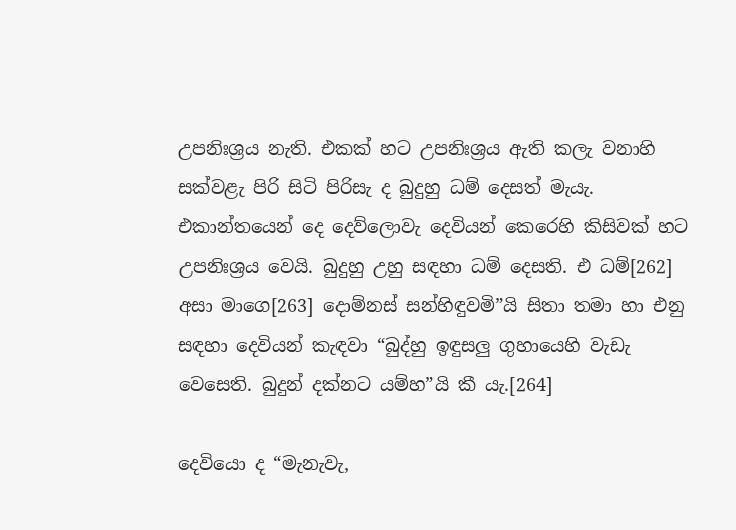උපනිඃශ්‍රය නැති. එකක් හට උපනිඃශ්‍රය ඇති කලැ වනාහි සක්වළැ පිරි සිටි පිරිසැ ද බුදුහු ධම් දෙසත් මැයැ. එකාන්තයෙන් දෙ දෙව්ලොවැ දෙවියන් කෙරෙහි කිසිවක් හට උපනිඃශ්‍රය වෙයි. බුදුහු උහු සඳහා ධම් දෙසති. එ ධම්[262] අසා මාගෙ[263] දොම්නස් සන්හිඳුවමි”යි සිතා තමා හා එනු සඳහා දෙවියන් කැඳවා “බුද්හු ඉඳුසලු ගුහායෙහි වැඩැ වෙසෙති. බුදුන් දක්නට යම්හ”යි කී යැ.[264]

දෙවියො ද “මැනැවැ,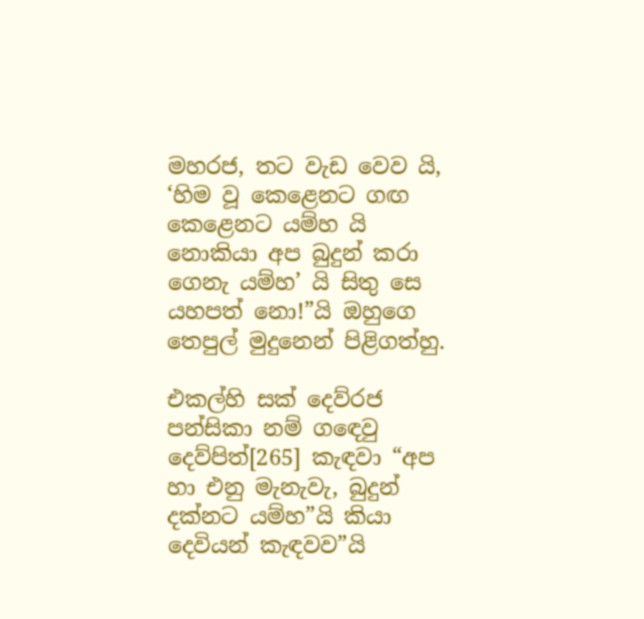මහරජ, තට වැඩ වෙව යි, ‘හිම වූ කෙළෙනට ගඟ කෙළෙනට යම්හ යි නොකියා අප බුදුන් කරා ගෙනැ යම්හ’ යි සිතු සෙ යහපත් නො!”යි ඔහුගෙ තෙපුල් මුදුනෙන් පිළිගත්හු.

එකල්හි සක් දෙව්රජ පන්සිකා නම් ගඳෙවු දෙව්පිත්[265] කැඳවා “අප හා එනු මැනැවැ, බුදුන් දක්නට යම්හ”යි කියා දෙවියන් කැඳවව”යි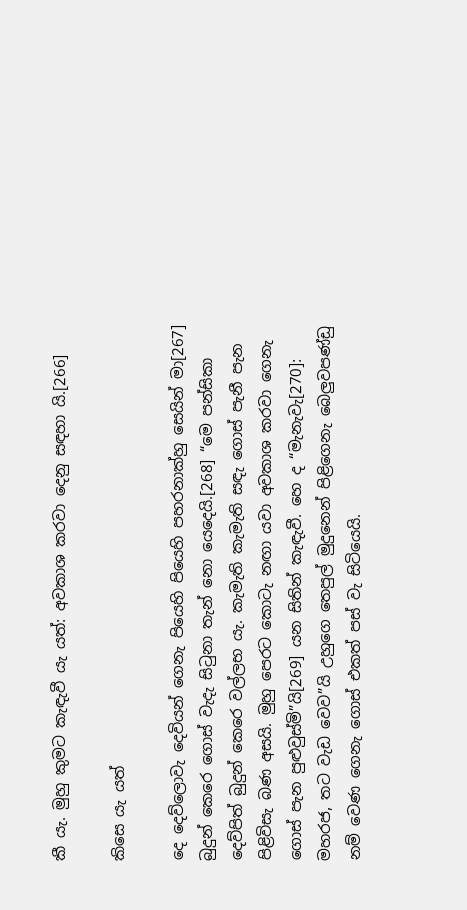කී යැ. මුහු කුමට කැඳැවී යැ යත්: අවකාශ කරවා දෙනු සඳහා යි.[266]

කිසෙ යැ යත්

දෙ දෙව්ලොවැ දෙවියන් ගෙනැ පියෙහි පියෙහි පහරනාක්හු සෙයින් මා[267] බුදුන් කෙරෙ ගොස් වැදැ සිටුනා තැන් නො යෙදෙයි.[268] “මෙ පන්සිකා දෙව්පිත් බුදුන් කෙරෙ වල්ලභ යැ. කැමැති කැමැති සඳැ ගොස් පැනී පැන පිළිවිසැ බණ අසයි. මුහු පෙරට කොටැ නඟා යවා අවකාශ කරවා ගෙනැ ගොස් පැන පුළුවුස්මි”යි[269] යන සිතින් කැඳැවී. හෙ ද “මැනැවැ[270]: මහරජ, තට වැඩ වෙව”යි උහුගෙ තෙපුල් මුදුනෙන් පිළිගෙනැ බෙලුවපණ්ඩු නම් වෙණ ගෙනැ ගොස් එකත් පස් වැ සිටියෙයි.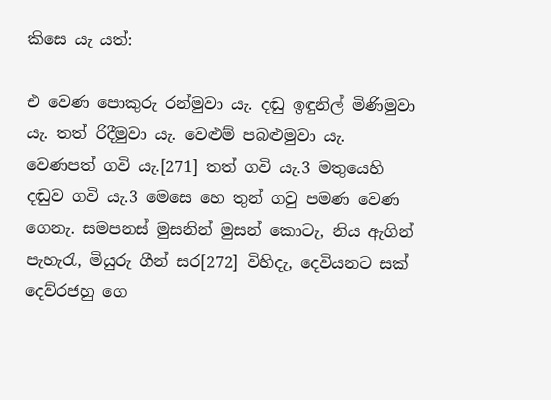කිසෙ යැ යත්:

එ වෙණ පොකුරු රන්මුවා යැ. දඬු ඉඳුනිල් මිණිමුවා යැ. තත් රිදීමුවා යැ. වෙළුම් පබළුමුවා යැ. වෙණපත් ගවි යැ.[271] තත් ගවි යැ.3 මතුයෙහි දඬුව ගවි යැ.3 මෙසෙ හෙ තුන් ගවු පමණ වෙණ ගෙනැ. සමපනස් මුසනින් මුසන් කොටැ, නිය ඇගින් පැහැරැ, මියුරු ගීන් සර[272] විහිදැ, දෙවියනට සක් දෙව්රජහු ගෙ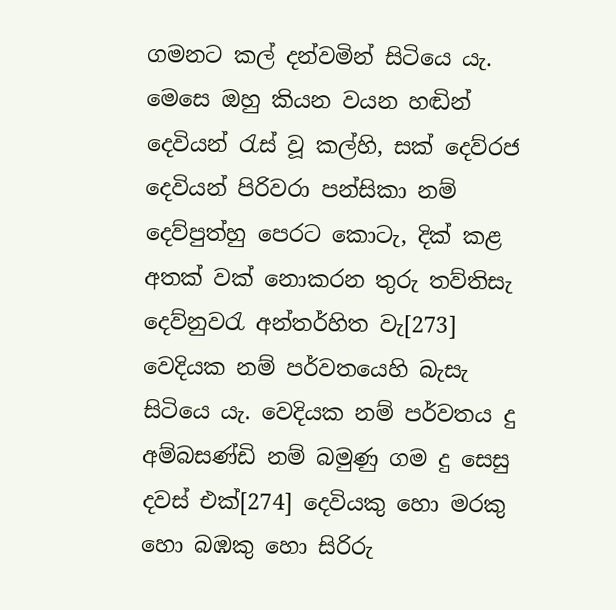ගමනට කල් දන්වමින් සිටියෙ යැ. මෙසෙ ඔහු කියන වයන හඬින් දෙවියන් රැස් වූ කල්හි, සක් දෙව්රජ දෙවියන් පිරිවරා පන්සිකා නම් දෙව්පුත්හු පෙරට කොටැ, දික් කළ අතක් වක් නොකරන තුරු තව්තිසැ දෙව්නුවරැ අන්තර්හිත වැ[273] වෙදියක නම් පර්වතයෙහි බැසැ සිටියෙ යැ. වෙදියක නම් පර්වතය දු අම්බසණ්ඩි නම් බමුණු ගම දු සෙසු දවස් එක්[274] දෙවියකු හො මරකු හො බඹකු හො සිරිරු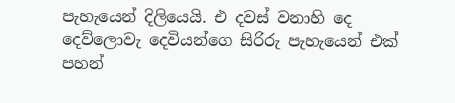පැහැයෙන් දිලියෙයි. එ දවස් වනාහි දෙ දෙව්ලොවැ දෙවියන්ගෙ සිරිරු පැහැයෙන් එක් පහන්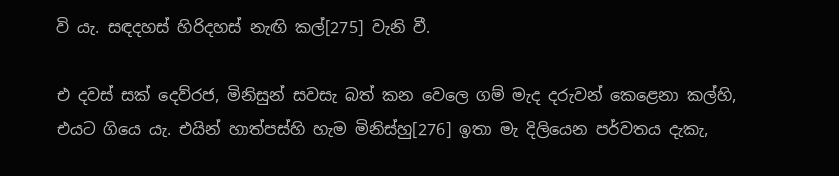වි යැ. සඳදහස් හිරිදහස් නැඟි කල්[275] වැනි වී.

එ දවස් සක් දෙව්රජ, මිනිසුන් සවසැ බත් කන වෙලෙ ගම් මැද දරුවන් කෙළෙනා කල්හි, එයට ගියෙ යැ. එයින් හාත්පස්හි හැම මිනිස්හු[276] ඉතා මැ දිලියෙන පර්වතය දැකැ,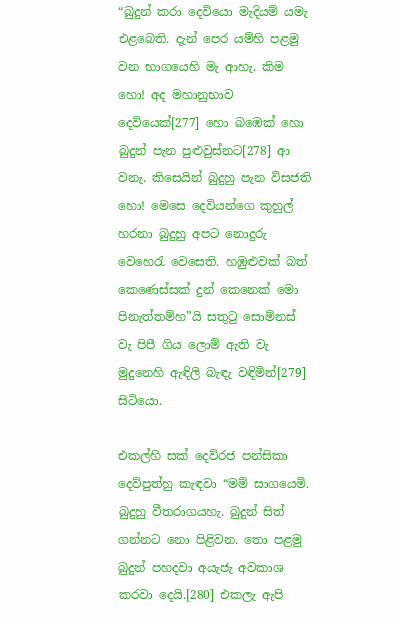“බුදුන් කරා දෙවියො මැදියම් යමැ එළබෙති. දැන් පෙර යම්හි පළමු වන භාගයෙහි මැ ආහැ. කිම හො! අද මහානුභාව දෙවියෙක්[277] හො බඹෙක් හො බුදුන් පැන පුළුවුස්නට[278] ආ වනැ. කිසෙයින් බුදුහු පැන විසජති හො! මෙසෙ දෙවියන්ගෙ කුහුල් හරනා බුදුහු අපට නොදුරු වෙහෙරැ වෙසෙති. හඹුළුවක් බත් කෙණෙස්සක් දුන් කෙනෙක් මො පිනැත්තම්හ”යි සතුටු සොම්නස් වැ පිපී ගිය ලොම් ඇති වැ මුදුනෙහි ඇඳිලි බැඳැ වඳිමින්[279] සිටියො.

එකල්හි සක් දෙව්රජ පන්සිකා දෙව්පුත්හු කැඳවා “මම් සාගයෙමි. බුදුහු වීතරාගයහැ. බුදුන් සිත් ගන්නට නො පිළිවන. තො පළමු බුදුන් පහදවා අයැජැ අවකාශ කරවා දෙයි.[280] එකලැ ඇපි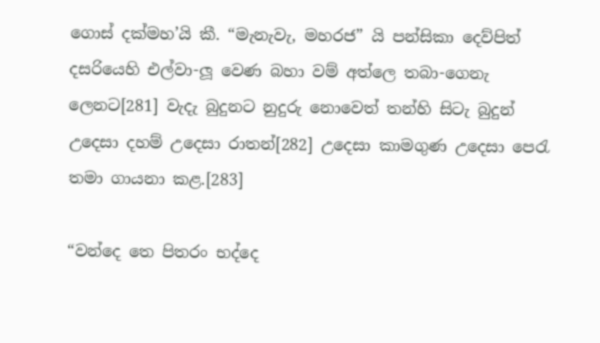ගොස් දක්මහ’යි කී. “මැනැවැ, මහරජ” යි පන්සිකා දෙව්පිත් දසරියෙහි එල්වා-ලූ වෙණ බහා වම් අත්ලෙ තබා-ගෙනැ ලෙනට[281] වැදැ බුදුනට නුදුරු නොවෙත් තන්හි සිටැ බුදුන් උදෙසා දහම් උදෙසා රාතන්[282] උදෙසා කාමගුණ උදෙසා පෙරැ තමා ගායනා කළ.[283]

“වන්දෙ තෙ පිතරං භද්දෙ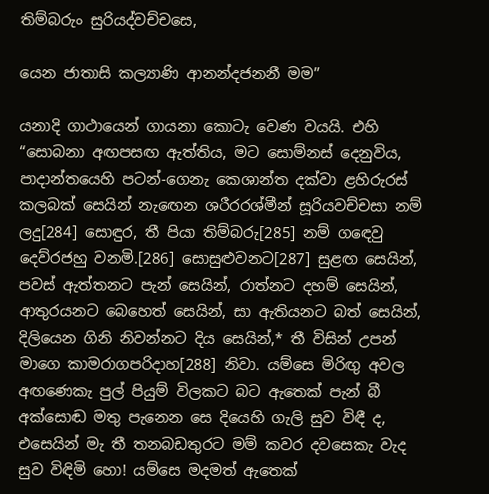තිම්බරුං සුරියද්වච්චසෙ,

යෙන ජාතාසි කල්‍යාණි ආනන්දජනනී මම”

යනාදි ගාථායෙන් ගායනා කොටැ වෙණ වයයි. එහි “සොබනා අඟපසඟ ඇත්තිය, මට සොම්නස් දෙනුවිය, පාදාන්තයෙහි පටන්-ගෙනැ කෙශාන්ත දක්වා ළහිරුරස් කලබක් සෙයින් නැඟෙන ශරීරරශ්මීන් සූරියවච්චසා නම් ලදු[284] සොඳුර, තී පියා තිම්බරු[285] නම් ගඳෙවු දෙව්රජහු වනමි.[286] සොසුළුවනට[287] සුළඟ සෙයින්, පවස් ඇත්තනට පැන් සෙයින්, රාත්නට දහම් සෙයින්, ආතුරයනට බෙහෙත් සෙයින්, සා ඇතියනට බත් සෙයින්, දිලියෙන ගිනි නිවන්නට දිය සෙයින්,* තී විසින් උපන් මාගෙ කාමරාගපරිදාහ[288] නිවා. යම්සෙ මිරිඟු අවල අඟණෙකැ පුල් පියුම් විලකට බට ඇතෙක් පැන් බී අක්සොඬ මතු පැනෙන සෙ දියෙහි ගැලි සුව විඳී ද, එසෙයින් මැ තී තනබඩතුරට මම් කවර දවසෙකැ වැද සුව විඳිමි හො! යම්සෙ මදමත් ඇතෙක්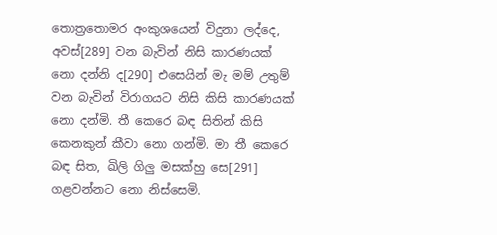තොත්‍රතොමර අංකුශයෙන් විදුනා ලද්දෙ, අවස්[289] වන බැවින් නිසි කාරණයක් නො දන්නි ද[290] එසෙයින් මැ මම් උතුම් වන බැවින් විරාගයට නිසි කිසි කාරණයක් නො දන්මි. තී කෙරෙ බඳ සිතින් කිසි කෙනකුන් කීවා නො ගන්මි. මා තී කෙරෙ බඳ සිත, ඛිලි ගිලු මසක්හු සෙ[291] ගළවන්නට නො නිස්සෙමි.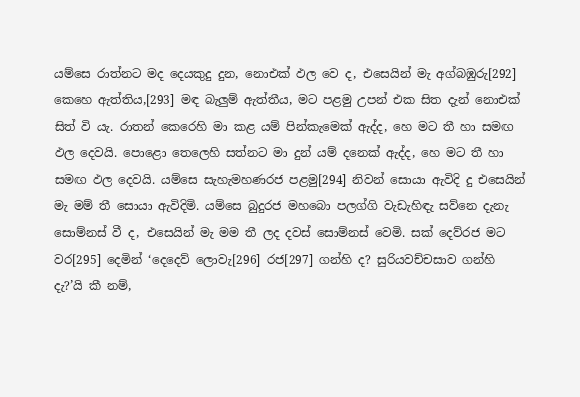යම්සෙ රාත්නට මද දෙයකුදු දුන, නොඑක් ඵල වෙ ද, එසෙයින් මැ අග්බඹුරු[292] කෙහෙ ඇත්තිය,[293] මඳ බැලුම් ඇත්තීය, මට පළමු උපන් එක සිත දැන් නොඑක් සිත් වි යැ. රාතන් කෙරෙහි මා කළ යම් පින්කැමෙක් ඇද්ද, හෙ මට තී හා සමඟ ඵල දෙවයි. පොළො තෙලෙහි සත්නට මා දුන් යම් දනෙක් ඇද්ද, හෙ මට තී හා සමඟ ඵල දෙවයි. යම්සෙ සැහැමහණරජ පළමු[294] නිවන් සොයා ඇවිදි දු එසෙයින් මැ මම් තී සොයා ඇවිදිමි. යම්සෙ බුදුරජ මහබො පලග්ගි වැඩැහිඳැ සව්නෙ දැනැ සොම්නස් වී ද, එසෙයින් මැ මම තී ලද දවස් සොම්නස් වෙමි. සක් දෙව්රජ මට වර[295] දෙමින් ‘දෙදෙව් ලොවැ[296] රජ[297] ගන්හි ද? සුරියවච්චසාව ගන්හි දැ?’යි කී නම්,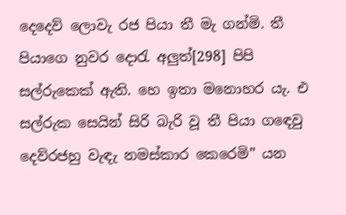දෙදෙව් ලොවැ රජ පියා තී මැ ගන්මි. තී පියාගෙ නුවර දොරැ අලුත්[298] පිපි සල්රුකෙක් ඇති. හෙ ඉතා මනොහර යැ. එ සල්රුක සෙයින් සිරි බැරි වූ තී පියා ගඳෙවු දෙව්රජහු වැඳැ නමස්කාර කෙරෙමි” යන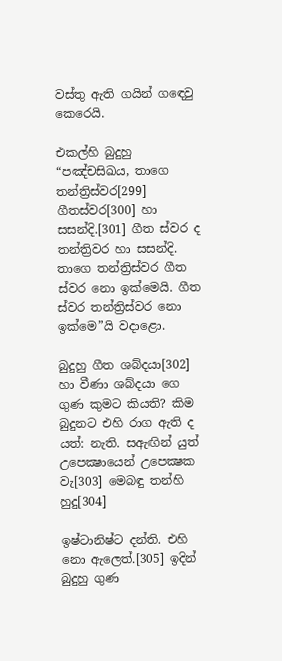වස්තු ඇති ගයින් ගඳෙවු කෙරෙයි.

එකල්හි බුදුහු “පඤ්චසිඛය, තාගෙ තන්ත්‍රිස්වර[299] ගීතස්වර[300] හා සසන්දි.[301] ගීත ස්වර ද තන්ත්‍රිවර හා සසන්දි. තාගෙ තන්ත්‍රිස්වර ගීත ස්වර නො ඉක්මෙයි. ගීත ස්වර තන්ත්‍රිස්වර නො ඉක්මෙ”යි වදාළො.

බුදුහු ගීත ශබ්දයා[302] හා වීණා ශබ්දයා ගෙ ගුණ කුමට කියති? කිම බුදුනට එහි රාග ඇති ද යත්: නැති. සඇඟින් යුත් උපෙක්‍ෂායෙන් උපෙක්‍ෂක වැ[303] මෙබඳු තන්හි හුදු[304]

ඉෂ්ටානිෂ්ට දන්ති. එහි නො ඇලෙත්.[305] ඉදින් බුදුහු ගුණ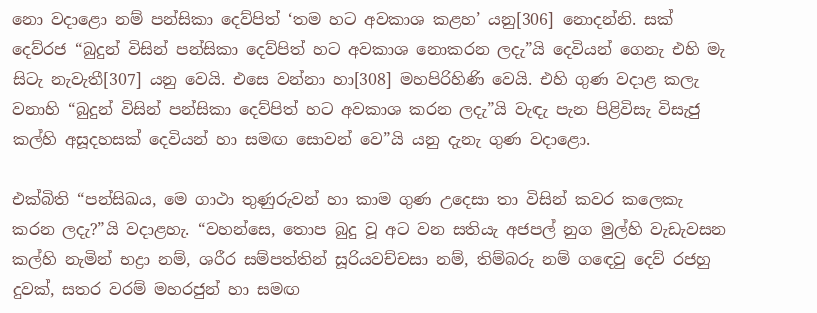නො වදාළො නම් පන්සිකා දෙව්පිත් ‘තම හට අවකාශ කළහ’ යනු[306] නොදන්නි. සක් දෙව්රජ “බුදුන් විසින් පන්සිකා දෙව්පිත් හට අවකාශ නොකරන ලදැ”යි දෙවියන් ගෙනැ එහි මැ සිටැ නැවැතී[307] යනු වෙයි. එසෙ වන්නා හා[308] මහපිරිහිණි වෙයි. එහි ගුණ වදාළ කලැ වනාහි “බුදුන් විසින් පන්සිකා දෙව්පිත් හට අවකාශ කරන ලදැ”යි වැඳැ පැන පිළිවිසැ විසැජු කල්හි අසූදහසක් දෙවියන් හා සමඟ සොවන් වෙ”යි යනු දැනැ ගුණ වදාළො.

එක්බිති “පන්සිඛය, මෙ ගාථා තුණුරුවන් හා කාම ගුණ උදෙසා තා විසින් කවර කලෙකැ කරන ලදැ?”යි වදාළහැ. “වහන්සෙ, තොප බුදු වූ අට වන සතියැ අජපල් නුග මුල්හි වැඩැවසන කල්හි නැමින් භද්‍රා නම්, ශරීර සම්පත්තින් සූරියවච්චසා නම්, තිම්බරු නම් ගඳෙවු දෙව් රජහු දුවක්, සතර වරම් මහරජුන් හා සමඟ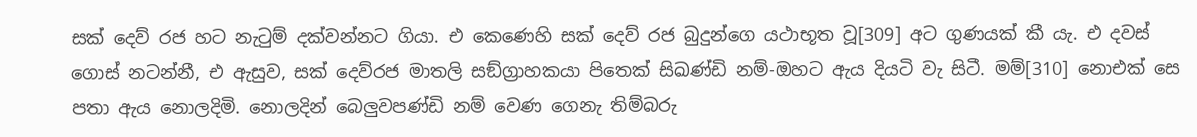සක් දෙව් රජ හට නැටුම් දක්වන්නට ගියා. එ කෙණෙහි සක් දෙව් රජ බුදුන්ගෙ යථාභූත වූ[309] අට ගුණයක් කී යැ. එ දවස් ගොස් නටන්නී, එ ඇසුව, සක් දෙව්රජ මාතලි සඞ්ග්‍රාහකයා පිතෙක් සිඛණ්ඩි නම්-ඔහට ඇය දියටි වැ සිටී. මම්[310] නොඑක් සෙ පතා ඇය නොලදිමි. නොලදින් බෙලුවපණ්ඩි නම් වෙණ ගෙනැ තිම්බරු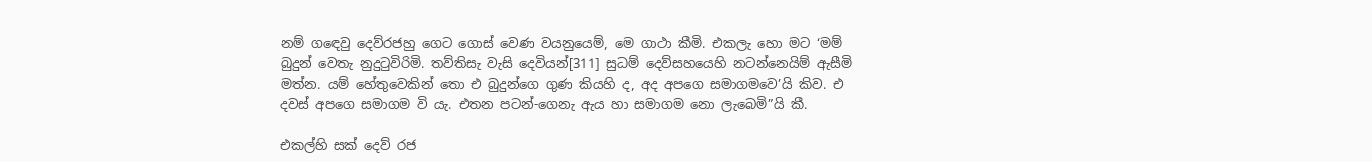නම් ගඳෙවු දෙව්රජහු ගෙට ගොස් වෙණ වයනුයෙම්, මෙ ගාථා කීමි. එකලැ හො මට ‘මම් බුදුන් වෙතැ නුදුටුවිරිමි. තව්තිසැ වැසි දෙවියන්[311] සුධම් දෙව්සහයෙහි නටන්නෙයිම් ඇසීමි මත්න. යම් හේතුවෙකින් තො එ බුදුන්ගෙ ගුණ කියහි ද, අද අපගෙ සමාගමවෙ’යි කිව. එ දවස් අපගෙ සමාගම වි යැ. එතන පටන්-ගෙනැ ඇය හා සමාගම නො ලැබෙමි”යි කී.

එකල්හි සක් දෙව් රජ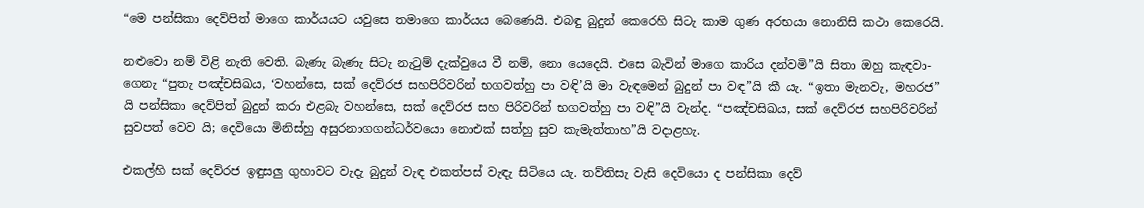“මෙ පන්සිකා දෙව්පිත් මාගෙ කාර්යයට යවුසෙ තමාගෙ කාර්යය බෙණෙයි. එබඳු බුදුන් කෙරෙහි සිටැ කාම ගුණ අරභයා නොනිසි කථා කෙරෙයි.

නළුවො නම් විළි නැති වෙති. බැණැ බැණැ සිටැ නැටුම් දැක්වුයෙ වී නම්, නො යෙදෙයි. එසෙ බැවින් මාගෙ කාරිය දන්වමි”යි සිතා ඔහු කැඳවා-ගෙනැ “පුතැ පඤ්චසිඛය, ‘වහන්සෙ, සක් දෙව්රජ සහපිරිවරින් භගවත්හු පා වඳි’යි මා වැඳමෙන් බුදුන් පා වඳ”යි කී යැ. “ඉතා මැනවැ, මහරජ” යි පන්සිකා දෙව්පිත් බුදුන් කරා එළබැ වහන්සෙ, සක් දෙව්රජ සහ පිරිවරින් භගවත්හු පා වඳි”යි වැන්ද. “පඤ්චසිඛය, සක් දෙව්රජ සහපිරිවරින් සුවපත් වෙව යි; දෙවියො මිනිස්හු අසුරනාගගන්ධර්වයො නොඑක් සත්හු සුව කැමැත්තාහ”යි වදාළහැ.

එකල්හි සක් දෙව්රජ ඉඳුසලු ගුහාවට වැදැ බුදුන් වැඳ එකත්පස් වැඳැ සිටියෙ යැ. තව්තිසැ වැසි දෙවියො ද පන්සිකා දෙව්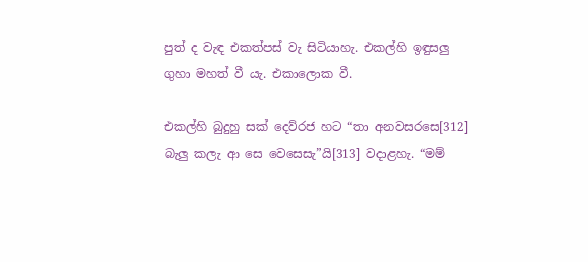පුත් ද වැඳ එකත්පස් වැ සිටියාහැ. එකල්හි ඉඳුසලු ගුහා මහත් වී යැ. එකාලොක වී.

එකල්හි බුදුහු සක් දෙව්රජ හට “තා අනවසරසෙ[312] බැලු කලැ ආ සෙ වෙසෙසැ”යි[313] වදාළහැ. “මම්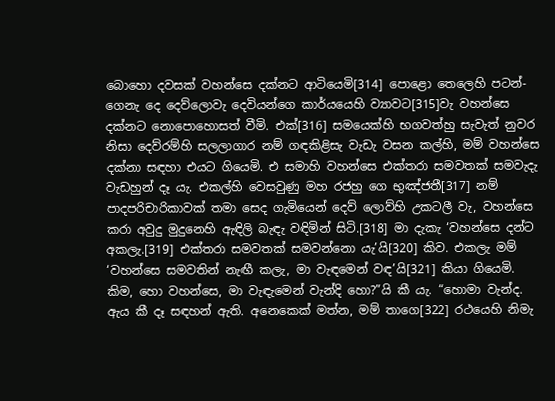බොහො දවසක් වහන්සෙ දක්නට ආටියෙමි[314] පොළො තෙලෙහි පටන්-ගෙනැ දෙ දෙව්ලොවැ දෙවියන්ගෙ කාර්යයෙහි ව්‍යාවට[315]වැ වහන්සෙ දක්නට නොපොහොසත් වීමි. එක්[316] සමයෙක්හි භගවත්හු සැවැත් නුවර නිසා දෙව්රම්හි සලලාගාර නම් ගඳකිළිසැ වැඩැ වසන කල්හි, මම් වහන්සෙ දක්නා සඳහා එයට ගියෙමි. එ සමාහි වහන්සෙ එක්තරා සමවතක් සමවැදැ වැඩහුන් දෑ යැ. එකල්හි වෙසවුණු මහ රජහු ගෙ භුඤ්ජතී[317] නම් පාදපරිචාරිකාවක් තමා සෙද ගැමියෙන් දෙව් ලොව්හි උකටලී වැ, වහන්සෙ කරා අවුදු මුදුනෙහි ඇඳිලි බැඳැ වඳිමින් සිටි.[318] මා දැකැ ‘වහන්සෙ දන්ට අකලැ.[319] එක්තරා සමවතක් සමවන්නො යැ’යි[320] කිව. එකලැ මම් ‘වහන්සෙ සමවතින් නැඟී කලැ, මා වැඳමෙන් වඳ’යි[321] කියා ගියෙමි. කිම, හො වහන්සෙ, මා වැඳැමෙන් වැන්දි හො?”යි කී යැ. “හොමා වැන්ද. ඇය කී දෑ සඳහන් ඇති. අනෙකෙක් මත්න, මම් තාගෙ[322] රථයෙහි නිමැ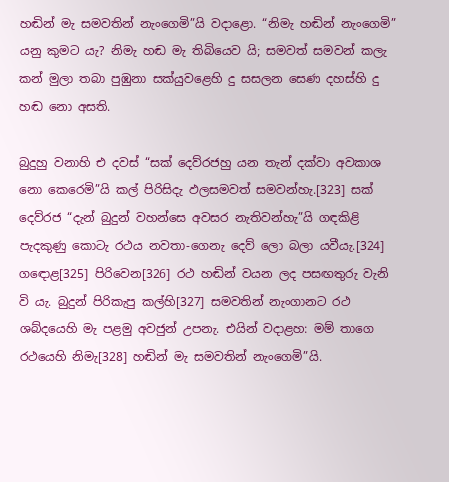හඬින් මැ සමවතින් නැංගෙමි”යි වදාළො. “නිමැ හඬින් නැංගෙමි” යනු කුමට යැ? නිමැ හඬ මැ තිබියෙව යි; සමවත් සමවන් කලැ කන් මුලා තබා පුඹුනා සක්යුවළෙහි දු සසලන සෙණ දහස්හි දු හඬ නො අසති.

බුදුහු වනාහි එ දවස් “සක් දෙව්රජහු යන තැන් දක්වා අවකාශ නො කෙරෙමි”යි කල් පිරිසිදැ ඵලසමවත් සමවන්හැ.[323] සක් දෙව්රජ “දැන් බුදුන් වහන්සෙ අවසර නැතිවන්හැ”යි ගඳකිළි පැදකුණු කොටැ රථය නවතා-ගෙනැ දෙව් ලො බලා යවීයැ.[324] ගඳොළ[325] පිරිවෙන[326] රථ හඬින් වයන ලද පසඟතුරු වැනි වි යැ. බුදුන් පිරිකැපු කල්හි[327] සමවතින් නැංගානට රථ ශබ්දයෙහි මැ පළමු අවජුන් උපනැ. එයින් වදාළහ: මම් තාගෙ රථයෙහි නිමැ[328] හඬින් මැ සමවතින් නැංගෙමි”යි.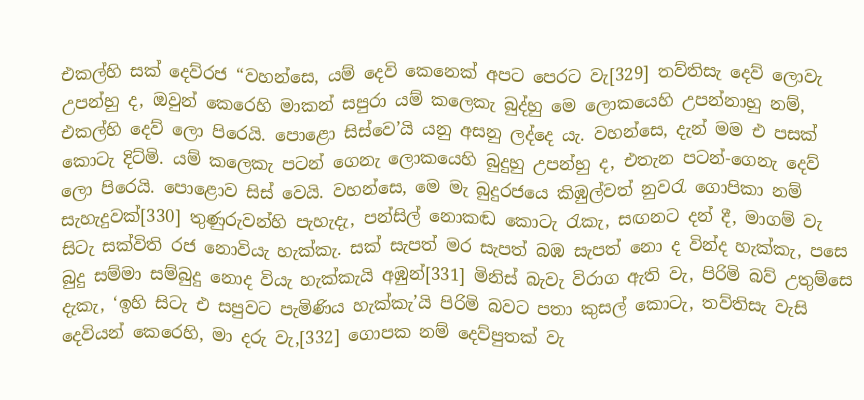එකල්හි සක් දෙව්රජ “වහන්සෙ, යම් දෙවි කෙනෙක් අපට පෙරට වැ[329] තව්තිසැ දෙව් ලොවැ උපන්හු ද, ඔවුන් කෙරෙහි මාකන් සපුරා යම් කලෙකැ බුද්හු මෙ ලොකයෙහි උපන්නාහු නම්, එකල්හි දෙව් ලො පිරෙයි. පොළො සිස්වෙ’යි යනු අසනු ලද්දෙ යැ. වහන්සෙ, දැන් මම එ පසක් කොටැ දිට්මි. යම් කලෙකැ පටන් ගෙනැ ලොකයෙහි බුදුහු උපන්හු ද, එතැන පටන්-ගෙනැ දෙව් ලො පිරෙයි. පොළොව සිස් වෙයි. වහන්සෙ, මෙ මැ බුදුරජයෙ කිඹුල්වත් නුවරැ ගොපිකා නම් සැහැදුවක්[330] තුණුරුවන්හි පැහැදැ, පන්සිල් නොකඬ කොටැ රැකැ, සඟනට දන් දී, මාගම් වැ සිටැ සක්විති රජ නොවියැ හැක්කැ. සක් සැපත් මර සැපත් බඹ සැපත් නො ද වින්ද හැක්කැ, පසෙ බුදු සම්මා සම්බුදු නොද වියැ හැක්කැයි අඹුන්[331] මිනිස් බැවැ විරාග ඇති වැ, පිරිමි බව් උතුම්සෙ දැකැ, ‘ඉහි සිටැ එ සපුවට පැමිණිය හැක්කැ’යි පිරිමි බවට පතා කුසල් කොටැ, තව්තිසැ වැසි දෙවියන් කෙරෙහි, මා දරු වැ,[332] ගොපක නම් දෙව්පුතක් වැ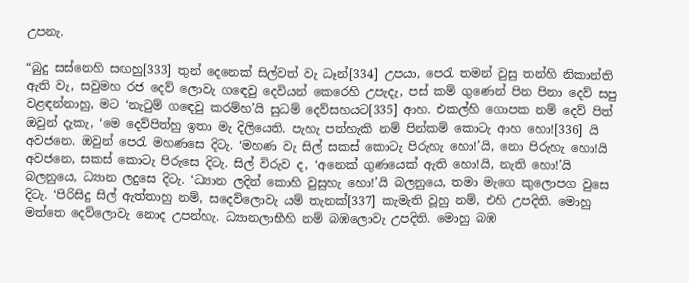උපනැ.

“බුදු සස්නෙහි සඟහු[333] තුන් දෙනෙක් සිල්වත් වැ ධෑන්[334] උපයා, පෙරැ තමන් වුසු තන්හි නිකාන්ති ඇති වැ, සවුමහ රජ දෙව් ලොවැ ගඳෙවු දෙවියන් කෙරෙහි උපැදැ, පස් කම් ගුණෙන් පින පිනා දෙව් සපු වළඳන්නාහු, මට ‘නැටුම් ගඳෙවු කරම්හ’යි සුධම් දෙව්සහයට[335] ආහ. එකල්හි ගොපක නම් දෙව් පිත් ඔවුන් දැකැ, ‘මෙ දෙව්පිත්හු ඉතා මැ දිලියෙති. පැහැ පත්හැකි නම් පින්කම් කොටැ ආහ හො![336] යි අවජනෙ. ඔවුන් පෙරැ මහණසෙ දිටැ. ‘මහණ වැ සිල් සකස් කොටැ පිරුහැ හො!’යි, නො පිරුහැ හො!යි අවජනෙ, සකස් කොටැ පිරුසෙ දිටැ. සිල් විරුව ද, ‘අනෙක් ගුණයෙක් ඇති හො!යි, නැති හො!’යි බලනුයෙ, ධ්‍යාන ලදුසෙ දිටැ. ‘ධ්‍යාන ලදින් කොහි වුසුහැ හො!’යි බලනුයෙ, තමා මැගෙ කුලොපග වුසෙ දිටැ. ‘පිරිසිදු සිල් ඇත්තාහු නම්, සදෙව්ලොවැ යම් තැනක්[337] කැමැති වූහු නම්, එහි උපදිති. මොහු මත්තෙ දෙව්ලොවැ නොද උපන්හැ. ධ්‍යානලාභීහි නම් බඹලොවැ උපදිති. මොහු බඹ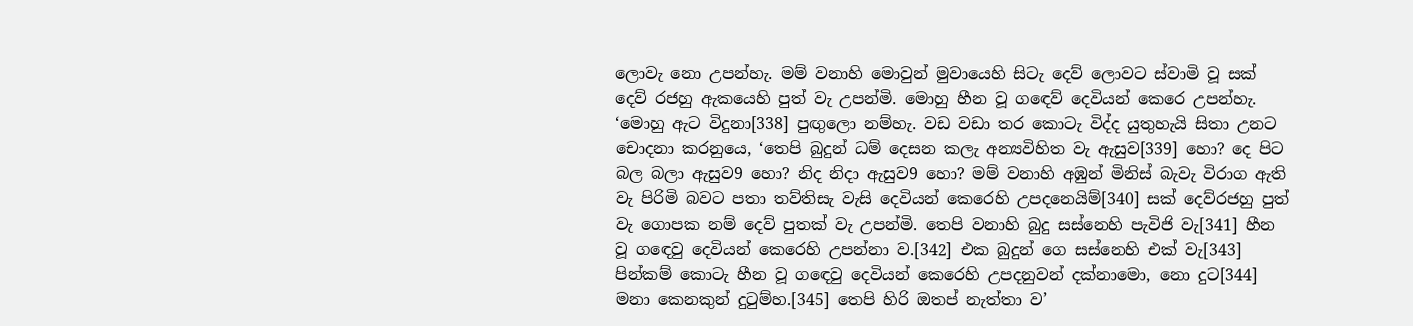ලොවැ නො උපන්හැ. මම් වනාහි මොවුන් මුවායෙහි සිටැ දෙව් ලොවට ස්වාමි වූ සක් දෙව් රජහු ඇකයෙහි පුත් වැ උපන්මි. මොහු හීන වූ ගඳෙව් දෙවියන් කෙරෙ උපන්හැ. ‘මොහු ඇට විදුනා[338] පුඟුලො නම්හැ. වඩ වඩා තර කොටැ විද්ද යුතුහැයි සිතා උනට චොදනා කරනුයෙ, ‘තෙපි බුදුන් ධම් දෙසන කලැ අන්‍යවිහිත වැ ඇසුව[339] හො? දෙ පිට බල බලා ඇසුව9 හො? නිද නිදා ඇසුව9 හො? මම් වනාහි අඹුන් මිනිස් බැවැ විරාග ඇති වැ පිරිමි බවට පතා තව්තිසැ වැසි දෙවියන් කෙරෙහි උපදනෙයිම්[340] සක් දෙව්රජහු පුත් වැ ගොපක නම් දෙව් පුතක් වැ උපන්මි. තෙපි වනාහි බුදු සස්නෙහි පැවිජි වැ[341] හීන වූ ගඳෙවු දෙවියන් කෙරෙහි උපන්නා ව.[342] එක බුදුන් ගෙ සස්නෙහි එක් වැ[343] පින්කම් කොටැ හීන වූ ගඳෙවු දෙවියන් කෙරෙහි උපදනුවන් දක්නාමො, නො දුට[344] මනා කෙනකුන් දුටුම්හ.[345] තෙපි හිරි ඔතප් නැත්තා ව’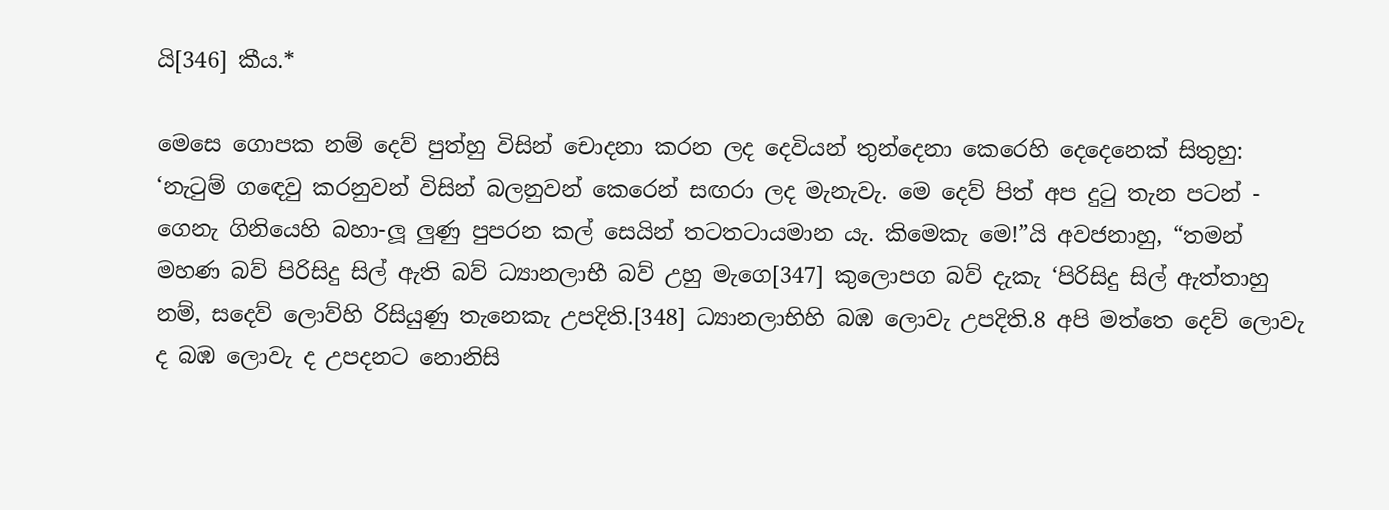යි[346] කීය.*

මෙසෙ ගොපක නම් දෙව් පුත්හු විසින් චොදනා කරන ලද දෙවියන් තුන්දෙනා කෙරෙහි දෙදෙනෙක් සිතුහු: ‘නැටුම් ගඳෙවු කරනුවන් විසින් බලනුවන් කෙරෙන් සඟරා ලද මැනැවැ. මෙ දෙව් පිත් අප දුටු තැන පටන් - ගෙනැ ගිනියෙහි බහා-ලූ ලුණු පුපරන කල් සෙයින් තටතටායමාන යැ. කිමෙකැ මෙ!”යි අවජනාහු, “තමන් මහණ බව් පිරිසිදු සිල් ඇති බව් ධ්‍යානලාභී බව් උහු මැගෙ[347] කුලොපග බව් දැකැ ‘පිරිසිදු සිල් ඇත්තාහු නම්, සදෙව් ලොව්හි රිසියුණු තැනෙකැ උපදිති.[348] ධ්‍යානලාභිහි බඹ ලොවැ උපදිති.8 අපි මත්තෙ දෙව් ලොවැ ද බඹ ලොවැ ද උපදනට නොනිසි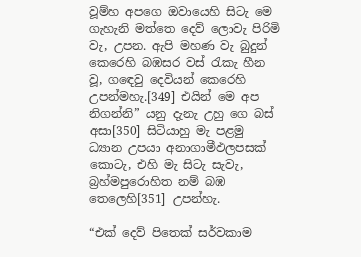වූම්හ අපගෙ ඔවායෙහි සිටැ මෙ ගැහැනි මත්තෙ දෙව් ලොවැ පිරිමි වැ, උපන. ඇපි මහණ වැ බුදුන් කෙරෙහි බඹසර වස් රැකැ හීන වූ, ගඳෙවු දෙවියන් කෙරෙහි උපන්මහැ.[349] එයින් මෙ අප නිගන්නි” යනු දැනැ උහු ගෙ බස් අසා[350] සිටියාහු මැ පළමු ධ්‍යාන උපයා අනාගාමීඵලපසක් කොටැ, එහි මැ සිටැ සැවැ, බ්‍රහ්මපුරොහිත නම් බඹ තෙලෙහි[351] උපන්හැ.

“එක් දෙව් පිතෙක් සර්වකාම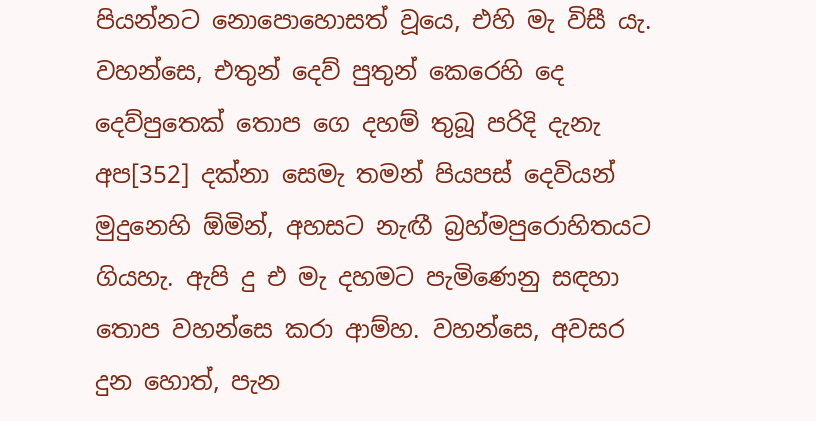පියන්නට නොපොහොසත් වූයෙ, එහි මැ විසී යැ. වහන්සෙ, එතුන් දෙව් පුතුන් කෙරෙහි දෙ දෙව්පුතෙක් තොප ගෙ දහම් තුබූ පරිදි දැනැ අප[352] දක්නා සෙමැ තමන් පියපස් දෙවියන් මුදුනෙහි ඕමින්, අහසට නැඟී බ්‍රහ්මපුරොහිතයට ගියහැ. ඇපි දු එ මැ දහමට පැමිණෙනු සඳහා තොප වහන්සෙ කරා ආම්හ. වහන්සෙ, අවසර දුන හොත්, පැන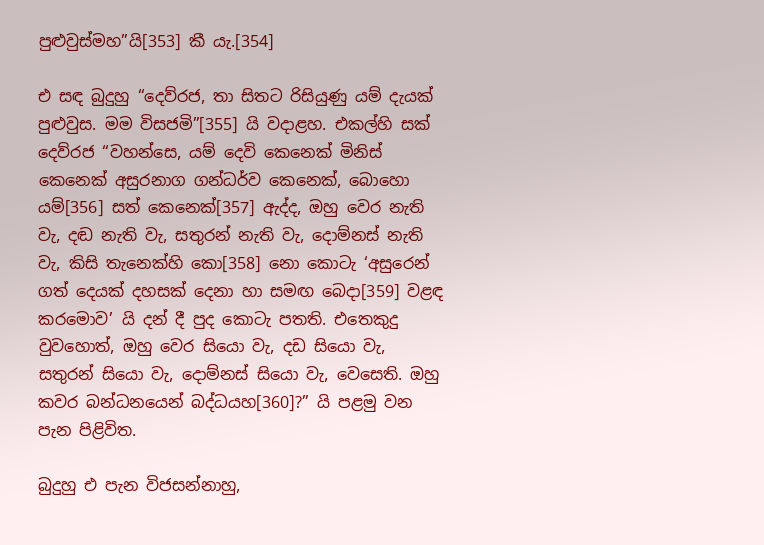පුළුවුස්මහ”යි[353] කී යැ.[354]

එ සඳ බුදුහු “දෙව්රජ, තා සිතට රිසියුණු යම් දැයක් පුළුවුස. මම විසජමි”[355] යි වදාළහ. එකල්හි සක් දෙව්රජ “වහන්සෙ, යම් දෙවි කෙනෙක් මිනිස් කෙනෙක් අසුරනාග ගන්ධර්ව කෙනෙක්, බොහො යම්[356] සත් කෙනෙක්[357] ඇද්ද, ඔහු වෙර නැති වැ, දඬ නැති වැ, සතුරන් නැති වැ, දොම්නස් නැති වැ, කිසි තැනෙක්හි කො[358] නො කොටැ ‘අසුරෙන් ගත් දෙයක් දහසක් දෙනා හා සමඟ බෙදා[359] වළඳ කරමොව’ යි දන් දී පුද කොටැ පතති. එතෙකුදු වුවහොත්, ඔහු වෙර සියො වැ, දඩ සියො වැ, සතුරන් සියො වැ, දොම්නස් සියො වැ, වෙසෙති. ඔහු කවර බන්ධනයෙන් බද්ධයහ[360]?” යි පළමු වන පැන පිළිවිත.

බුදුහු එ පැන විජසන්නාහු,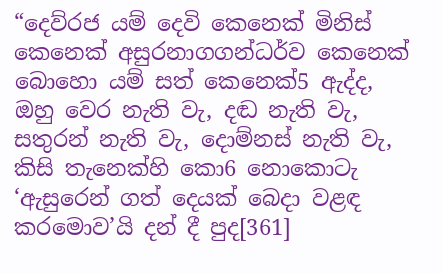“දෙව්රජ යම් දෙවි කෙනෙක් මිනිස් කෙනෙක් අසුරනාගගන්ධර්ව කෙනෙක් බොහො යම් සත් කෙනෙක්5 ඇද්ද, ඔහු වෙර නැති වැ, දඬ නැති වැ, සතුරන් නැති වැ, දොම්නස් නැති වැ, කිසි තැනෙක්හි කො6 නොකොටැ ‘ඇසුරෙන් ගත් දෙයක් බෙදා වළඳ කරමොව’යි දන් දී පුද[361]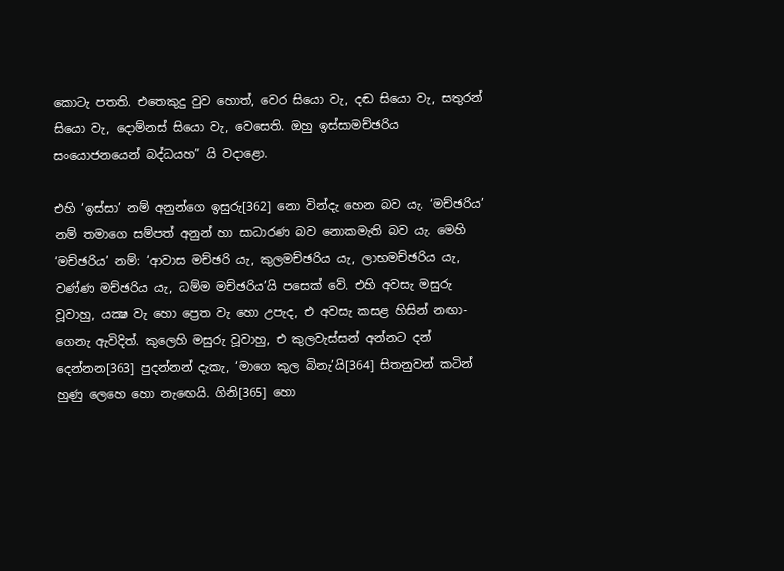කොටැ පතති. එතෙකුදු වුව හොත්, වෙර සියො වැ, දඬ සියො වැ, සතුරන් සියො වැ, දොම්නස් සියො වැ, වෙසෙති. ඔහු ඉස්සාමච්ඡරිය සංයොජනයෙන් බද්ධයහ” යි වදාළො.

එහි ‘ඉස්සා’ නම් අනුන්ගෙ ඉසුරු[362] නො වින්දැ හෙන බව යැ. ‘මච්ඡරිය’ නම් තමාගෙ සම්පත් අනුන් හා සාධාරණ බව නොකමැති බව යැ. මෙහි ‘මච්ඡරිය’ නම්: ‘ආවාස මච්ඡරි යැ, කුලමච්ඡරිය යැ, ලාභමච්ඡරිය යැ, වණ්ණ මච්ඡරිය යැ, ධම්ම මච්ඡරිය’යි පසෙක් වේ. එහි අවසැ මසුරු වූවාහු, යක්‍ෂ වැ හො ප්‍රෙත වැ හො උපැද, එ අවසැ කසළ හිසින් නඟා-ගෙනැ ඇවිදිත්. කුලෙහි මසුරු වූවාහු, එ කුලවැස්සන් අන්නට දන් දෙන්නන[363] පුදන්නන් දැකැ, ‘මාගෙ කුල බිනැ’යි[364] සිතනුවන් කටින් හුණු ලෙහෙ හො නැඟෙයි. ගිනි[365] හො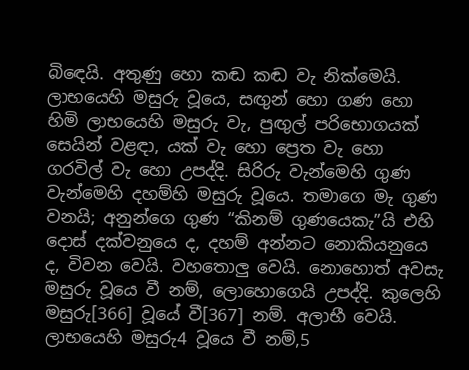බිඳෙයි. අතුණු හො කඬ කඬ වැ නික්මෙයි. ලාභයෙහි මසුරු වූයෙ, සඟුන් හො ගණ හො හිමි ලාභයෙහි මසුරු වැ, පුඟුල් පරිභොගයක් සෙයින් වළඳා, යක් වැ හො ප්‍රෙත වැ හො ගරවිල් වැ හො උපද්දි. සිරිරු වැන්මෙහි ගුණ වැන්මෙහි දහම්හි මසුරු වූයෙ. තමාගෙ මැ ගුණ වනයි; අනුන්ගෙ ගුණ “කිනම් ගුණයෙකැ”යි එහි දොස් දක්වනුයෙ ද, දහම් අන්නට නොකියනුයෙ ද, විවන වෙයි. වහතොලු වෙයි. නොහොත් අවසැ මසුරු වූයෙ වී නම්, ලොහොගෙයි උපද්දි. කුලෙහි මසුරු[366] වූයේ වී[367] නම්. අලාභී වෙයි. ලාභයෙහි මසුරු4 වූයෙ වී නම්,5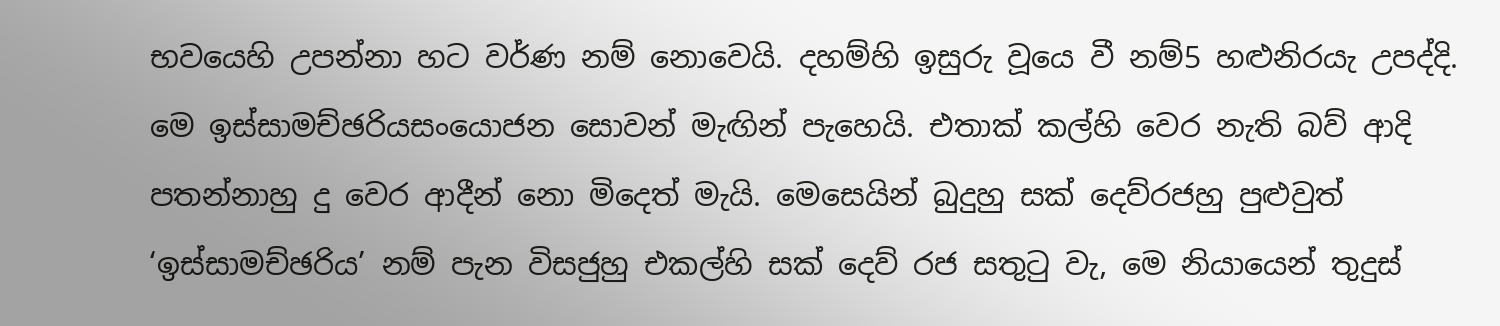භවයෙහි උපන්නා හට වර්ණ නම් නොවෙයි. දහම්හි ඉසුරු වූයෙ වී නම්5 හළුනිරයැ උපද්දි. මෙ ඉස්සාමච්ඡරියසංයොජන සොවන් මැඟින් පැහෙයි. එතාක් කල්හි වෙර නැති බව් ආදි පතන්නාහු දු වෙර ආදීන් නො මිදෙත් මැයි. මෙසෙයින් බුදුහු සක් දෙව්රජහු පුළුවුත් ‘ඉස්සාමච්ඡරිය’ නම් පැන විසජුහු එකල්හි සක් දෙව් රජ සතුටු වැ, මෙ නියායෙන් තුදුස්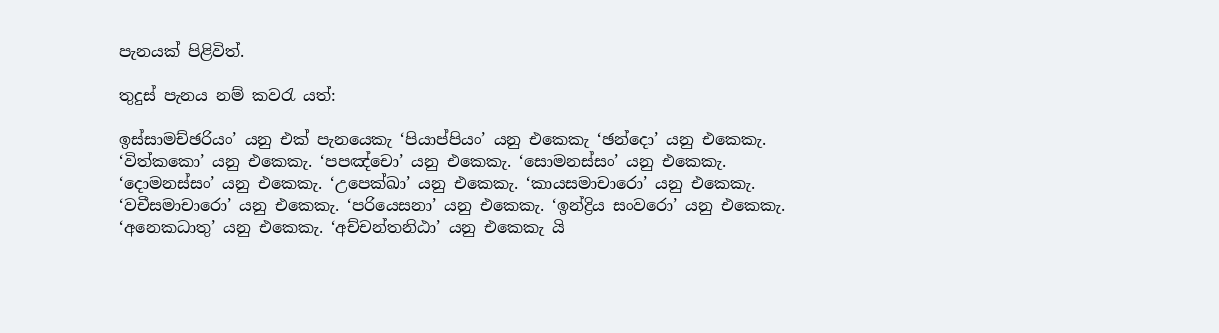පැනයක් පිළිවිත්.

තුදුස් පැනය නම් කවරැ යත්:

ඉස්සාමච්ඡරියං’ යනු එක් පැනයෙකැ ‘පියාප්පියං’ යනු එකෙකැ ‘ඡන්දො’ යනු එකෙකැ. ‘විත්කකො’ යනු එකෙකැ. ‘පපඤ්චො’ යනු එකෙකැ. ‘සොමනස්සං’ යනු එකෙකැ. ‘දොමනස්සං’ යනු එකෙකැ. ‘උපෙක්ඛා’ යනු එකෙකැ. ‘කායසමාචාරො’ යනු එකෙකැ. ‘වචීසමාචාරො’ යනු එකෙකැ. ‘පරියෙසනා’ යනු එකෙකැ. ‘ඉන්ද්‍රිය සංවරො’ යනු එකෙකැ. ‘අනෙකධාතු’ යනු එකෙකැ. ‘අච්චන්තනිඨා’ යනු එකෙකැ යි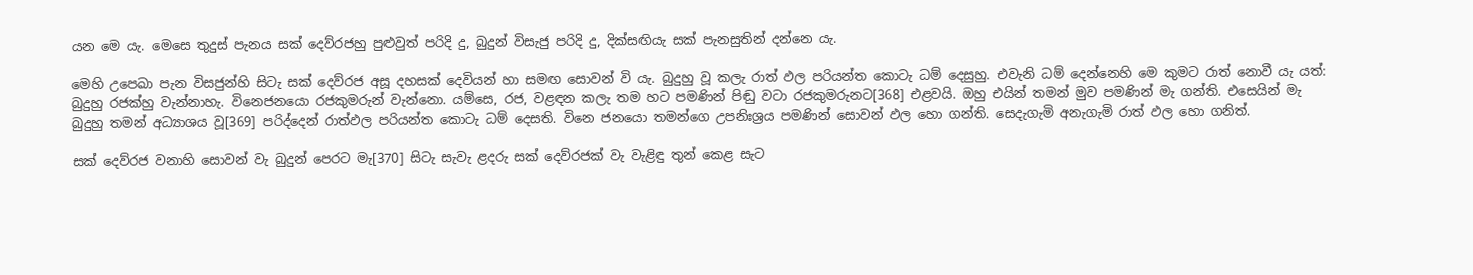යන මෙ යැ. මෙසෙ තුදුස් පැනය සක් දෙව්රජහු පුළුවුත් පරිදි දු, බුදුන් විසැජු පරිදි දු, දික්සඟියැ සක් පැනසුතින් දන්නෙ යැ.

මෙහි උපෙඛා පැන විසජුන්හි සිටැ සක් දෙව්රජ අසූ දහසක් දෙවියන් හා සමඟ සොවන් වි යැ. බුදුහු වූ කලැ රාත් ඵල පරියන්ත කොටැ ධම් දෙසුහු. එවැනි ධම් දෙන්නෙහි මෙ කුමට රාත් නොවී යැ යත්: බුදුහු රජක්හු වැන්නාහැ. විනෙජනයො රජකුමරුන් වැන්නො. යම්සෙ, රජ, වළඳන කලැ තම හට පමණින් පිඬු වටා රජකුමරුනට[368] එළවයි. ඔහු එයින් තමන් මුව පමණින් මැ ගන්ති. එසෙයින් මැ බුදුහු තමන් අධ්‍යාශය වූ[369] පරිද්දෙන් රාත්ඵල පරියන්ත කොටැ ධම් දෙසති. විනෙ ජනයො තමන්ගෙ උපනිඃශ්‍රය පමණින් සොවන් ඵල හො ගන්ති. සෙදැගැමි අනැගැමි රාත් ඵල හො ගනිත්.

සක් දෙව්රජ වනාහි සොවන් වැ බුදුන් පෙරට මැ[370] සිටැ සැවැ ළදරු සක් දෙව්රජක් වැ වැළිඳු තුන් කෙළ සැට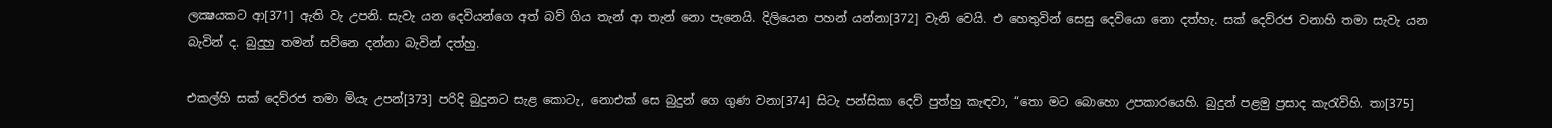ලක්‍ෂයකට ආ[371] ඇති වැ උපනි. සැවැ යන දෙවියන්ගෙ අත් බව් ගිය තැන් ආ තැන් නො පැනෙයි. දිලියෙන පහන් යන්නා[372] වැනි වෙයි. එ හෙතුවින් සෙසු දෙවියො නො දත්හැ. සක් දෙව්රජ වනාහි තමා සැවැ යන බැවින් ද. බුදුහු තමන් සව්නෙ දන්නා බැවින් දත්හු.

එකල්හි සක් දෙව්රජ තමා මියැ උපන්[373] පරිදි බුදුනට සැළ කොටැ, නොඑක් සෙ බුදුන් ගෙ ගුණ වනා[374] සිටැ පන්සිකා දෙව් පුත්හු කැඳවා, “තො මට බොහො උපකාරයෙහි. බුදුන් පළමු ප්‍රසාද කැරැවිහි. තා[375]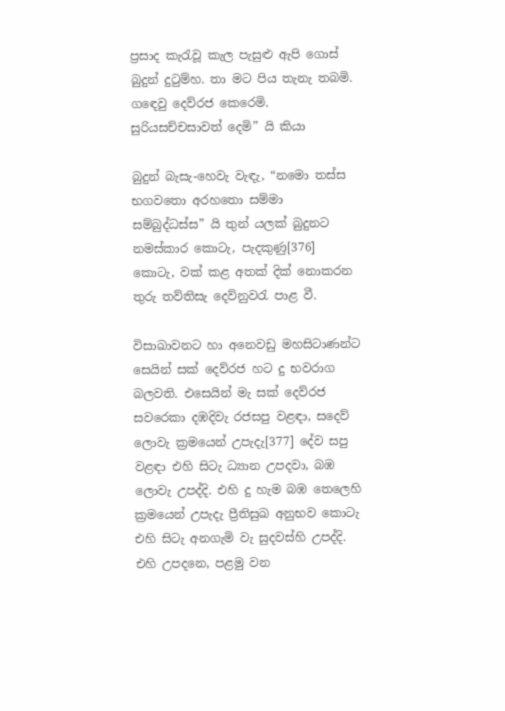ප්‍රසාද කැරැවූ කැල පැසුළු ඇපි ගොස් බුදුන් දුටුම්හ. තා මට පිය තැනැ තබමි. ගඳෙවු දෙව්රජ කෙරෙමි. සුරියසච්චසාවත් දෙමි” යි කියා

බුදුන් බැසැ-හෙවැ වැඳැ, “නමො තස්ස භගවතො අරහතො සම්මා සම්බුද්ධස්ස” යි තුන් යලක් බුදුනට නමස්කාර කොටැ, පැදකුණු[376] කොටැ, වක් කළ අතක් දික් නොකරන තුරු තව්තිසැ දෙව්නුවරැ පාළ වී.

විසාඛාවනට හා අනෙවඩු මහසිටාණන්ට සෙයින් සක් දෙව්රජ හට දු භවරාග බලවති. එසෙයින් මැ සක් දෙව්රජ සවරෙකා දඹදිවැ රජසපු වළඳා, සදෙව් ලොවැ ක්‍රමයෙන් උපැදැ[377] දේව සපු වළඳා එහි සිටැ ධ්‍යාන උපදවා, බඹ ලොවැ උපද්දි. එහි දු හැම බඹ තෙලෙහි ක්‍රමයෙන් උපැදැ ප්‍රීතිසුඛ අනුභව කොටැ එහි සිටැ අනගැමි වැ සුදවස්හි උපද්දි. එහි උපදනෙ, පළමු වන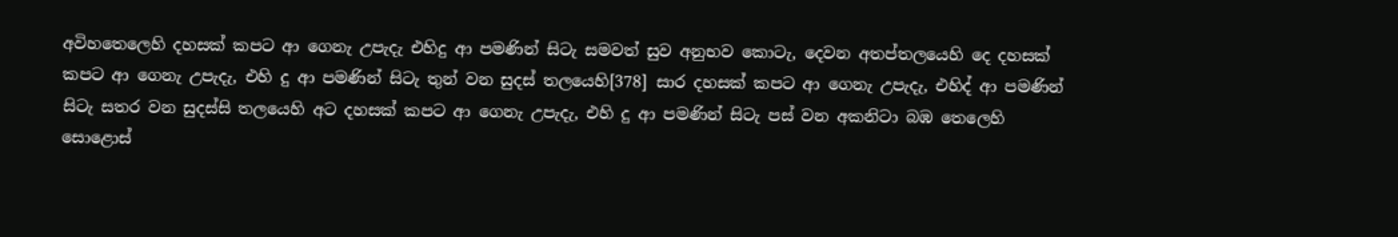අවිහතෙලෙහි දහසක් කපට ආ ගෙනැ උපැදැ එහිදු ආ පමණින් සිටැ සමවත් සුව අනුභව කොටැ, දෙවන අතප්තලයෙහි දෙ දහසක් කපට ආ ගෙනැ උපැදැ, එහි දු ආ පමණින් සිටැ තුන් වන සුදස් තලයෙහි[378] සාර දහසක් කපට ආ ගෙනැ උපැදැ, එහිද් ආ පමණින් සිටැ සතර වන සුදස්සි තලයෙහි අට දහසක් කපට ආ ගෙනැ උපැදැ, එහි දු ආ පමණින් සිටැ පස් වන අකනිටා බඹ තෙලෙහි සොළොස්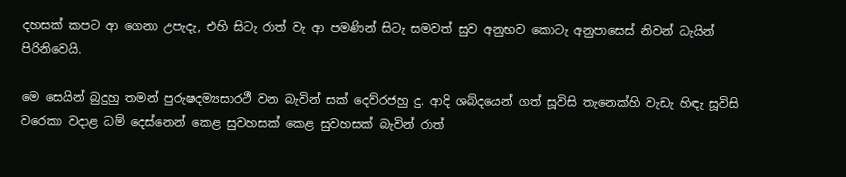දහසක් කපට ආ ගෙනා උපැදැ, එහි සිටැ රාත් වැ ආ පමණින් සිටැ සමවත් සුව අනුභව කොටැ අනුපාසෙස් නිවන් ධැයින් පිරිනිවෙයි.

මෙ සෙයින් බුදුහු තමන් පුරුෂදම්‍යසාරථී වන බැවින් සක් දෙව්රජහු දු. ආදි ශබ්දයෙන් ගත් සූවිසි තැනෙක්හි වැඩැ හිඳැ සූවිසි වරෙකා වදාළ ධම් දෙස්නෙන් කෙළ සුවහසක් කෙළ සුවහසක් බැවින් රාත්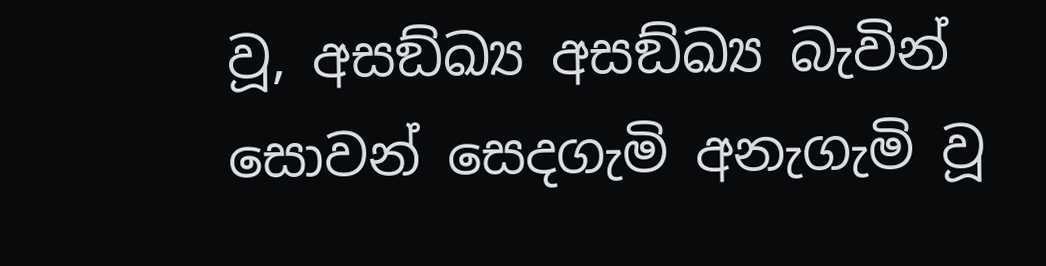වූ, අසඞ්ඛ්‍ය අසඞ්ඛ්‍ය බැවින් සොවන් සෙදගැමි අනැගැමි වූ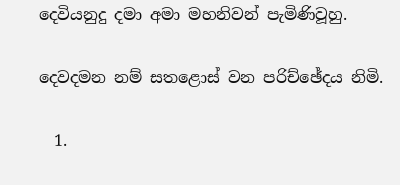දෙවියනුදු දමා අමා මහනිවන් පැමිණිවූහු.

දෙවදමන නම් සතළොස් වන පරිච්ඡේදය නිමි.

  1.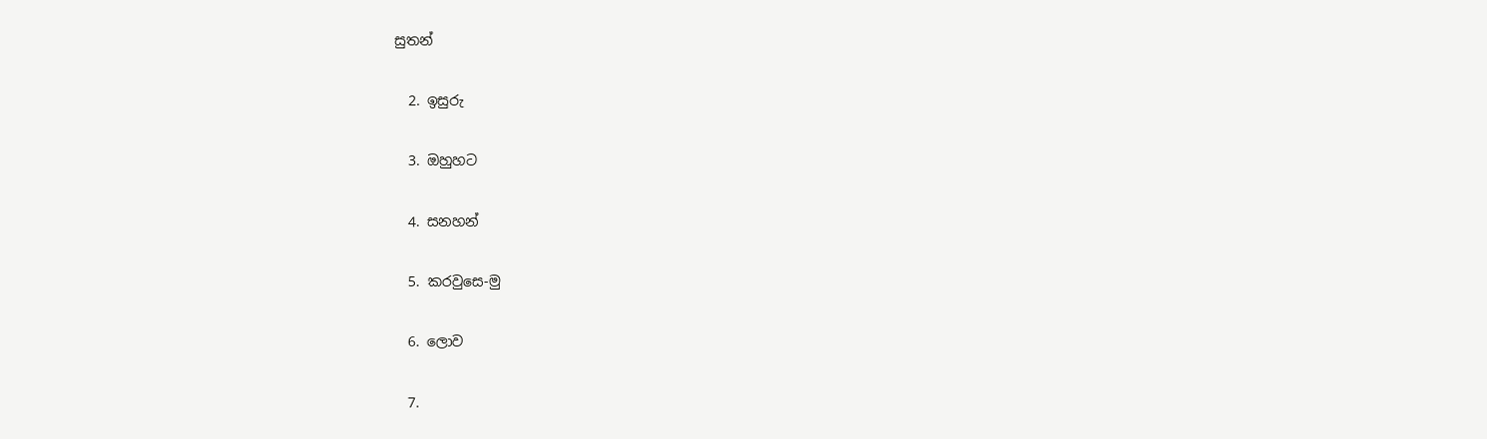සුතන්

  2. ඉසුරු

  3. ඔහුහට

  4. සනහන්

  5. කරවුසෙ-මු

  6. ලොව

  7.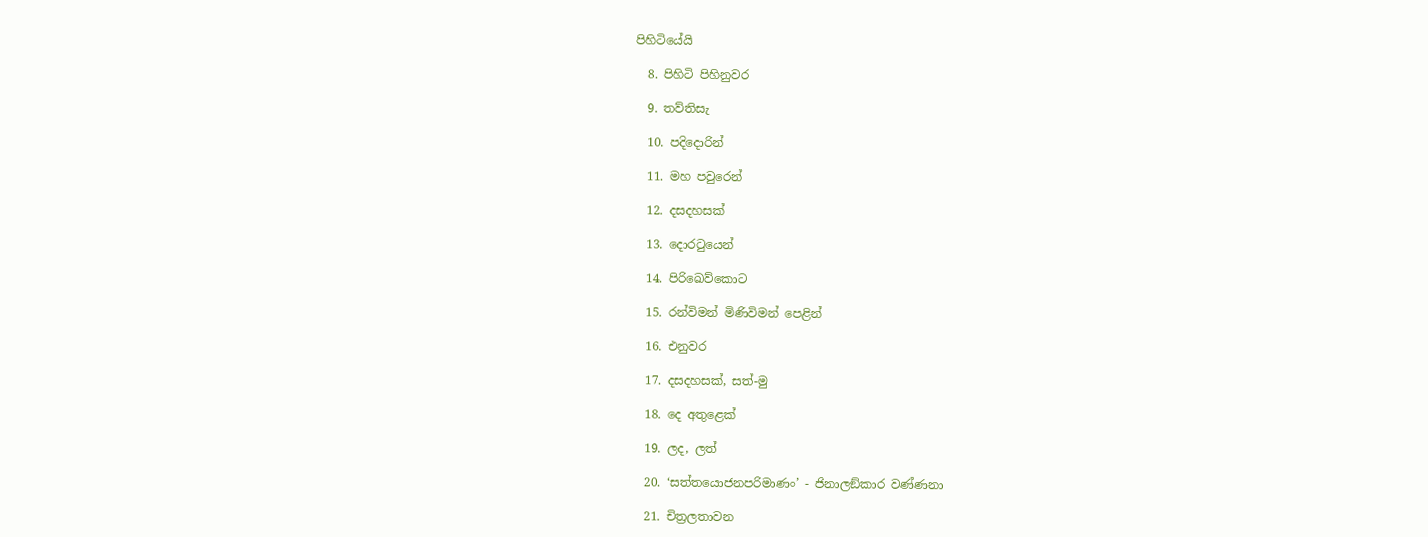පිහිටියේයි

  8. පිහිටි පිහිනුවර

  9. තව්තිසැ

  10. පදිදොරින්

  11. මහ පවුරෙන්

  12. දසදහසක්

  13. දොරටුයෙන්

  14. පිරිඛෙව්කොට

  15. රන්විමන් මිණිවිමන් පෙළින්

  16. එනුවර

  17. දසදහසක්, සත්-මු

  18. දෙ අතුළෙක්

  19. ලද, ලත්

  20. ‘සත්තයොජනපරිමාණං’ - ජිනාලඞ්කාර වණ්ණනා

  21. චිත්‍රලතාවන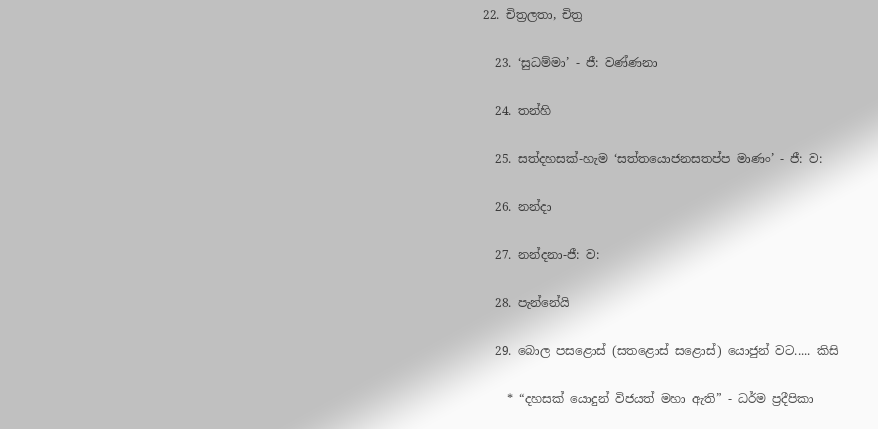22. චිත්‍රලතා, චිත්‍ර

  23. ‘සුධම්මා’ - ජී: වණ්ණනා

  24. තන්හි

  25. සත්දහසක්-හැම ‘සත්තයොජනසතප්ප මාණං’ - ජී: ව:

  26. නන්දා

  27. නන්දනා-ජී: ව:

  28. පැන්නේයි

  29. බොල පසළොස් (සතළොස් සළොස්) යොජුන් වට..... කිසි

    * “දහසක් යොදුන් විජයත් මහා ඇති” - ධර්ම ප්‍රදීපිකා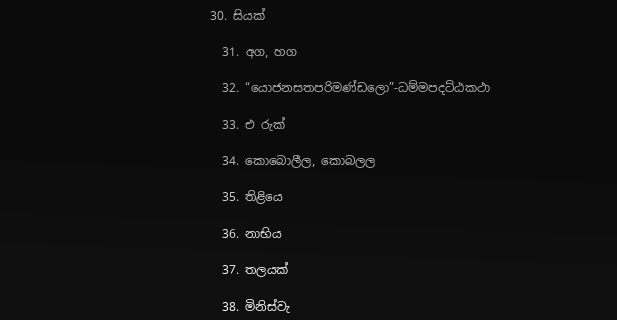30. සියක්

  31. අග, හග

  32. “යොජනසතපරිමණ්ඩලො”-ධම්මපදට්ඨකථා

  33. එ රුක්

  34. කොබොලීල, කොබලල

  35. තිළියෙ

  36. නාභිය

  37. තලයක්

  38. මිනිස්වැ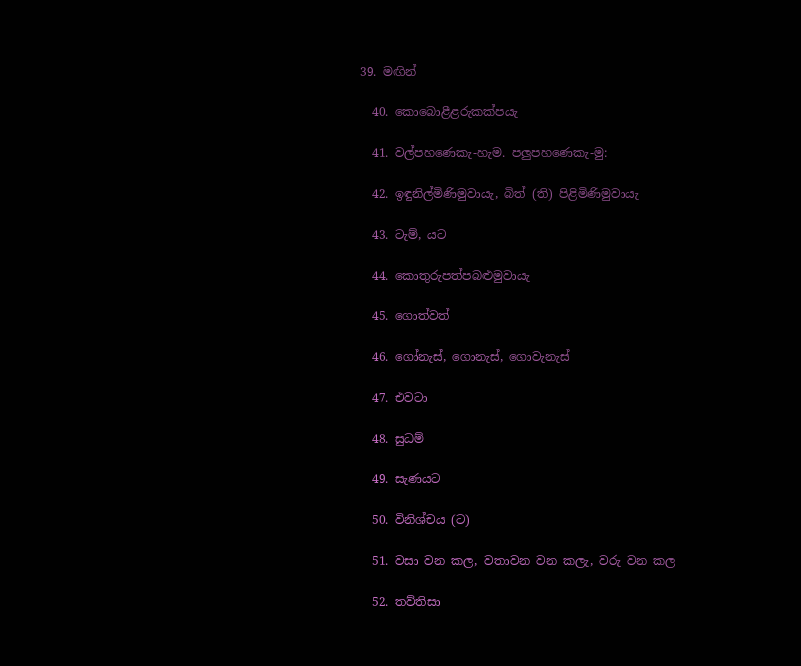39. මඟින්

  40. කොබොළීළරුකක්පයැ

  41. වල්පහණෙකැ-හැම. පලුපහණෙකැ-මු:

  42. ඉඳුනිල්මිණිමුවායැ, බිත් (ති) පිළිමිණිමුවායැ

  43. ටැම්, යට

  44. කොතුරුපත්පබළුමුවායැ

  45. ගොත්වත්

  46. ගෝනැස්, ගොනැස්, ගොවැනැස්

  47. එවටා

  48. සුධම්

  49. සැණයට

  50. විනිශ්චය (ට)

  51. වසා වන කල, වතාවන වන කලැ, වරු වන කල

  52. තව්තිසා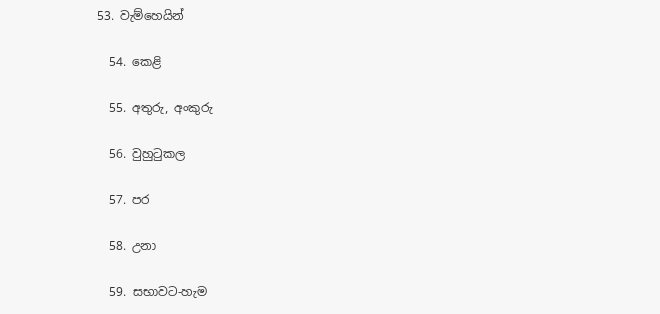53. වැම්හෙයින්

  54. කෙළි

  55. අතුරු, අංකුරු

  56. වුහුටුකල

  57. පර

  58. උනා

  59. සභාවට-හැම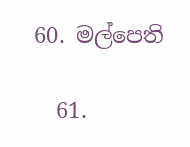60. මල්පෙති

  61.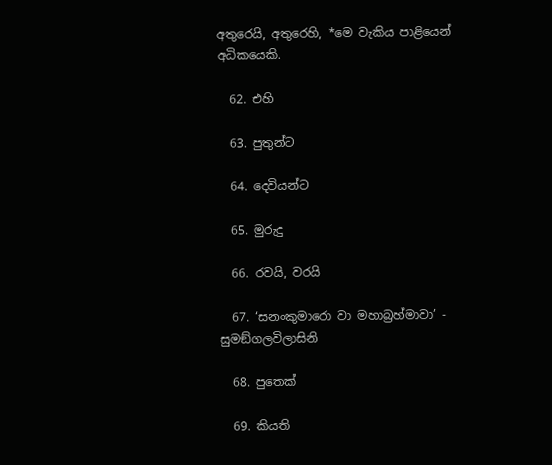අතුරෙයි, අතුරෙහි, *මෙ වැකිය පාළියෙන් අධිකයෙකි.

  62. එහි

  63. පුතුන්ට

  64. දෙවියන්ට

  65. මුරුදු

  66. රවයි, වරයි

  67. ‘සනංකුමාරො වා මහාබ්‍රහ්මාවා’ - සුමඞ්ගලවිලාසිනි

  68. පුතෙක්

  69. කියති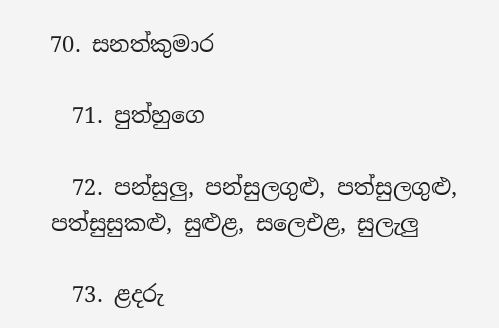70. සනත්කුමාර

  71. පුත්හුගෙ

  72. පන්සුලු, පන්සුලගුළු, පත්සුලගුළු, පත්සුසුකළු, සුළුළ, සලෙඑළ, සුලැලු

  73. ළදරු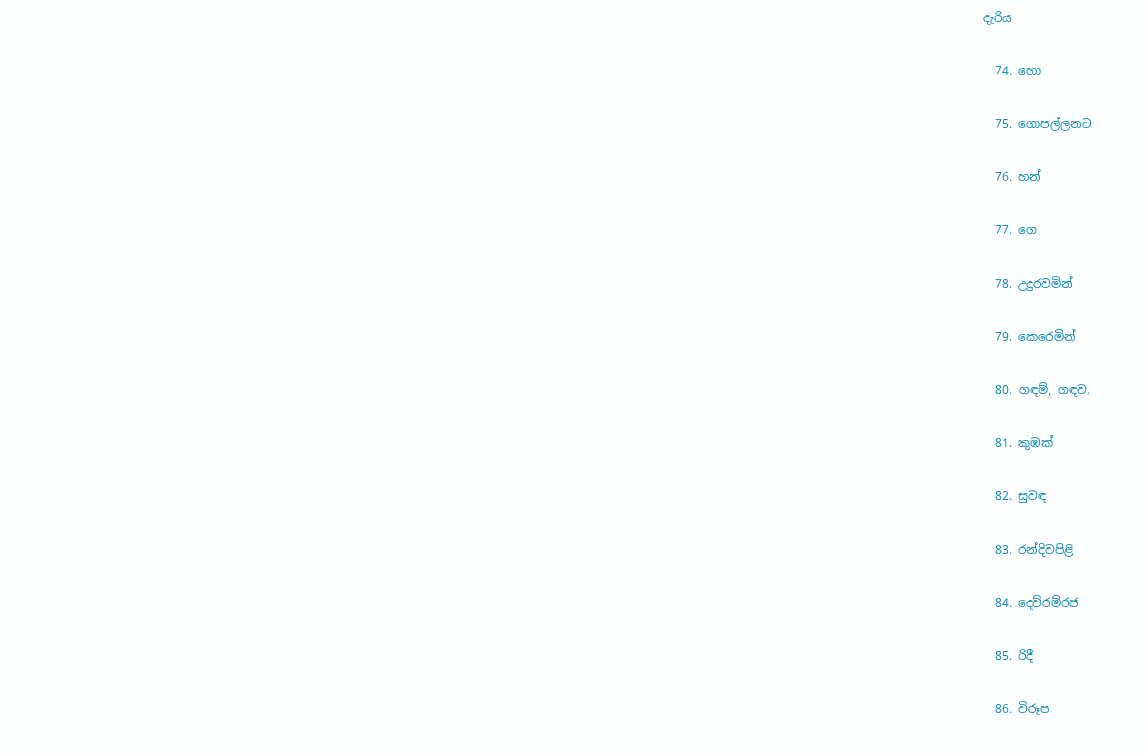දැරිය

  74. හො

  75. ගොපල්ලනට

  76. හන්

  77. ගෙ

  78. උදුරවමින්

  79. කෙරෙමින්

  80. ගඳම්, ගඳව.

  81. කුඹක්

  82. සුවඳ

  83. රන්දිවපිළි

  84. දෙව්රම්රජ

  85. රිදී

  86. විරූප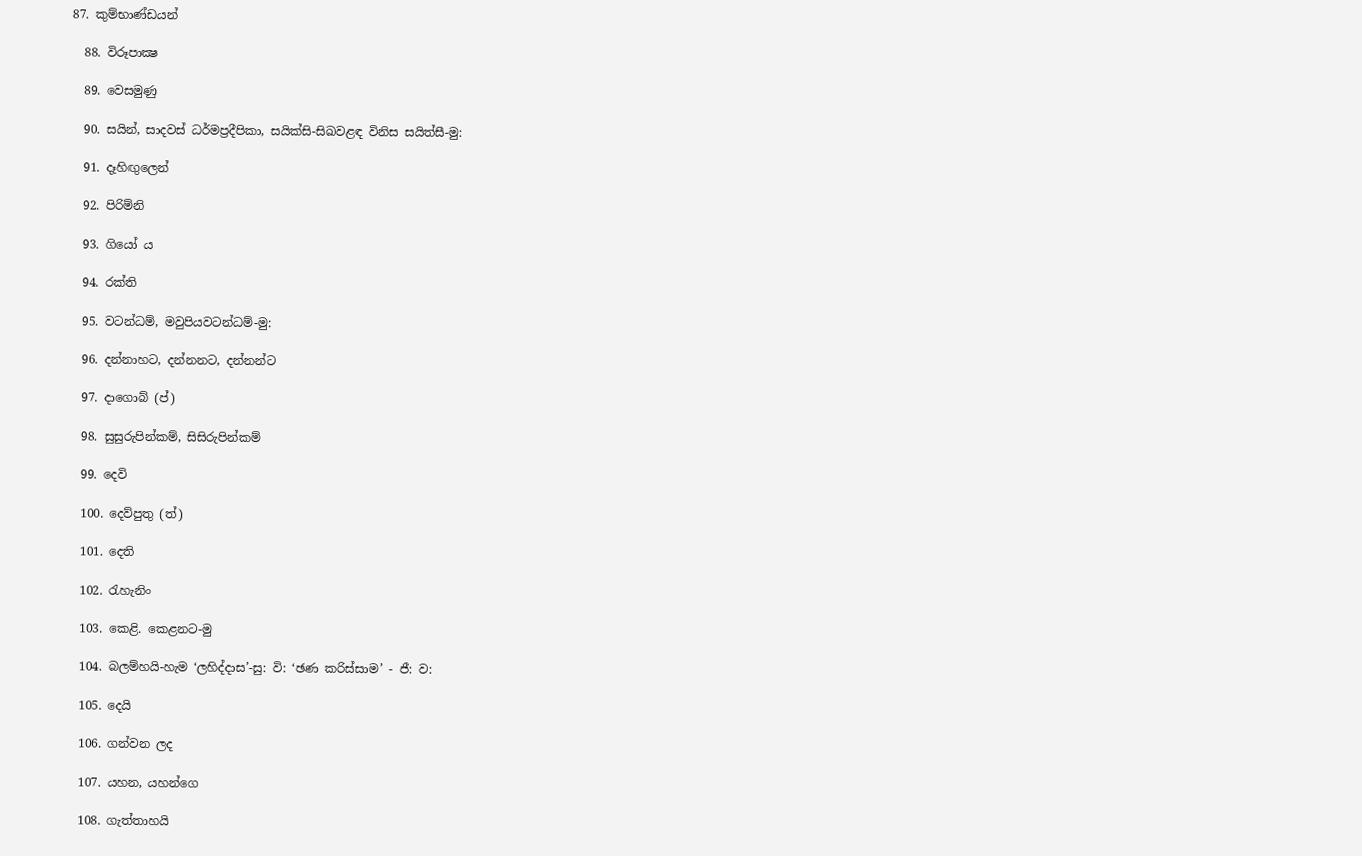87. කුම්භාණ්ඩයන්

  88. විරූපාක්‍ෂ

  89. වෙසමුණු

  90. සයින්, සාදවස් ධර්මප්‍රදීපිකා, සයික්සි-සිඛවළඳ විනිස සයිත්සී-මු:

  91. දෑහිඟුලෙන්

  92. පිරිම්නි

  93. ගියෝ ය

  94. රක්ති

  95. වටන්ධම්, මවුපියවටන්ධම්-මු:

  96. දන්නාහට, දන්නනට, දන්නන්ට

  97. දාගොබ් (ප්)

  98. සුසුරුපින්කම්, සිසිරුපින්කම්

  99. දෙවි

  100. දෙව්පුතු (ත්)

  101. දෙති

  102. රැහැනිං

  103. කෙළි. කෙළනට-මු

  104. බලම්හයි-හැම ‘ලහිද්දාස’-සු: වි: ‘ඡණ කරිස්සාම’ - ජී: ව:

  105. දෙයි

  106. ගන්වන ලද

  107. යහන, යහන්ගෙ

  108. ගැත්තාහයි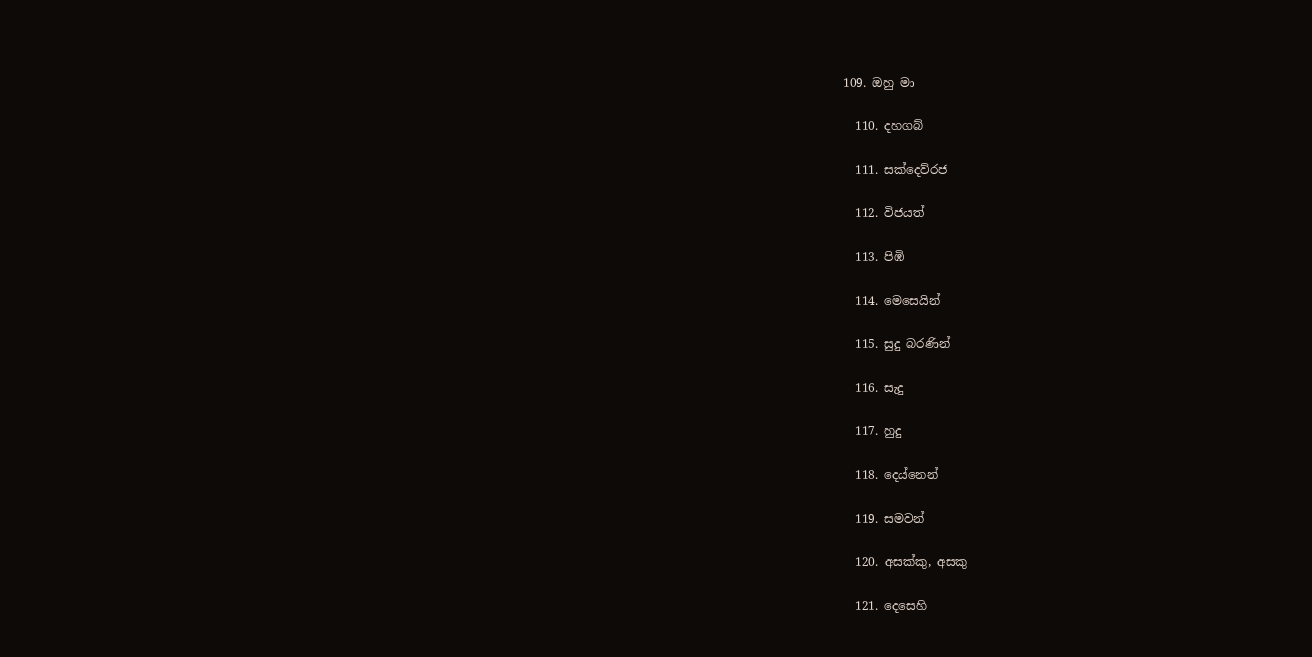109. ඔහු මා

  110. දහගබ්

  111. සක්දෙව්රජ

  112. විජයත්

  113. පිඹි

  114. මෙසෙයින්

  115. සුදු බරණින්

  116. සැදු

  117. හුදු

  118. දෙය්නෙන්

  119. සමවන්

  120. අසක්කු, අසකු

  121. දෙසෙහි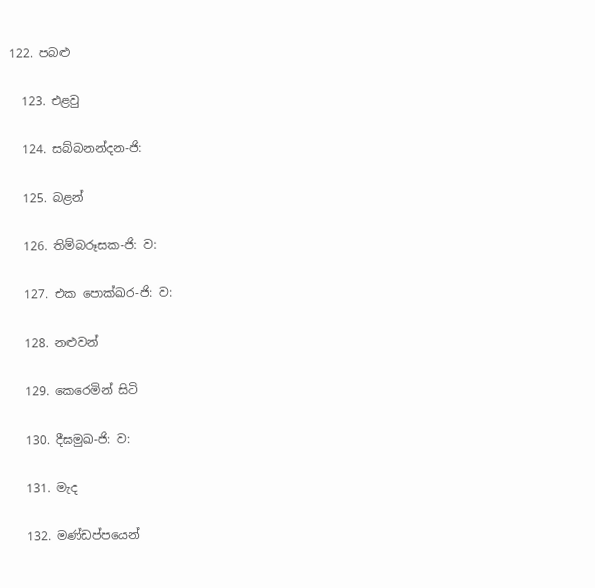122. පබළු

  123. එළවු

  124. සබ්බනන්දන-ජි:

  125. බළන්

  126. තිම්බරූසක-ජි: ව:

  127. එක පොක්ඛර-ජි: ව:

  128. නළුවන්

  129. කෙරෙමින් සිටි

  130. දීඝමුඛ-ජි: ව:

  131. මැද

  132. මණ්ඩප්පයෙන්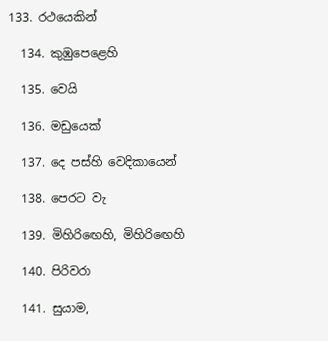133. රථයෙකින්

  134. කුඹුපෙළෙහි

  135. වෙයි

  136. මඩුයෙක්

  137. දෙ පස්හි වෙදිකායෙන්

  138. පෙරට වැ

  139. මිහිරිඟෙහි, මිහිරිඟෙහි

  140. පිරිවරා

  141. සුයාම,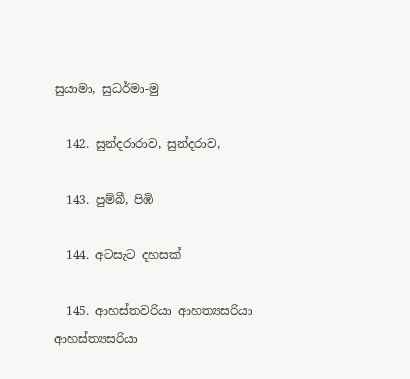සුයාමා, සුධර්මා-මු

  142. සුන්දරාරාව, සුන්දරාව,

  143. පුම්බී, පිඹි

  144. අටසැට දහසක්

  145. ආහස්තවරියා ආහත්‍යසරියා ආහස්ත්‍යසරියා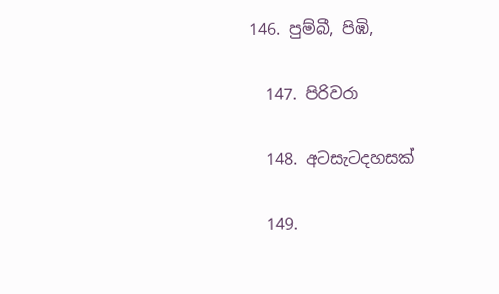146. පුම්බී, පිඹි,

  147. පිරිවරා

  148. අටසැටදහසක්

  149.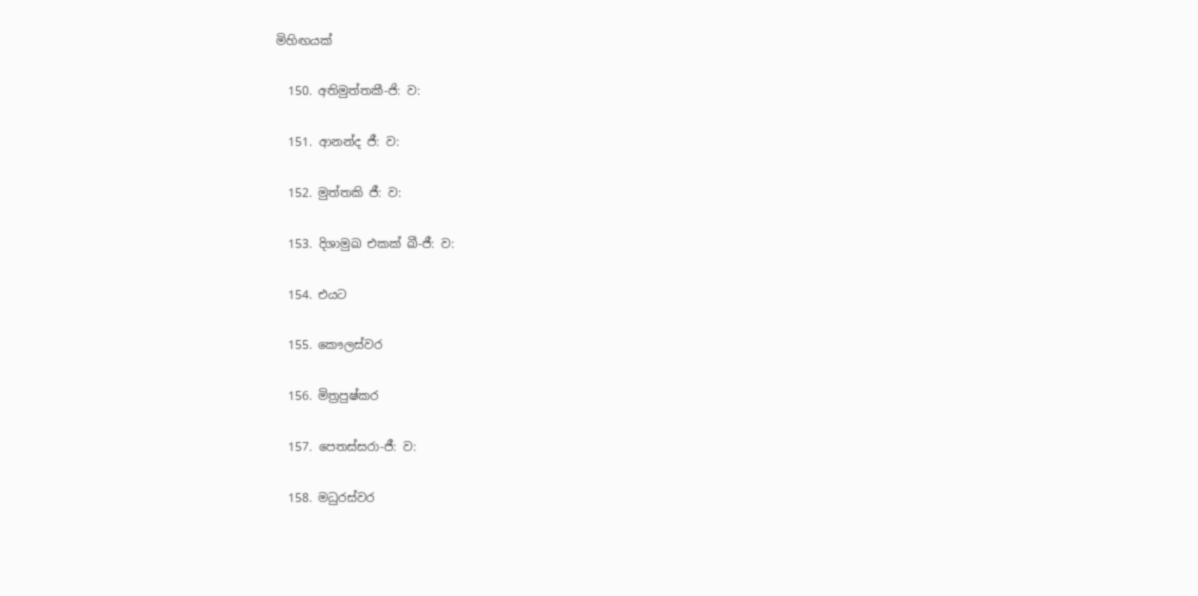මිහිඟයක්

  150. අතිමුත්තකී-ජි: ව:

  151. ආනන්ද ජී: ව:

  152. මුත්තකි ජී: ව:

  153. දිශාමුඛ එකක් ඛී-ජී: ව:

  154. එයට

  155. කෞලස්වර

  156. මිත්‍රපුෂ්කර

  157. පෙතස්සරා-ජී: ව:

  158. මධුරස්වර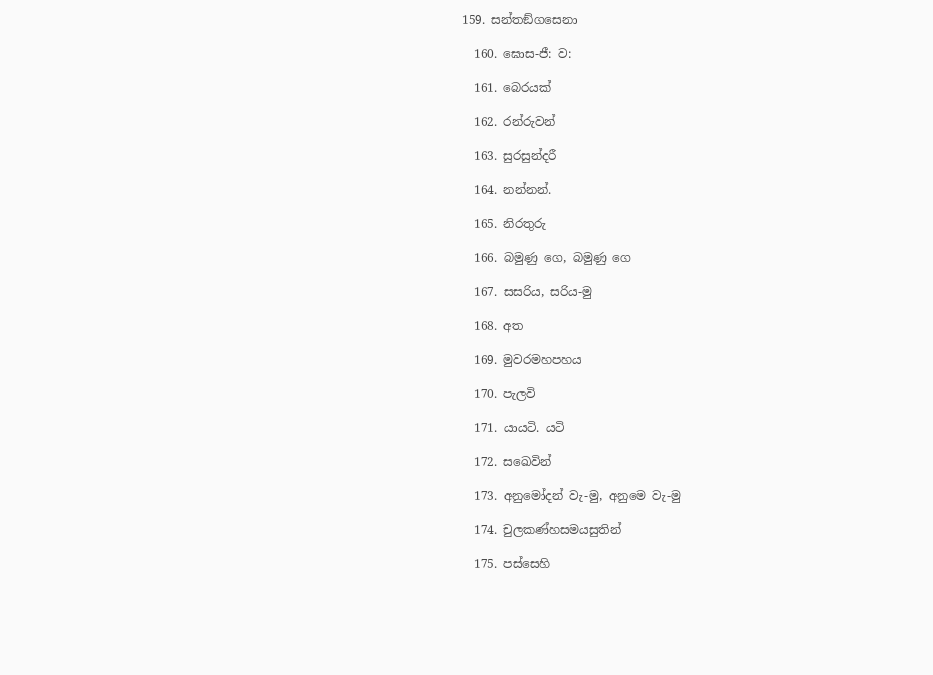159. සන්තඞ්ගසෙනා

  160. ඝොස-ජී: ව:

  161. බෙරයක්

  162. රන්රුවන්

  163. සුරසුන්දරී

  164. නන්නන්.

  165. නිරතුරු

  166. බමුණු ගෙ, බමුණු ගෙ

  167. සසරිය, සරිය-මු

  168. අත

  169. මුවරමහපහය

  170. පැලවි

  171. යායටි. යටි

  172. සඛෙවින්

  173. අනුමෝදන් වැ-මු, අනුමෙ වැ-මු

  174. චුලකණ්හසමයසුතින්

  175. පස්සෙහි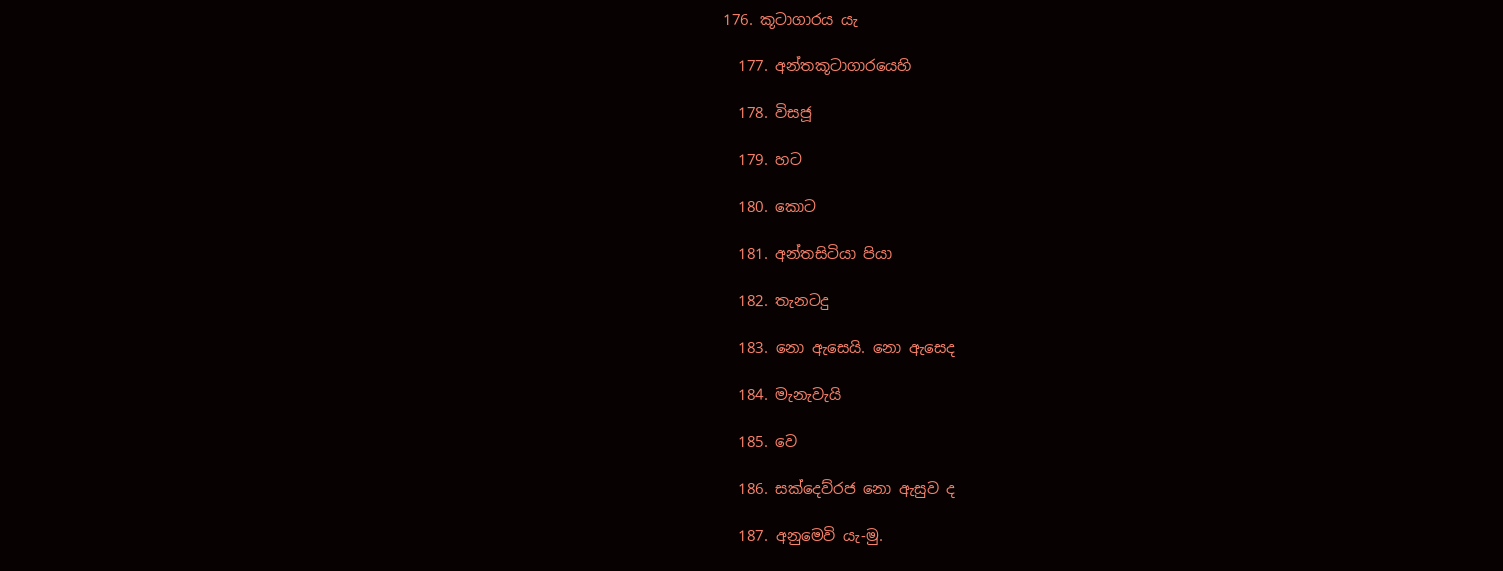176. කූටාගාරය යැ

  177. අන්තකූටාගාරයෙහි

  178. විසජූ

  179. හට

  180. කොට

  181. අන්තසිටියා පියා

  182. තැනටදු

  183. නො ඇසෙයි. නො ඇසෙද

  184. මැනැවැයි

  185. වෙ

  186. සක්දෙව්රජ නො ඇසුව ද

  187. අනුමෙවි යැ-මු.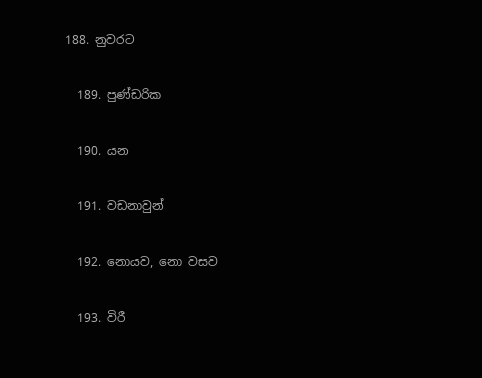188. නුවරට

  189. පුණ්ඩරික

  190. යන

  191. වඩනාවුන්

  192. නොයව, නො වසව

  193. විරී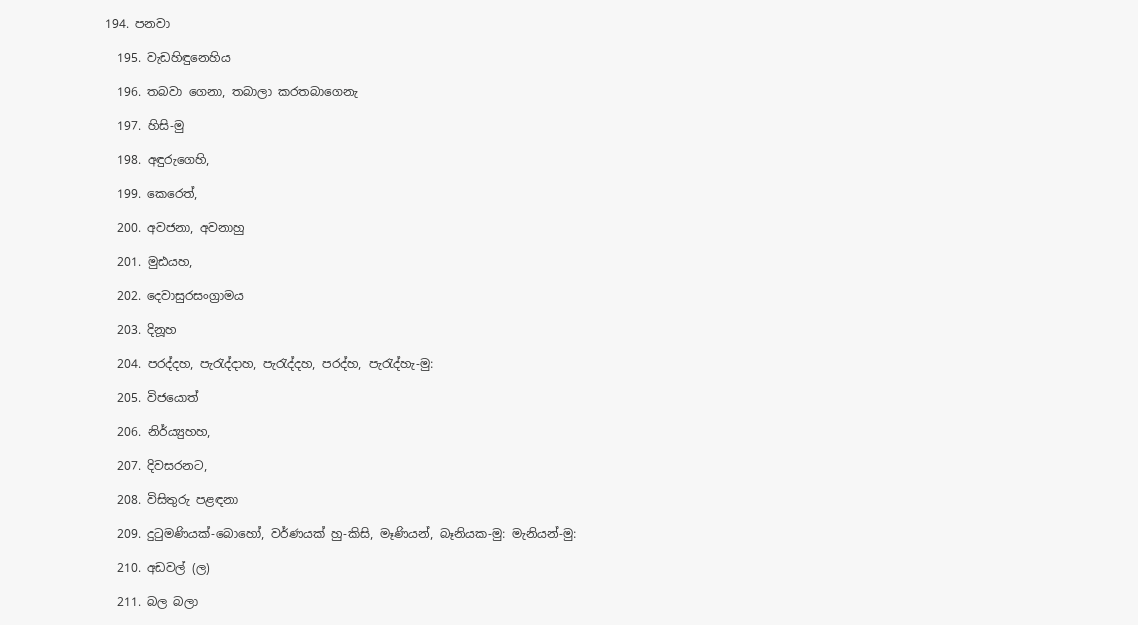194. පනවා

  195. වැඩහිඳුනෙහිය

  196. තබවා ගෙනා, තබාලා කරතබාගෙනැ

  197. හිසි-මු

  198. අඳුරුගෙහි,

  199. කෙරෙත්,

  200. අවජනා, අවනාහු

  201. මුඪයහ,

  202. දෙවාසුරසංග්‍රාමය

  203. දිනූහ

  204. පරද්දහ, පැරැද්දාහ, පැරැද්දහ, පරද්හ, පැරැද්හැ-මු:

  205. විජයොත්

  206. නිර්ය්‍යුහහ,

  207. දිවසරනට,

  208. විසිතුරු පළඳනා

  209. දුටුමණියක්-බොහෝ, වර්ණයක් හු-කිසි, මෑණියන්, බෑනියක-මු: මැනියන්-මු:

  210. අඩවල් (ල)

  211. බල බලා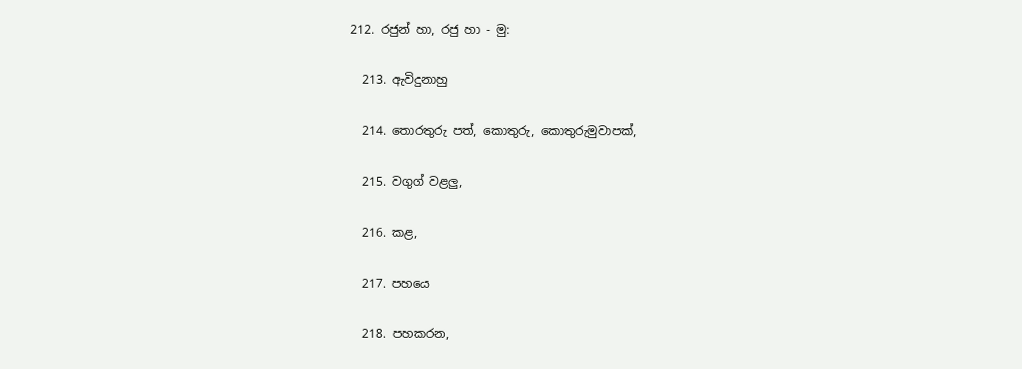212. රජුන් හා, රජු හා - මු:

  213. ඇවිදුනාහු

  214. තොරතුරු පත්, කොතුරු, කොතුරුමුවාපක්,

  215. වගුග් වළලු,

  216. කළ,

  217. පහයෙ

  218. පහකරන,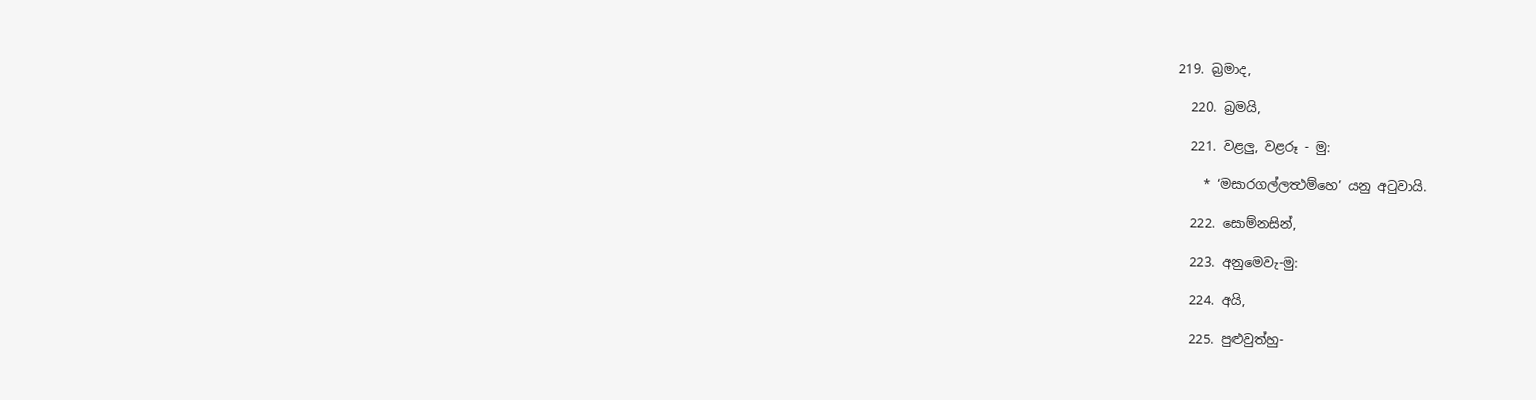219. බ්‍රමාද,

  220. බ්‍රමයි,

  221. වළලු, වළරූ - මු:

    * ‘මසාරගල්ලත්‍ථම්හෙ’ යනු අටුවායි.

  222. සොම්නසින්,

  223. අනුමෙවැ-මු:

  224. අයි,

  225. පුළුවුත්හු-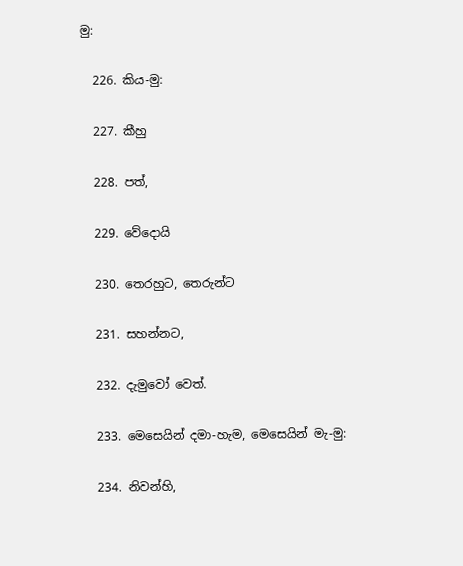මු:

  226. කිය-මු:

  227. කීහු

  228. පත්,

  229. වේදොයි

  230. තෙරහුට, තෙරුන්ට

  231. සහන්නට,

  232. දැමුවෝ වෙත්.

  233. මෙසෙයින් දමා-හැම, මෙසෙයින් මැ-මු:

  234. නිවන්හි,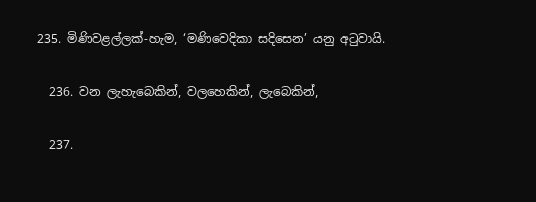235. මිණිවළල්ලක්-හැම, ‘මණිවෙදිකා සදිසෙන’ යනු අටුවායි.

  236. වන ලැහැබෙකින්, වලහෙකින්, ලැබෙකින්,

  237.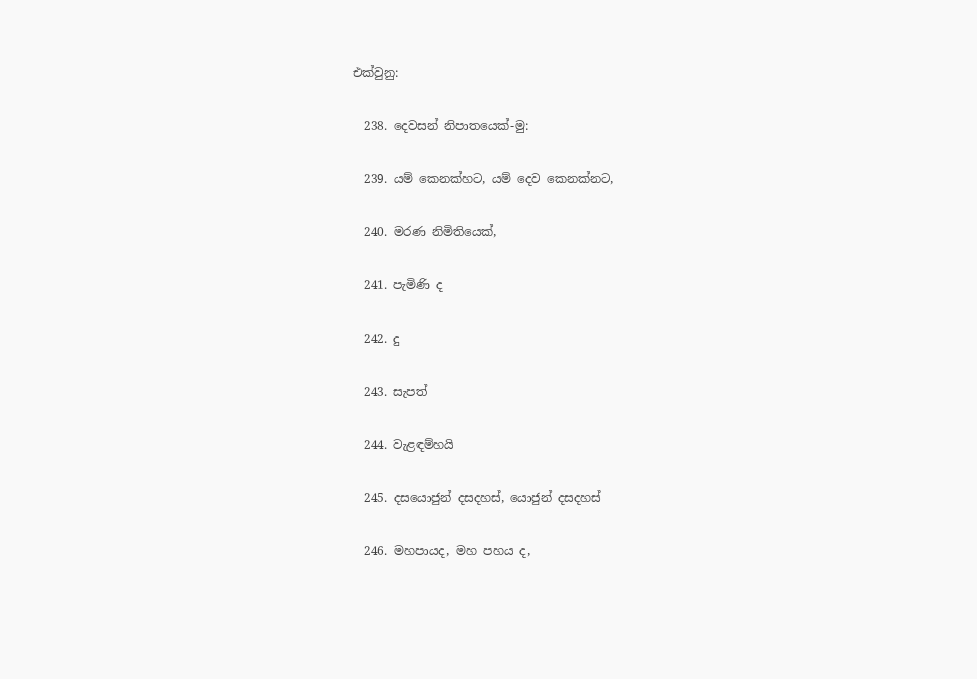එක්වුනු:

  238. දෙවසන් නිපාතයෙක්-මු:

  239. යම් කෙනක්හට, යම් දෙව කෙනක්නට,

  240. මරණ නිමිතියෙක්,

  241. පැමිණි ද

  242. දු

  243. සැපත්

  244. වැළඳම්හයි

  245. දසයොජුන් දසදහස්, යොජුන් දසදහස්

  246. මහපායද, මහ පහය ද,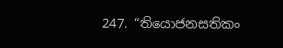247. “තියොජනසතිකං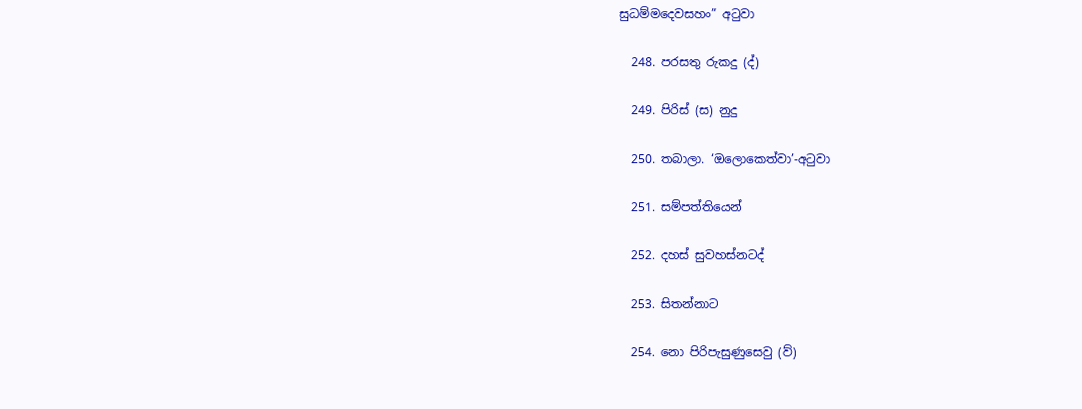සුධම්මදෙවසහං” අටුවා

  248. පරසතු රුකදු (ද්)

  249. පිරිස් (ස) නුදු

  250. තබාලා. ‘ඔලොකෙත්වා’-අටුවා

  251. සම්පත්තියෙන්

  252. දහස් සුවහස්නටද්

  253. සිතන්නාට

  254. නො පිරිපැසුණුසෙවු (ව්)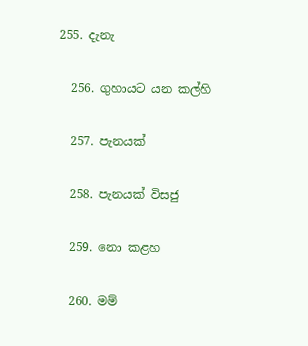255. දැනැ

  256. ගුහායට යන කල්හි

  257. පැනයක්

  258. පැනයක් විසජු

  259. නො කළහ

  260. මම්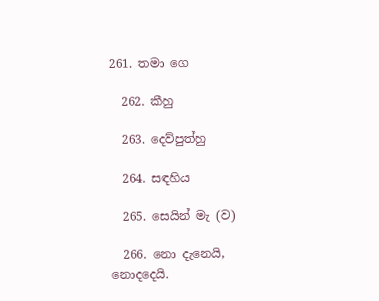261. තමා ගෙ

  262. කීහු

  263. දෙව්පුත්හු

  264. සඳහිය

  265. සෙයින් මැ (ව)

  266. නො දැනෙයි, නොදදෙයි.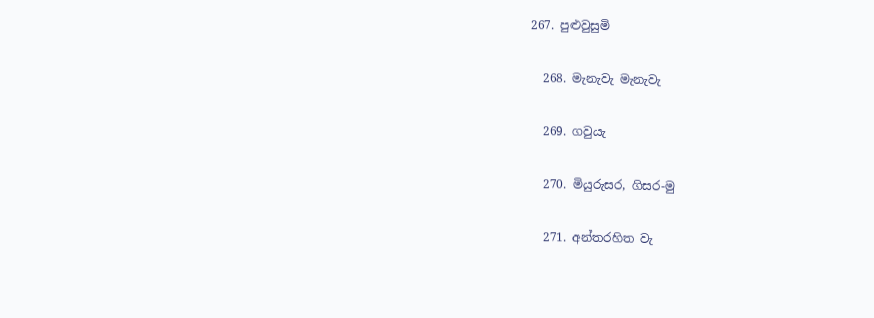267. පුළුවුසුමි

  268. මැනැවැ මැනැවැ

  269. ගවුයැ

  270. මියුරුසර, ගිසර-මු

  271. අන්තරහිත වැ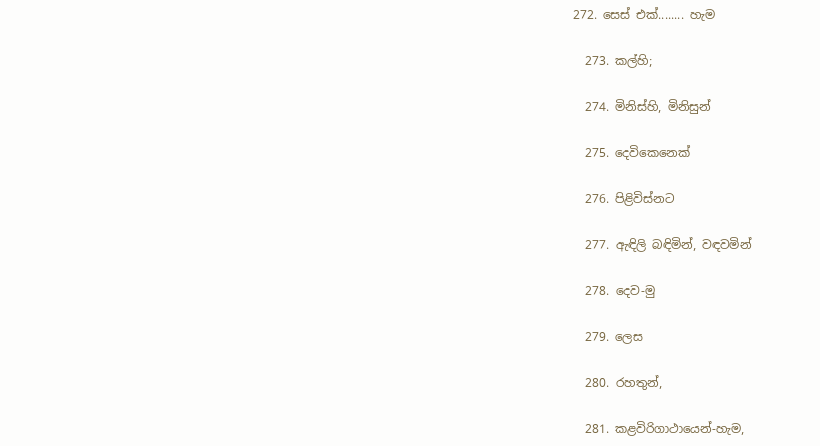272. සෙස් එක්........ හැම

  273. කල්හි;

  274. මිනිස්හි, මිනිසුන්

  275. දෙවිකෙනෙක්

  276. පිළිවිස්නට

  277. ඇඳිලි බඳිමින්, වඳවමින්

  278. දෙව-මු

  279. ලෙස

  280. රහතුන්,

  281. කළවිරිගාථායෙන්-හැම,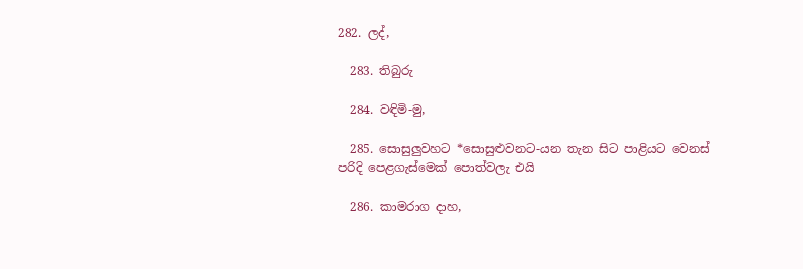282. ලද්,

  283. තිබුරු

  284. වඳිමි-මු,

  285. සොසුලුවහට *සොසුළුවනට-යන තැන සිට පාළියට වෙනස් පරිදි පෙළගැස්මෙක් පොත්වලැ එයි

  286. කාමරාග දාහ,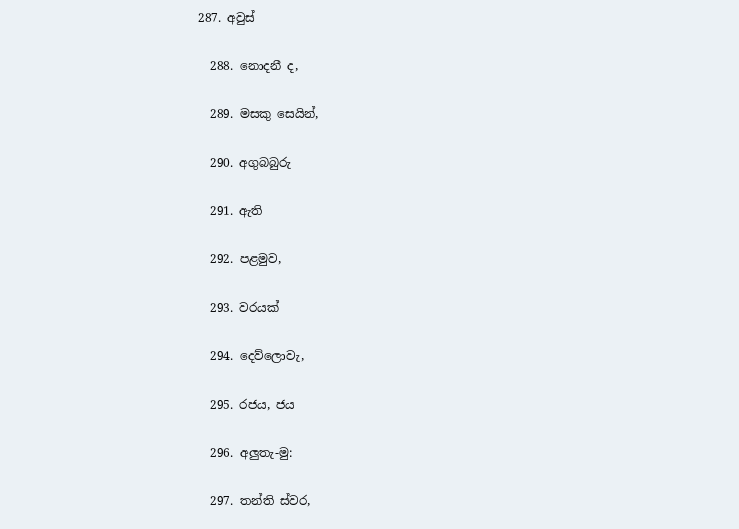287. අවුස්

  288. නොදනී ද,

  289. මසකු සෙයින්,

  290. අගුබබුරු

  291. ඇති

  292. පළමුව,

  293. වරයක්

  294. දෙව්ලොවැ,

  295. රජය, ජය

  296. අලුතැ-මු:

  297. තන්ති ස්වර,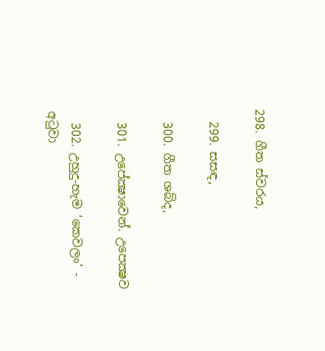298. ගීත ස්වරය,

  299. සසඳ,

  300. ගීත ශබ්ද,

  301. උපේක්‍ෂාවෙන්. උපෙක්‍ෂව

  302. උහුදු-හැම ‘කෙවලං’ - අටුවා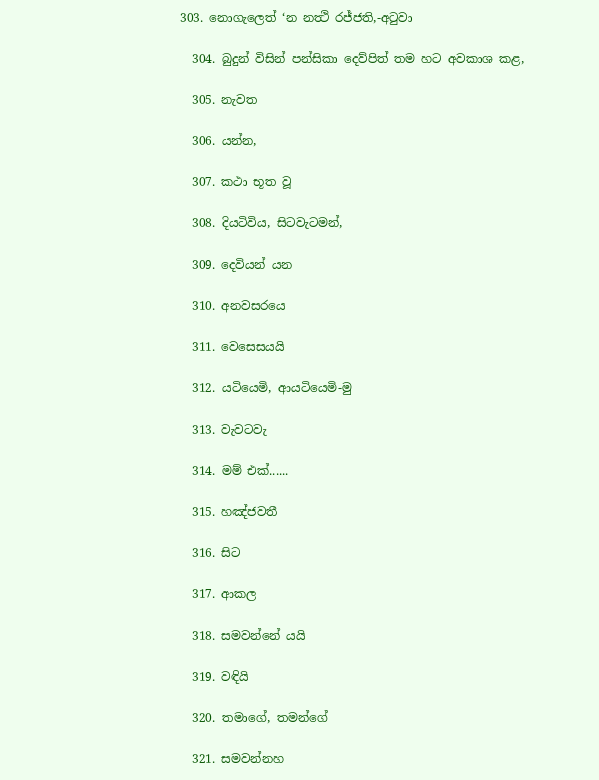303. නොගැලෙත් ‘න නත්‍ථි රජ්ජති,-අටුවා

  304. බුදුන් විසින් පන්සිකා දෙව්පිත් තම හට අවකාශ කළ,

  305. නැවත

  306. යන්න,

  307. කථා භූත වූ

  308. දියටිවිය, සිටවැටමන්,

  309. දෙවියන් යන

  310. අනවසරයෙ

  311. වෙසෙසයයි

  312. යටියෙමි, ආයටියෙමි-මු

  313. වැවටවැ

  314. මම් එක්......

  315. හඤ්ජවතී

  316. සිට

  317. ආකල

  318. සමවන්නේ යයි

  319. වඳියි

  320. තමාගේ, තමන්ගේ

  321. සමවන්නහ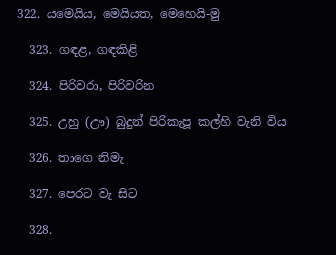322. යමෙයිය, මෙයියත, මෙහෙයි-මු

  323. ගඳළ, ගඳකිළි

  324. පිරිවරා, පිරිවරින

  325. උහු (ඌ) බුදුන් පිරිකැපූ කල්හි වැනි විය

  326. තාගෙ නිමැ

  327. පෙරට වැ සිට

  328.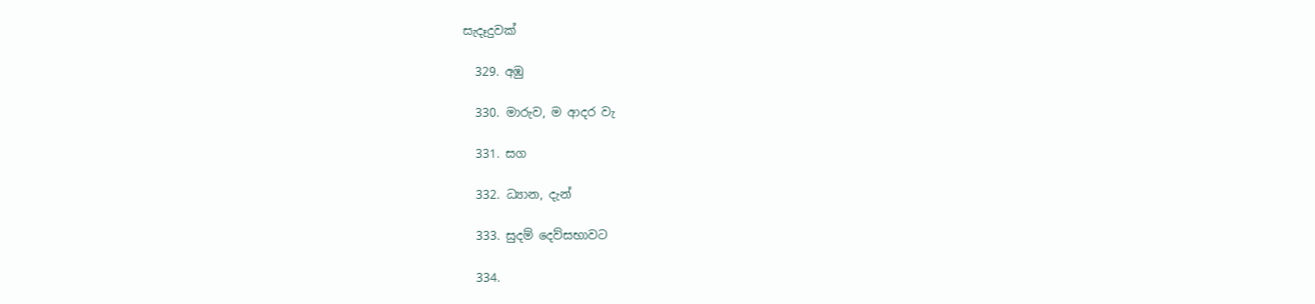සැදෑදුවක්

  329. අඹු

  330. මාරුව, ම ආදර වැ

  331. සග

  332. ධ්‍යාන, දැන්

  333. සුදම් දෙව්සභාවට

  334.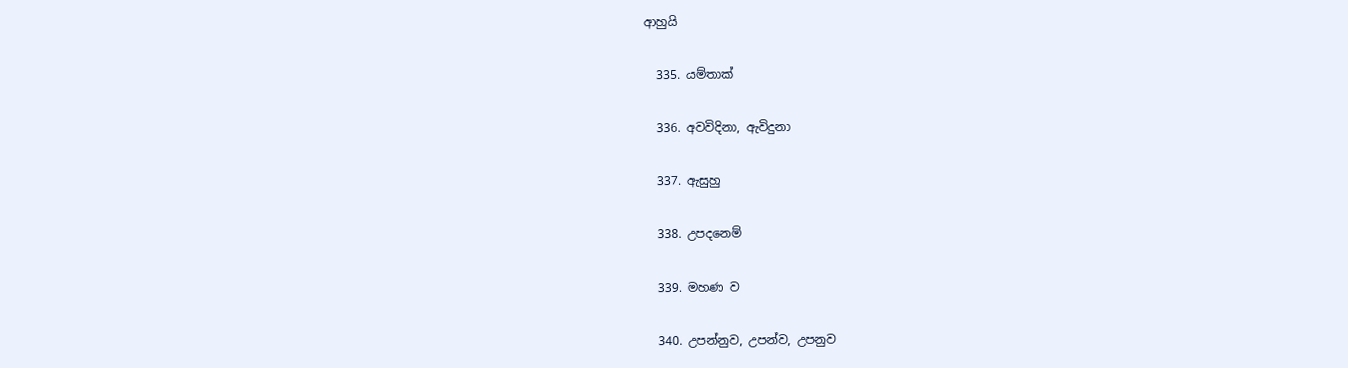ආහුයි

  335. යම්තාක්

  336. අවවිදිනා, ඇවිදුනා

  337. ඇසුහු

  338. උපදනෙම්

  339. මහණ ව

  340. උපන්නුව, උපන්ව, උපනුව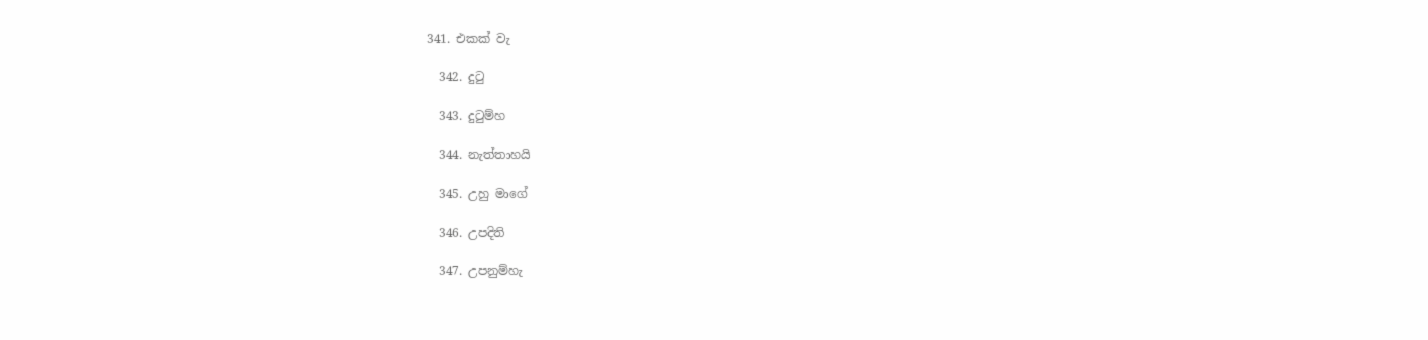341. එකක් වැ

  342. දුටු

  343. දුටුම්හ

  344. නැත්තාහයි

  345. උහු මාගේ

  346. උපදිති

  347. උපනුම්හැ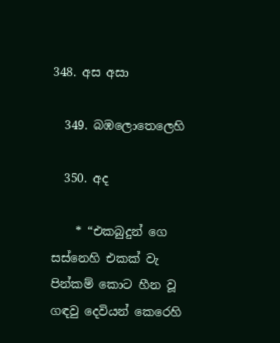348. අස අසා

  349. බඹලොතෙලෙහි

  350. අද

    * “එකබුදුන් ගෙ සස්නෙහි එකක් වැ පින්කම් කොට හීන වූ ගඳවු දෙවියන් කෙරෙහි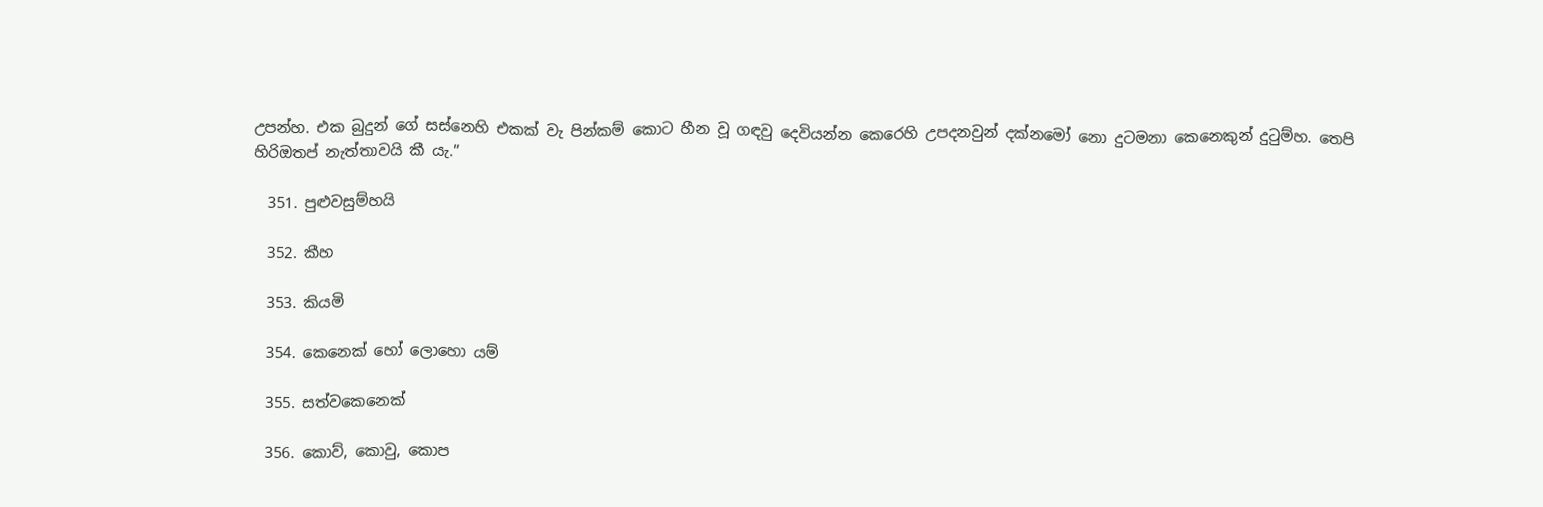උපන්හ. එක බුදුන් ගේ සස්නෙහි එකක් වැ පින්කම් කොට හීන වූ ගඳවු දෙවියන්න කෙරෙහි උපදනවුන් දක්නමෝ නො දුටමනා කෙනෙකුන් දුටුම්හ. තෙපි හිරිඔතප් නැත්තාවයි කී යැ.”

  351. පුළුවසුම්හයි

  352. කීහ

  353. කියමි

  354. කෙනෙක් හෝ ලොහො යම්

  355. සත්වකෙනෙක්

  356. කොව්, කොවු, කොප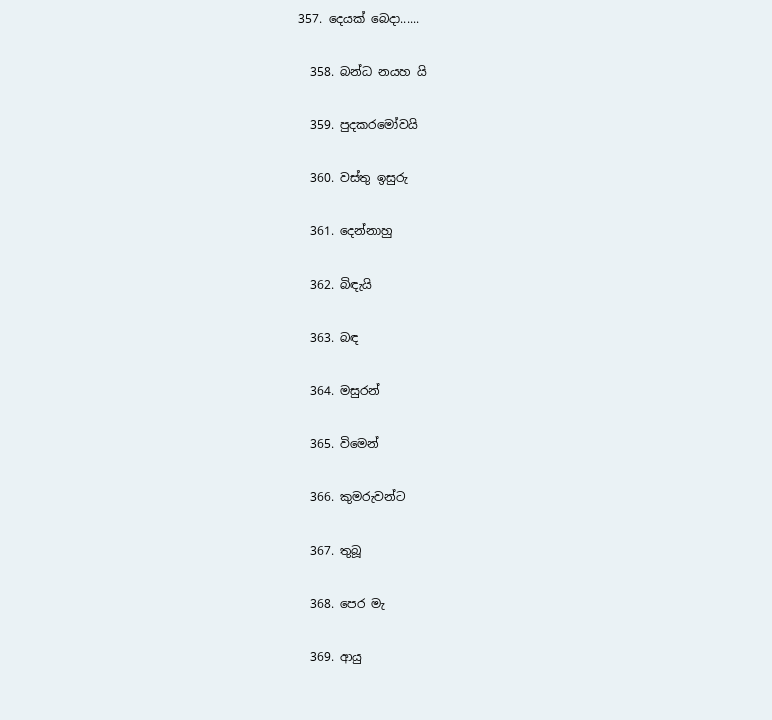357. දෙයක් බෙදා......

  358. බන්ධ නයහ යි

  359. පුදකරමෝවයි

  360. වස්තු ඉසුරු

  361. දෙන්නාහු

  362. බිඳැයි

  363. බඳ

  364. මසුරන්

  365. විමෙන්

  366. කුමරුවන්ට

  367. තුබූ

  368. පෙර මැ

  369. ආයු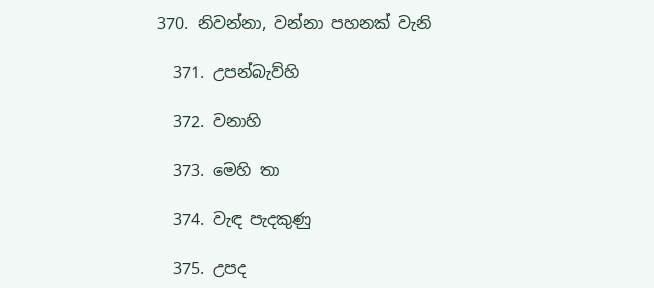370. නිවන්නා, වන්නා පහනක් වැනි

  371. උපන්බැව්හි

  372. වනාහි

  373. මෙහි තා

  374. වැඳ පැදකුණු

  375. උපද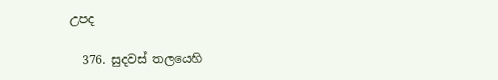උපද

  376. සුදවස් තලයෙහි